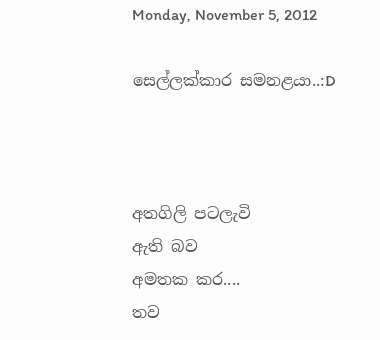Monday, November 5, 2012

සෙල්ලක්කාර සමනළයා..:D



අතගිලි පටලැවි
ඇති බව
අමතක කර....
තව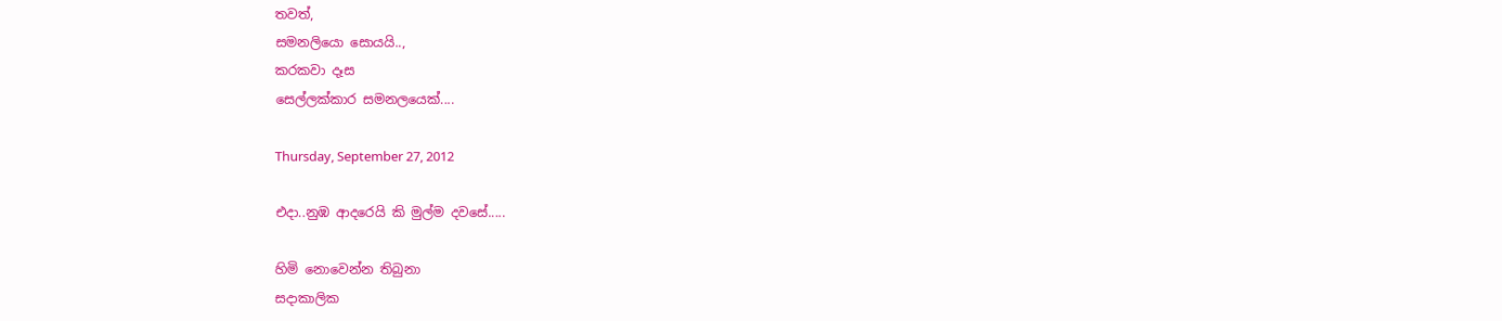තවත්,
සමනලියො සොයයි..,
කරකවා දෑස
සෙල්ලක්කාර සමනලයෙක්....

Thursday, September 27, 2012

එදා..නුඹ ආදරෙයි කි මුල්ම දවසේ.....

හිමි නොවෙන්න තිබුනා
සදාකාලික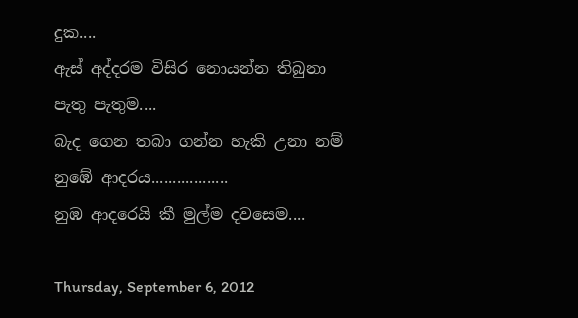දුක....
ඇස් අද්දරම විසිර නොයන්න තිබුනා
පැතු පැතුම....
බැද ගෙන තබා ගන්න හැකි උනා නම්
නුඹේ ආදරය‍..................
නුඹ ආදරෙයි කී මුල්ම දවසෙම....

Thursday, September 6, 2012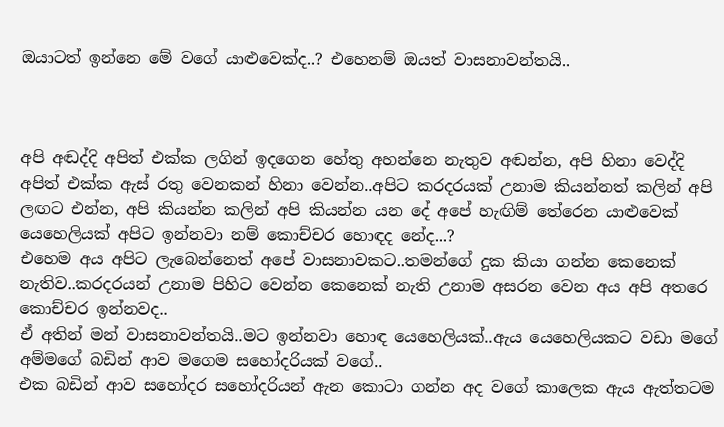ඔයාටත් ඉන්නෙ මේ වගේ යාළුවෙක්ද..? එහෙනම් ඔයත් වාසනාවන්තයි..



අපි අඬද්දි අපිත් එක්ක ලගින් ඉදගෙන හේතු අහන්නෙ නැතුව අඬන්න, අපි හිනා වෙද්දි අපිත් එක්ක ඇස් රතු වෙනකන් හිනා වෙන්න..අපිට කරදරයක් උනාම කියන්නත් කලින් අපි ලඟට එන්න, අපි කියන්න කලින් අපි කියන්න යන දේ අපේ හැඟිම් තේරෙන යාළුවෙක් යෙහෙලියක් අපිට ඉන්නවා නම් කොච්චර හොඳද නේද...?
එහෙම අය අපිට ලැබෙන්නෙත් අපේ වාසනාවකට..තමන්ගේ දුක කියා ගන්න කෙනෙක් නැතිව..කරදරයන් උනාම පිහිට වෙන්න කෙනෙක් නැති උනාම අසරන වෙන අය අපි අතරෙ කොච්චර ඉන්නවද..
ඒ අතින් මන් වාසනාවන්තයි..මට ඉන්නවා හොඳ යෙහෙලියක්..ඇය යෙහෙලියකට වඩා මගේ අම්මගේ බඩින් ආව මගෙම සහෝදරියක් වගේ..
එක බඩින් ආව සහෝදර සහෝදරියන් ඇන කොටා ගන්න අද වගේ කාලෙක ඇය ඇත්තටම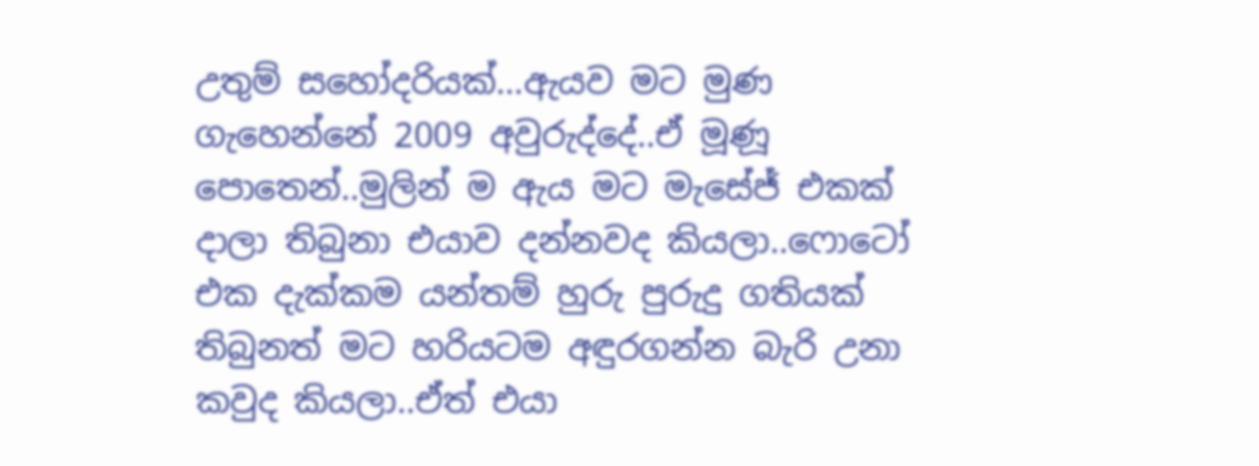උතුම් සහෝදරියක්...ඇයව මට මුණ ගැහෙන්නේ 2009 අවුරුද්දේ..ඒ මූණූ පොතෙන්..මුලින් ම ඇය මට මැසේජ් එකක් දාලා තිබුනා එයාව දන්නවද කියලා..ෆොටෝ එක දැක්කම යන්තම් හුරු පුරුදු ගතියක් තිබුනත් මට හරියටම අඳුරගන්න බැරි උනා කවුද කියලා..ඒත් එයා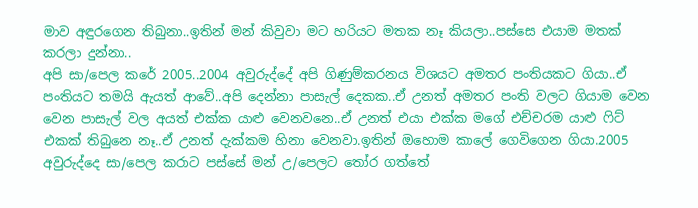මාව අඳුරගෙන තිබුනා..ඉතින් මන් කිවුවා මට හරියට මතක නෑ කියලා..පස්සෙ එයාම මතක් කරලා දුන්නා..
අපි සා/පෙල කරේ 2005..2004 අවුරුද්දේ අපි ගිණුම්කරනය විශයට අමතර පංතියකට ගියා..ඒ පංතියට තමයි ඇයත් ආවේ..අපි දෙන්නා පාසැල් දෙකක..ඒ උනත් අමතර පංති වලට ගියාම වෙන වෙන පාසැල් වල අයත් එක්ක යාළු වෙනවනෙ..ඒ උනත් එයා එක්ක මගේ එච්චරම යාළු ෆිට් එකක් තිබුනෙ නෑ..ඒ උනත් දැක්කම හිනා වෙනවා.ඉතින් ඔහොම කාලේ ගෙවිගෙන ගියා.2005 අවුරුද්දෙ සා/පෙල කරාට පස්සේ මන් උ/පෙලට තෝර ගත්තේ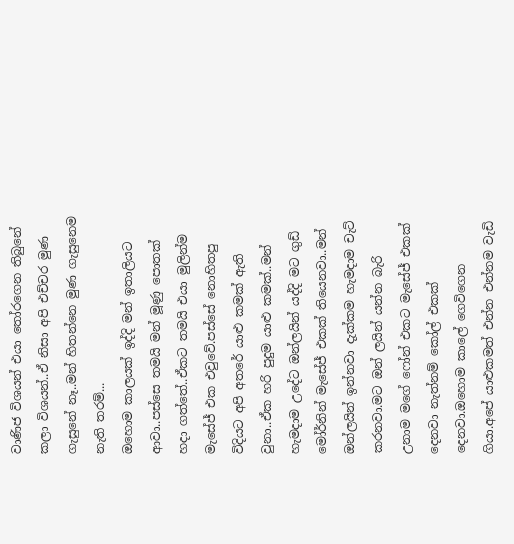වාණිජ විශයන් එයා තෝරගෙන තිබුනේ කලා විශයන්..ඒ නිසා අපි එච්චර මුණ ගැසුනේ නෑ..මන් හිතන්නෙ මුණ ගැසුනෙම නැති තරම්...
ඔහොම කාලයක් ඉද්දි මන් ඉතාලියට ආවා..පස්සෙ තමයි මන් මූණු පොතක් හදා ගත්තේ..ඒකට තමයි එයා මුලින්ම මැසේජ් එක එවුවේ.පස්සේ නොහිතපු විදියට අපි අතරේ යාළු කමක් ඇති වුනා..ඒක හරි පුදුම යාළු කමක්..මන් හැමදාම උදේට ඔන්ලයින් යද්දි මට ගුඩ් මෝර්නින් මැසේජ් එකක් තියෙනවා..මන් ඔන්ලයින් ඉන්නවා දැක්කම හැමදාම චැට් කරනවා.මට ඔන් ලයින් යන්න බැරි උනාම මගේ ෆෝන් එකට මැසේජ් එකක් දෙනවා නැත්නම් කෝල් එකක් දෙනවා.ඔහොම කාලේ ගෙවිගෙන ගියා.අපේ යාළුකමත් එන්න එන්නම වැඩි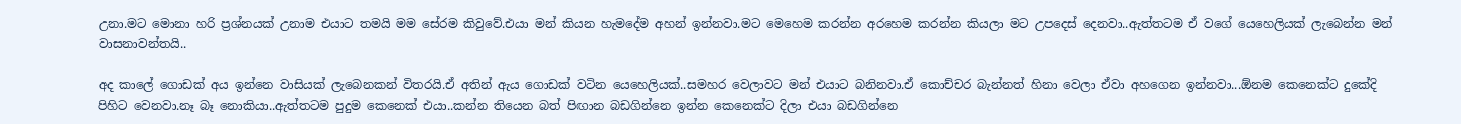උනා.මට මොනා හරි ප්‍රශ්නයක් උනාම එයාට තමයි මම සේරම කිවුවේ.එයා මන් කියන හැමදේම අහන් ඉන්නවා.මට මෙහෙම කරන්න අරහෙම කරන්න කියලා මට උපදෙස් දෙනවා..ඇත්තටම ඒ වගේ යෙහෙලියක් ලැබෙන්න මන් වාසනාවන්තයි..

අද කාලේ ගොඩක් අය ඉන්නෙ වාසියක් ලැබෙනකන් විතරයි.ඒ අතින් ඇය ගොඩක් වටින යෙහෙලියක්..සමහර වෙලාවට මන් එයාට බනිනවා.ඒ කොච්චර බැන්නත් හිනා වෙලා ඒවා අහගෙන ඉන්නවා...ඕනම කෙනෙක්ට දුකේදි පිහිට වෙනවා.නෑ බෑ නොකියා..ඇත්තටම පුදුම කෙනෙක් එයා..කන්න තියෙන බත් පිඟාන බඩගින්නෙ ඉන්න කෙනෙක්ට දිලා එයා බඩගින්නෙ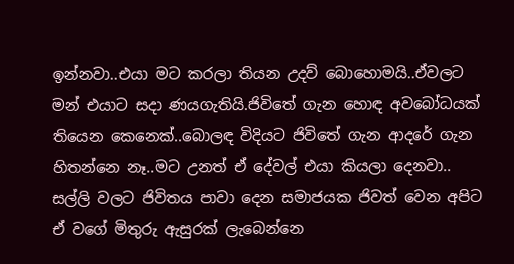ඉන්නවා..එයා මට කරලා තියන උදව් බොහොමයි..ඒවලට මන් එයාට සදා ණයගැතියි.ජිවිතේ ගැන හොඳ අවබෝධයක් තියෙන කෙනෙක්..බොලඳ විදියට ජිවිතේ ගැන ආදරේ ගැන හිතන්නෙ නෑ..මට උනත් ඒ දේවල් එයා කියලා දෙනවා..
සල්ලි වලට ජිවිතය පාවා දෙන සමාජයක ජිවත් වෙන අපිට ඒ වගේ මිතුරු ඇසුරක් ලැබෙන්නෙ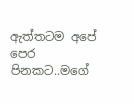ඇත්තටම අපේ පෙර පිනකට..මගේ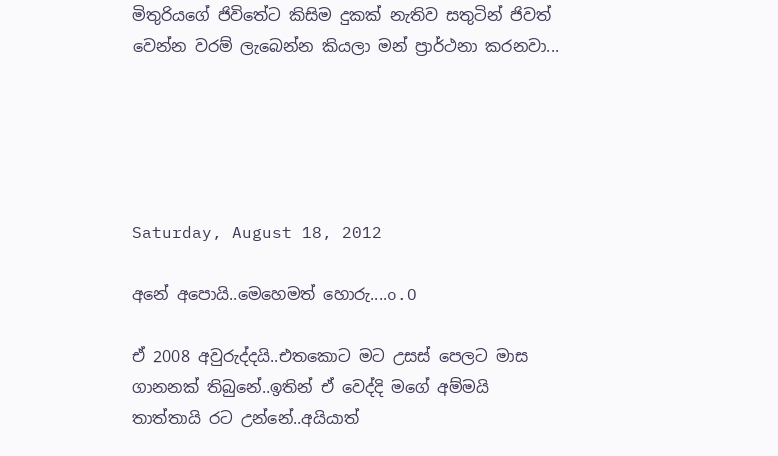මිතුරියගේ ජිවිතේට කිසිම දුකක් නැතිව සතුටින් ජිවත් වෙන්න වරම් ලැබෙන්න කියලා මන් ප්‍රාර්ථනා කරනවා...





Saturday, August 18, 2012

අනේ අපොයි..මෙහෙමත් හොරු....o.O

ඒ 2008 අවුරුද්දයි..එතකොට මට උසස් පෙලට මාස ගානනක් තිබුනේ..ඉතින් ඒ වෙද්දි මගේ අම්මයි තාත්තායි රට උන්නේ..අයියාත්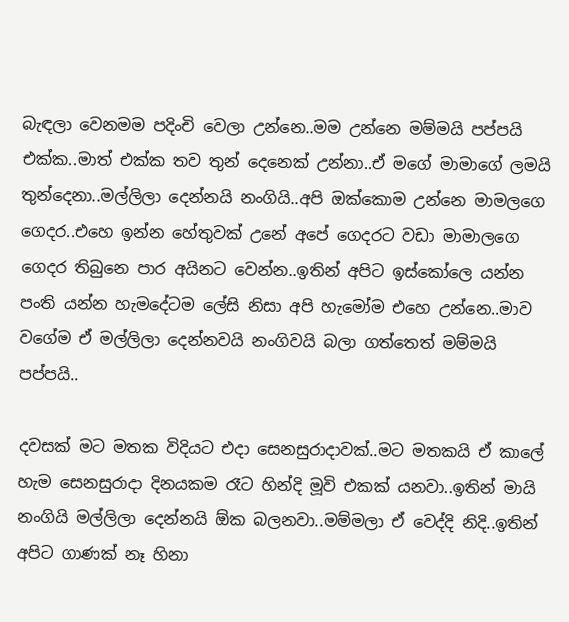බැඳලා වෙනමම පදිංචි වෙලා උන්නෙ..මම උන්නෙ මම්මයි පප්පයි එක්ක..මාත් එක්ක තව තුන් දෙනෙක් උන්නා..ඒ මගේ මාමාගේ ලමයි තුන්දෙනා..මල්ලිලා දෙන්නයි නංගියි..අපි ඔක්කොම උන්නෙ මාමලගෙ ගෙදර..එහෙ ඉන්න හේතුවක් උනේ අපේ ගෙදරට වඩා මාමාලගෙ ගෙදර තිබුනෙ පාර අයිනට වෙන්න..ඉතින් අපිට ඉස්කෝලෙ යන්න පංති යන්න හැමදේටම ලේසි නිසා අපි හැමෝම එහෙ උන්නෙ..මාව වගේම ඒ මල්ලිලා දෙන්නවයි නංගිවයි බලා ගත්තෙත් මම්මයි පප්පයි..

දවසක් මට මතක විදියට එදා සෙනසුරාදාවක්..මට මතකයි ඒ කාලේ හැම සෙනසුරාදා දිනයකම රෑට හින්දි මූවි එකක් යනවා..ඉතින් මායි නංගියි මල්ලිලා දෙන්නයි ඕක බලනවා..මම්මලා ඒ වෙද්දි නිදි..ඉතින් අපිට ගාණක් නෑ හිනා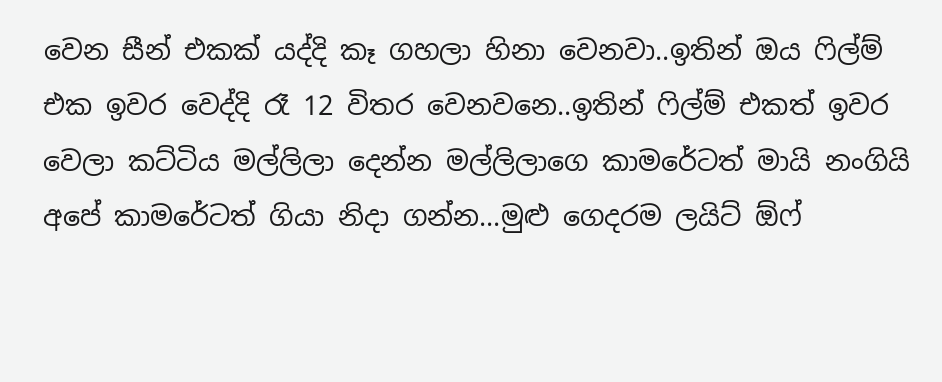වෙන සීන් එකක් යද්දි කෑ ගහලා හිනා වෙනවා..ඉතින් ඔය ෆිල්ම් එක ඉවර වෙද්දි රෑ 12 විතර වෙනවනෙ..ඉතින් ෆිල්ම් එකත් ඉවර වෙලා කට්ටිය මල්ලිලා දෙන්න මල්ලිලාගෙ කාමරේටත් මායි නංගියි අපේ කාමරේටත් ගියා නිදා ගන්න...මුළු ගෙදරම ලයිට් ඕෆ්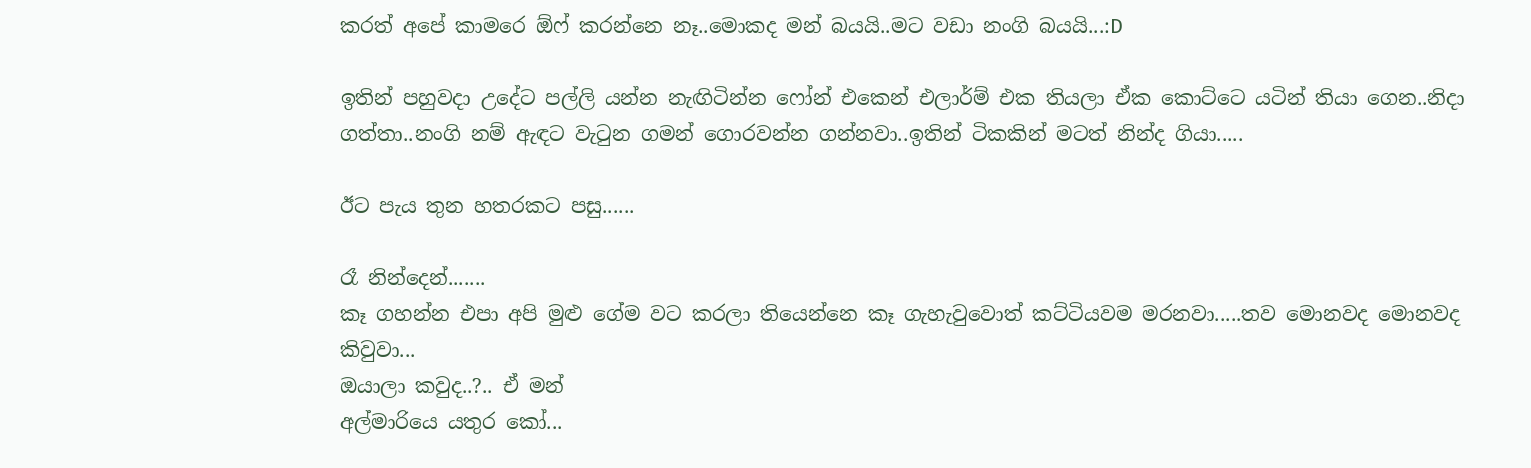කරත් අපේ කාමරෙ ඕෆ් කරන්නෙ නෑ..මොකද මන් බයයි..මට වඩා නංගි බයයි...:D

ඉතින් පහුවදා උදේට පල්ලි යන්න නැඟිටින්න ෆෝන් එකෙන් එලාර්ම් එක තියලා ඒක කොට්ටෙ යටින් තියා ගෙන..නිදා ගත්තා..නංගි නම් ඇඳට වැටුන ගමන් ගොරවන්න ගන්නවා..ඉතින් ටිකකින් මටත් නින්ද ගියා.....

ඊට පැය තුන හතරකට පසු......

රෑ නින්දෙන්.......
කෑ ගහන්න එපා අපි මුළු ගේම වට කරලා තියෙන්නෙ කෑ ගැහැවුවොත් කට්ටියවම මරනවා.....තව මොනවද මොනවද කිවුවා...
ඔයාලා කවුද..?.. ඒ මන්
අල්මාරියෙ යතුර කෝ...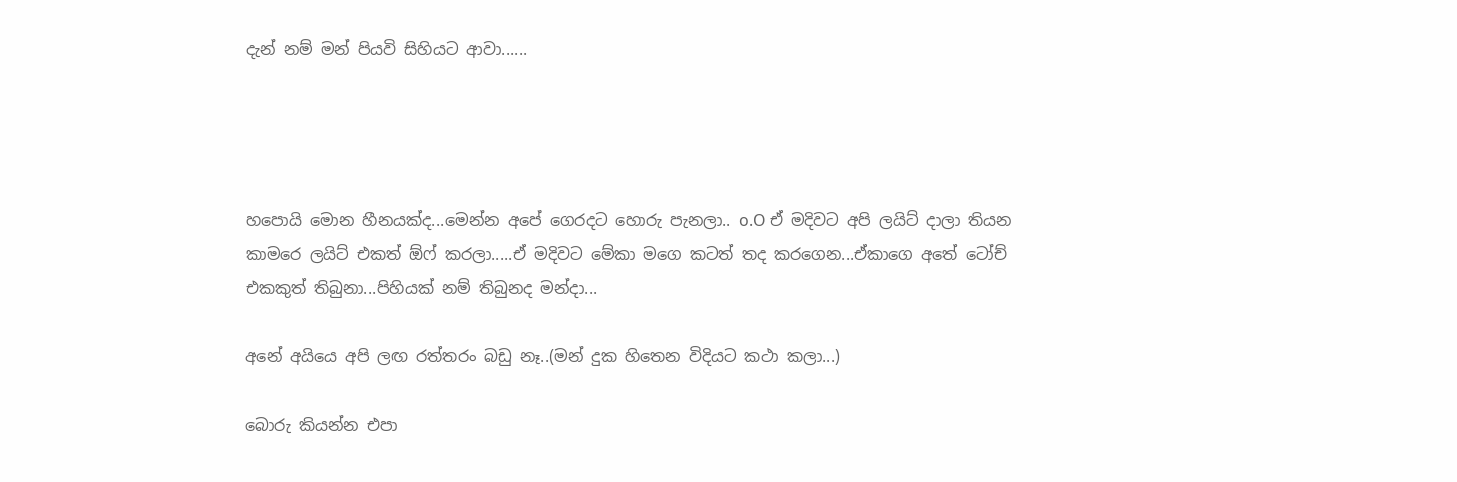දැන් නම් මන් පියවි සිහියට ආවා......




හපොයි මොන හීනයක්ද...මෙන්න අපේ ගෙරදට හොරු පැනලා.. o.O ඒ මදිවට අපි ලයිට් දාලා තියන කාමරෙ ලයිට් එකත් ඕෆ් කරලා.....ඒ මදිවට මේකා මගෙ කටත් තද කරගෙන...ඒකාගෙ අතේ ටෝච් එකකුත් තිබුනා...පිහියක් නම් තිබුනද මන්දා...

අනේ අයියෙ අපි ලඟ රත්තරං බඩු නෑ..(මන් දුක හිතෙන විදියට කථා කලා...)

බොරු කියන්න එපා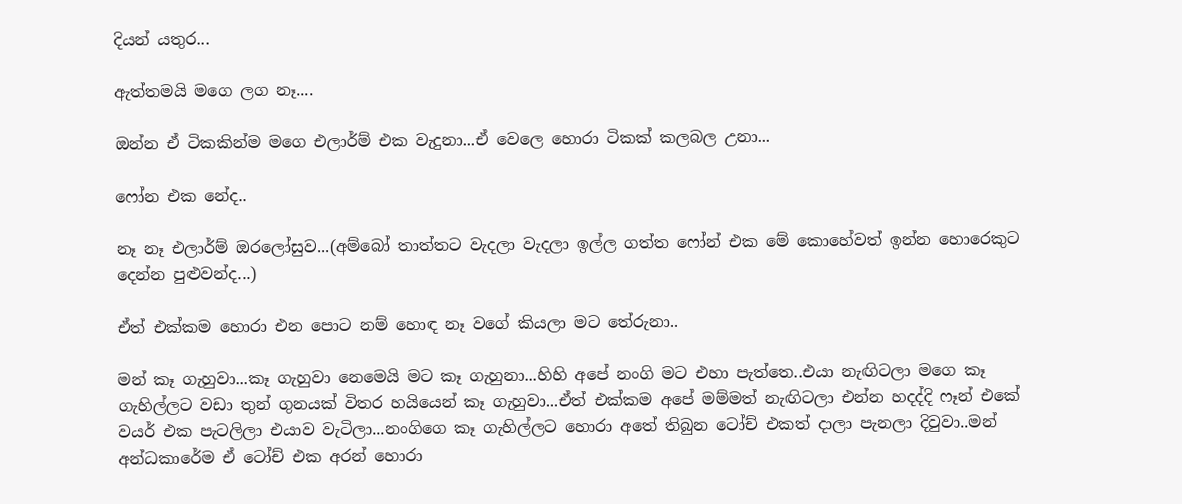දියන් යතුර...

ඇත්තමයි මගෙ ලග නෑ....

ඔන්න ඒ ටිකකින්ම මගෙ එලාර්ම් එක වැදුනා...ඒ වෙලෙ හොරා ටිකක් කලබල උනා...

ෆෝන එක නේද..

නෑ නෑ එලාර්ම් ඔරලෝසුව...(අම්බෝ තාත්තට වැදලා වැදලා ඉල්ල ගත්ත ෆෝන් එක මේ කොහේවත් ඉන්න හොරෙකුට දෙන්න පුළුවන්ද...)

ඒත් එක්කම හොරා එන පොට නම් හොඳ නෑ වගේ කියලා මට තේරුනා..

මන් කෑ ගැහුවා...කෑ ගැහුවා නෙමෙයි මට කෑ ගැහුනා...හිහි අපේ නංගි මට එහා පැත්තෙ..එයා නැඟිටලා මගෙ කෑ ගැහිල්ලට වඩා තුන් ගුනයක් විතර හයියෙන් කෑ ගැහුවා...ඒත් එක්කම අපේ මම්මත් නැඟිටලා එන්න හදද්දි ෆෑන් එකේ වයර් එක පැටලිලා එයාව වැටිලා...නංගිගෙ කෑ ගැහිල්ලට හොරා අතේ තිබුන ටෝච් එකත් දාලා පැනලා දිවුවා..මන් අන්ධකාරේම ඒ ටෝච් එක අරන් හොරා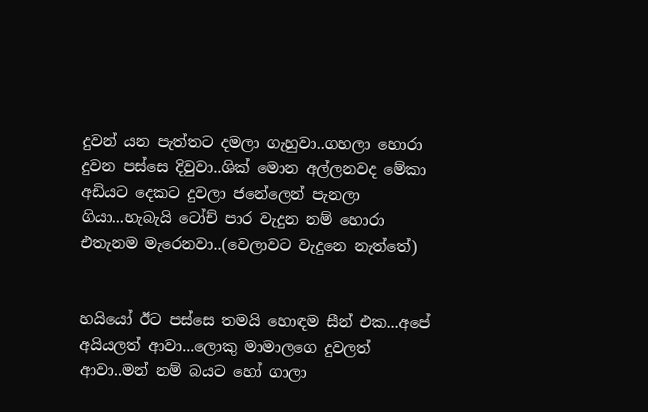දුවන් යන පැත්තට දමලා ගැහුවා..ගහලා හොරා දුවන පස්සෙ දිවුවා..ශික් මොන අල්ලනවද මේකා අඩියට දෙකට දුවලා ජනේලෙන් පැනලා ගියා...හැබැයි ටෝච් පාර වැදුන නම් හොරා එතැනම මැරෙනවා..(වෙලාවට වැදුනෙ නැත්තේ)


හයියෝ ඊට පස්සෙ තමයි හොඳම සීන් එක...අපේ අයියලත් ආවා...ලොකු මාමාලගෙ දුවලත් ආවා..මන් නම් බයට හෝ ගාලා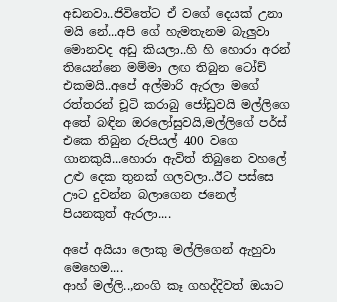අඩනවා..ජිවිතේට ඒ වගේ දෙයක් උනා මයි නේ...අපි ගේ හැමතැනම බැලුවා මොනවද අඩු කියලා..හි හි හොරා අරන් තියෙන්නෙ මම්මා ලඟ තිබුන ටෝච් එකමයි..අපේ අල්මාරි ඇරලා මගේ රත්තරන් චූටි කරාබු ජෝඩුවයි මල්ලිගෙ අතේ බඳින ඔරලෝසුවයි,මල්ලිගේ පර්ස් එකෙ තිබුන රුපියල් 400 වගෙ ගානකුයි...හොරා ඇවිත් තිබුනෙ වහලේ උළු දෙක තුනක් ගලවලා..ඊට පස්සෙ ඌට දුවන්න බලාගෙන ජනෙල් පියනකුත් ඇරලා....

අපේ අයියා ලොකු මල්ලිගෙන් ඇහුවා මෙහෙම....
ආහ් මල්ලි..,නංගි කෑ ගහද්දිවත් ඔයාට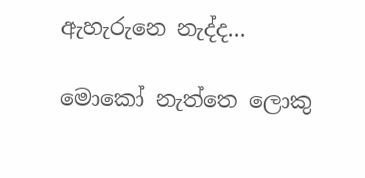ඇහැරුනෙ නැද්ද...

මොකෝ නැත්තෙ ලොකු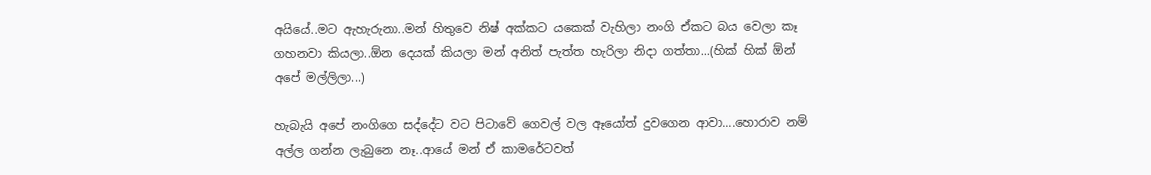අයියේ..මට ඇහැරුනා..මන් හිතුවෙ නිෂ් අක්කට යකෙක් වැහිලා නංගි ඒකට බය වෙලා කෑ ගහනවා කියලා..ඕන දෙයක් කියලා මන් අනිත් පැත්ත හැරිලා නිදා ගත්තා...(හික් හික් ඕන් අපේ මල්ලිලා...)

හැබැයි අපේ නංගිගෙ සද්දේට වට පිටාවේ ගෙවල් වල ඈයෝත් දුවගෙන ආවා....හොරාව නම් අල්ල ගන්න ලැබුනෙ නෑ..ආයේ මන් ඒ කාමරේටවත්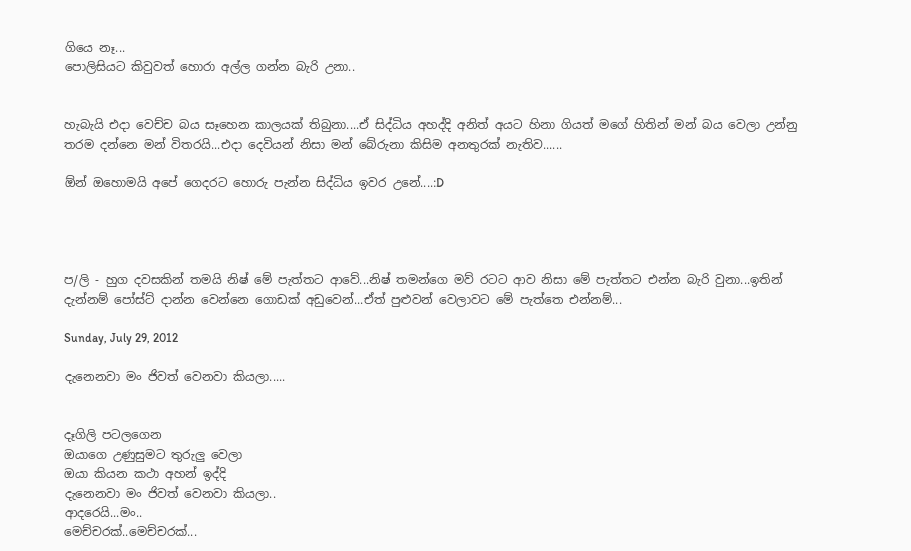ගියෙ නෑ...
පොලිසියට කිවුවත් හොරා අල්ල ගන්න බැරි උනා..


හැබැයි එදා වෙච්ච බය සෑහෙන කාලයක් තිබුනා....ඒ සිද්ධිය අහද්දි අනිත් අයට හිනා ගියත් මගේ හිතින් මන් බය වෙලා උන්නු තරම දන්නෙ මන් විතරයි...එදා දෙවියන් නිසා මන් බේරුනා කිසිම අනතුරක් නැතිව......

ඕන් ඔහොමයි අපේ ගෙදරට හොරු පැන්න සිද්ධිය ඉවර උනේ....:D




ප/ලි - හුග දවසකින් තමයි නිෂ් මේ පැත්තට ආවේ...නිෂ් තමන්ගෙ මව් රටට ආව නිසා මේ පැත්තට එන්න බැරි වුනා...ඉතින් දැන්නම් පෝස්ට් දාන්න වෙන්නෙ ගොඩක් අඩුවෙන්...ඒත් පුළුවන් වෙලාවට මේ පැත්තෙ එන්නම්...

Sunday, July 29, 2012

දැනෙනවා මං ජිවත් වෙනවා කියලා.....


දෑගිලි පටලගෙන
ඔයාගෙ උණුසුමට තුරුලු වෙලා
ඔයා කියන කථා අහන් ඉද්දි
දැනෙනවා මං ජිවත් වෙනවා කියලා..
ආදරෙයි...මං..
මෙච්චරක්..මෙච්චරක්...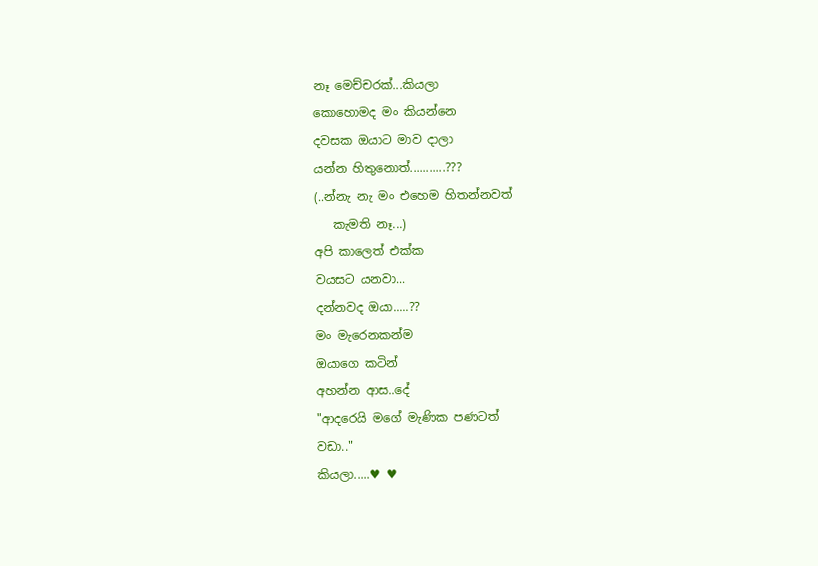නෑ මෙච්චරක්...කියලා
කොහොමද මං කියන්නෙ
දවසක ඔයාට මාව දාලා
යන්න හිතුනොත්...........???
(..න්නැ නැ මං එහෙම හිතන්නවත්
   කැමති නෑ...)
අපි කාලෙත් එක්ක
වයසට යනවා...
දන්නවද ඔයා.....??
මං මැරෙනකන්ම
ඔයාගෙ කටින්
අහන්න ආස..දේ
"ආදරෙයි මගේ මැණික පණටත්
වඩා.."
කියලා.....♥ ♥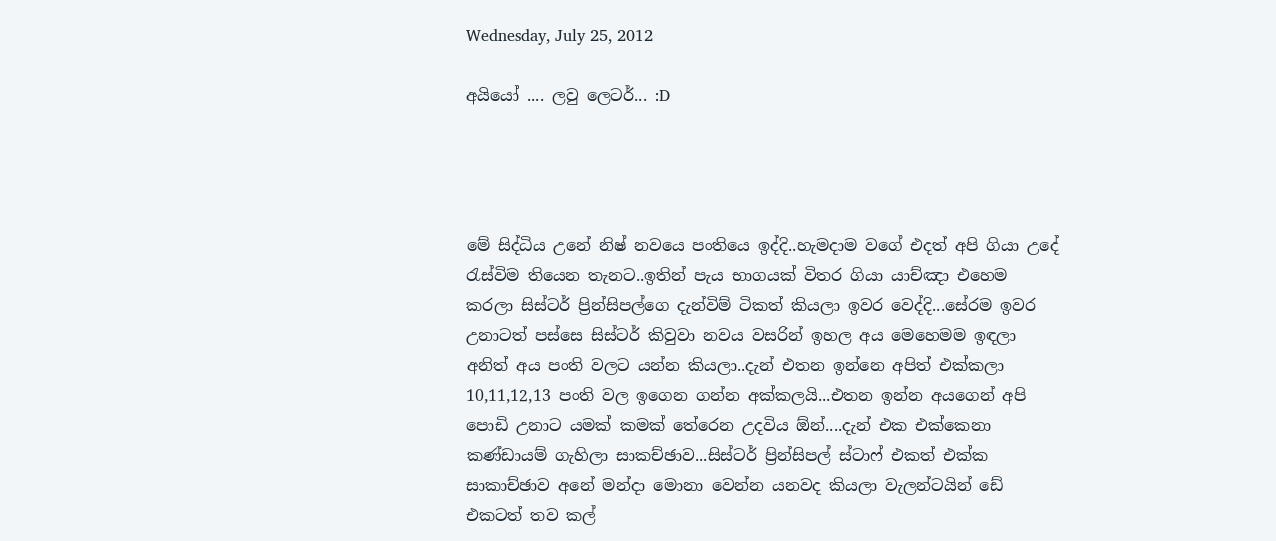Wednesday, July 25, 2012

අයියෝ .... ලවු ලෙටර්... :D




මේ සිද්ධිය උනේ නිෂ් නවයෙ පංතියෙ ඉද්දි..හැමදාම වගේ එදත් අපි ගියා උදේ රැස්විම තියෙන තැනට..ඉතින් පැය භාගයක් විතර ගියා යාච්ඤා එහෙම කරලා සිස්ටර් ප්‍රින්සිපල්ගෙ දැන්විම් ටිකත් කියලා ඉවර වෙද්දි...සේරම ඉවර උනාටත් පස්සෙ සිස්ටර් කිවුවා නවය වසරින් ඉහල අය මෙහෙමම ඉඳලා අනිත් අය පංති වලට යන්න කියලා..දැන් එතන ඉන්නෙ අපිත් එක්කලා 10,11,12,13 පංති වල ඉගෙන ගන්න අක්කලයි...එතන ඉන්න අයගෙන් අපි පොඩි උනාට යමක් කමක් තේරෙන උදවිය ඕන්....දැන් එක එක්කෙනා   කණ්ඩායම් ගැහිලා සාකච්ඡාව...සිස්ටර් ප්‍රින්සිපල් ස්ටාෆ් එකත් එක්ක සාකාච්ඡාව අනේ මන්දා මොනා වෙන්න යනවද කියලා වැලන්ටයින් ඩේ එකටත් තව කල්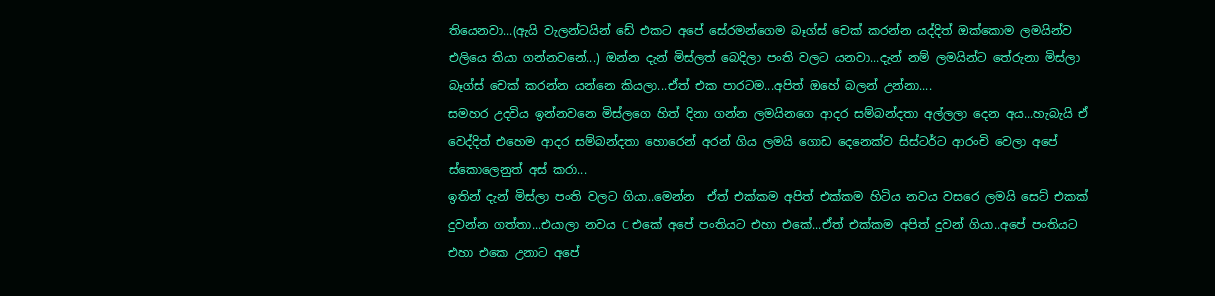තියෙනවා...(ඇයි වැලන්ටයින් ඩේ එකට අපේ සේරමන්ගෙම බෑග්ස් චෙක් කරන්න යද්දිත් ඔක්කොම ලමයින්ව එලියෙ තියා ගන්නවනේ...) ඔන්න දැන් මිස්ලත් බෙදිලා පංති වලට යනවා...දැන් නම් ලමයින්ට තේරුනා මිස්ලා බෑග්ස් චෙක් කරන්න යන්නෙ කියලා...ඒත් එක පාරටම...අපිත් ඔහේ බලන් උන්නා....
සමහර උදවිය ඉන්නවනෙ මිස්ලගෙ හිත් දිනා ගන්න ලමයිනගෙ ආදර සම්බන්දතා අල්ලලා දෙන අය...හැබැයි ඒ වෙද්දිත් එහෙම ආදර සම්බන්දතා හොරෙන් අරන් ගිය ලමයි ගොඩ දෙනෙක්ව සිස්ටර්ට ආරංචි වෙලා අපේ ස්කොලෙනුත් අස් කරා...
ඉතින් දැන් මිස්ලා පංති වලට ගියා..මෙන්න  ඒත් එක්කම අපිත් එක්කම හිටිය නවය වසරෙ ලමයි සෙට් එකක් දුවන්න ගත්තා...එයාලා නවය C එකේ අපේ පංතියට එහා එකේ...ඒත් එක්කම අපිත් දුවන් ගියා..අපේ පංතියට එහා එකෙ උනාට අපේ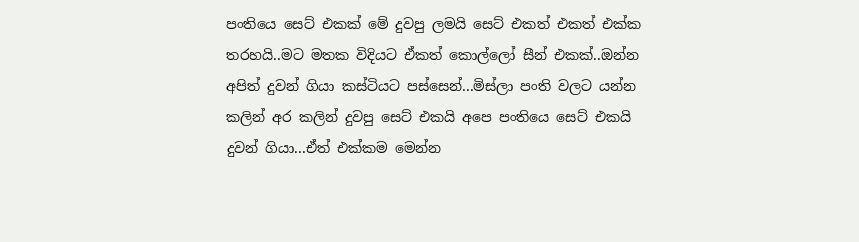පංතියෙ සෙට් එකක් මේ දුවපු ලමයි සෙට් එකත් එකත් එක්ක තරහයි..මට මතක විදියට ඒකත් කොල්ලෝ සීන් එකක්..ඔන්න අපිත් දුවන් ගියා කස්ටියට පස්සෙන්...මිස්ලා පංති වලට යන්න කලින් අර කලින් දුවපු සෙට් එකයි අපෙ පංතියෙ සෙට් එකයි දුවන් ගියා...ඒත් එක්කම මෙන්න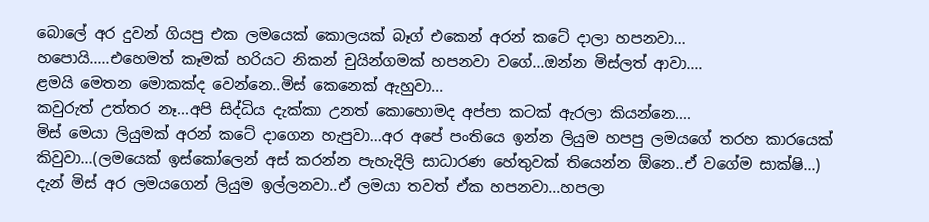බොලේ අර දුවන් ගියපු එක ලමයෙක් කොලයක් බෑග් එකෙන් අරන් කටේ දාලා හපනවා...
හපොයි.....එහෙමත් කෑමක් හරියට නිකන් චුයින්ගමක් හපනවා වගේ...ඔන්න මිස්ලත් ආවා....
ළමයි මෙතන මොකක්ද වෙන්නෙ..මිස් කෙනෙක් ඇහුවා...
කවුරුත් උත්තර නෑ...අපි සිද්ධිය දැක්කා උනත් කොහොමද අප්පා කටක් ඇරලා කියන්නෙ....
මිස් මෙයා ලියුමක් අරන් කටේ දාගෙන හැපුවා...අර අපේ පංතියෙ ඉන්න ලියුම හපපු ලමයගේ තරහ කාරයෙක් කිවුවා...(ලමයෙක් ඉස්කෝලෙන් අස් කරන්න පැහැදිලි සාධාරණ හේතුවක් තියෙන්න ඕනෙ..ඒ වගේම සාක්ෂි...)
දැන් මිස් අර ලමයගෙන් ලියුම ඉල්ලනවා..ඒ ලමයා තවත් ඒක හපනවා...හපලා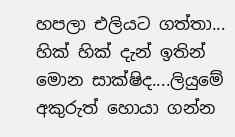හපලා එලියට ගත්තා...
හික් හික් දැන් ඉතින් මොන සාක්ෂිද....ලියුමේ අකුරුත් හොයා ගන්න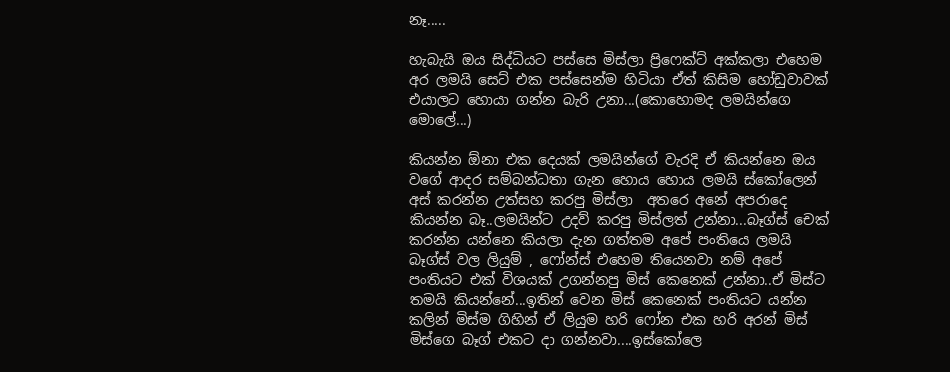නෑ.....

හැබැයි ඔය සිද්ධියට පස්සෙ මිස්ලා ප්‍රිෆෙක්ට් අක්කලා එහෙම අර ලමයි සෙට් එක පස්සෙන්ම හිටියා ඒත් කිසිම හෝඩුවාවක් එයාලට හොයා ගන්න බැරි උනා...(කොහොමද ලමයින්ගෙ මොලේ...)

කියන්න ඕනා එක දෙයක් ලමයින්ගේ වැරදි ඒ කියන්නෙ ඔය වගේ ආදර සම්බන්ධතා ගැන හොය හොය ලමයි ස්කෝලෙන් අස් කරන්න උත්සහ කරපු මිස්ලා  අතරෙ අනේ අපරාදෙ කියන්න බෑ..ලමයින්ට උදව් කරපු මිස්ලත් උන්නා...බෑග්ස් චෙක් කරන්න යන්නෙ කියලා දැන ගත්තම අපේ පංතියෙ ලමයි බෑග්ස් වල ලියුම් , ෆෝන්ස් එහෙම තියෙනවා නම් අපේ පංතියට එක් විශයක් උගන්නපු මිස් කෙනෙක් උන්නා..ඒ මිස්ට තමයි කියන්නේ...ඉතින් වෙන මිස් කෙනෙක් පංතියට යන්න කලින් මිස්ම ගිහින් ඒ ලියුම හරි ෆෝන එක හරි අරන් මිස් මිස්ගෙ බෑග් එකට දා ගන්නවා....ඉස්කෝලෙ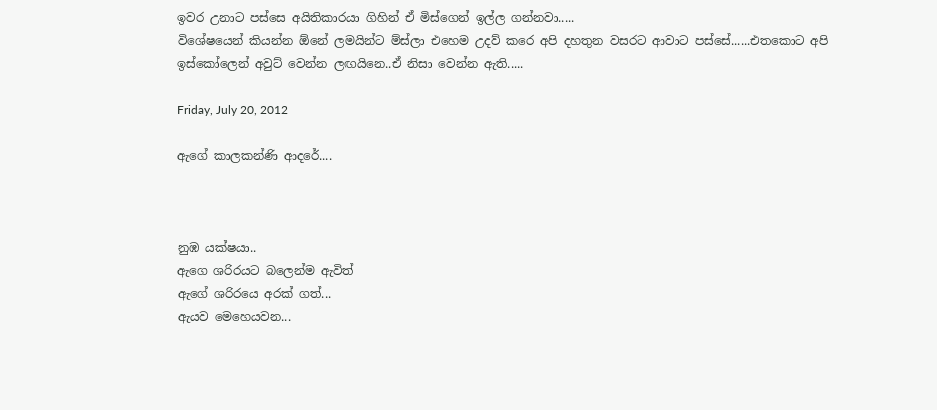ඉවර උනාට පස්සෙ අයිතිකාරයා ගිහින් ඒ මිස්ගෙන් ඉල්ල ගන්නවා.....
විශේෂයෙන් කියන්න ඕනේ ලමයින්ට ම්ස්ලා එහෙම උදව් කරෙ අපි දහතුන වසරට ආවාට පස්සේ......එතකොට අපි ඉස්කෝලෙන් අවුට් වෙන්න ලඟයිනෙ..ඒ නිසා වෙන්න ඇති.....

Friday, July 20, 2012

ඇගේ කාලකන්ණි ආදරේ....



නුඹ යක්ෂයා..
ඇගෙ ශරිරයට බලෙන්ම ඇවිත්
ඇගේ ශරිරයෙ අරක් ගත්...
ඇයව මෙහෙයවන...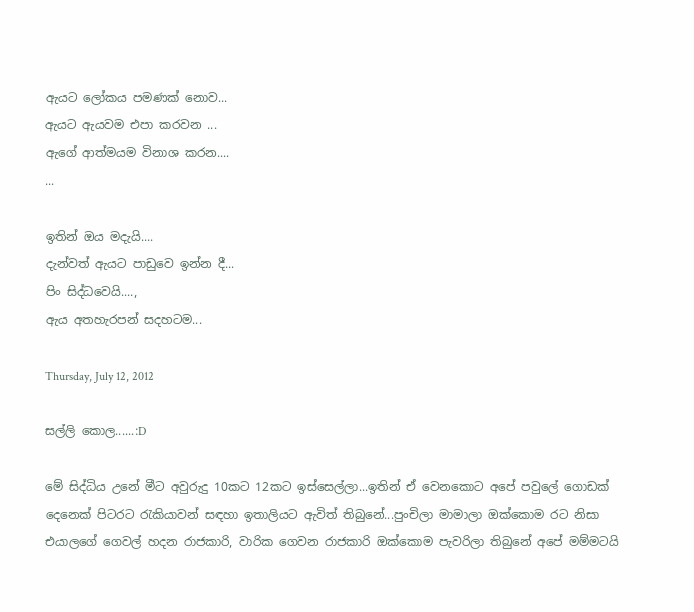ඇයට ලෝකය පමණක් නොව...
ඇයට ඇයවම එපා කරවන ...
ඇගේ ආත්මයම විනාශ කරන....
...

ඉතින් ඔය මදැයි....
දැන්වත් ඇයට පාඩුවෙ ඉන්න දී...
පිං සිද්ධවෙයි....,
ඇය අතහැරපන් සදහටම...

Thursday, July 12, 2012

සල්ලි කොල......:D

මේ සිද්ධිය උනේ මීට අවුරුදු 10කට 12කට ඉස්සෙල්ලා...ඉතින් ඒ වෙනකොට අපේ පවුලේ ගොඩක් දෙනෙක් පිටරට රැකියාවන් සඳහා ඉතාලියට ඇවිත් තිබුනේ...පුංචිලා මාමාලා ඔක්කොම රට නිසා එයාලගේ ගෙවල් හදන රාජකාරි, වාරික ගෙවන රාජකාරි ඔක්කොම පැවරිලා තිබුනේ අපේ මම්මටයි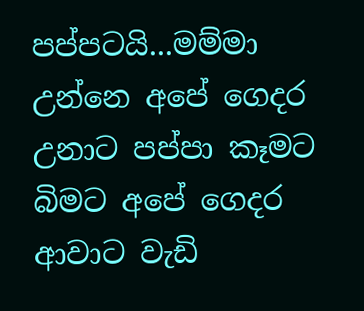පප්පටයි...මම්මා උන්නෙ අපේ ගෙදර උනාට පප්පා කෑමට බිමට අපේ ගෙදර ආවාට වැඩි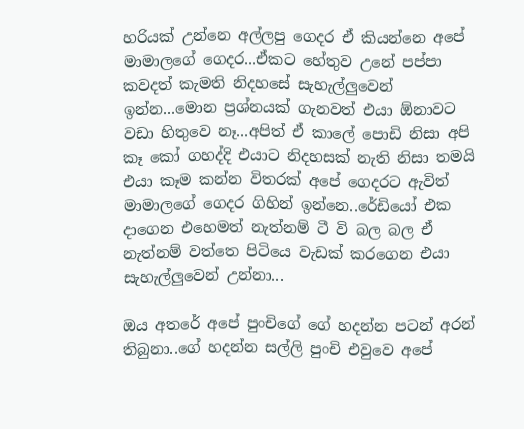හරියක් උන්නෙ අල්ලපු ගෙදර ඒ කියන්නෙ අපේ මාමාලගේ ගෙදර...ඒකට හේතුව උනේ පප්පා කවදත් කැමති නිදහසේ සැහැල්ලුවෙන් ඉන්න...මොන ප්‍රශ්නයක් ගැනවත් එයා ඕනාවට වඩා හිතුවෙ නෑ...අපිත් ඒ කාලේ පොඩි නිසා අපි කෑ කෝ ගහද්දි එයාට නිදහසක් නැති නිසා තමයි එයා කෑම කන්න විතරක් අපේ ගෙදරට ඇවිත් මාමාලගේ ගෙදර ගිහින් ඉන්නෙ..රේඩියෝ එක දාගෙන එහෙමත් නැත්නම් ටී වි බල බල ඒ නැත්නම් වත්තෙ පිටියෙ වැඩක් කරගෙන එයා සැහැල්ලුවෙන් උන්නා...

ඔය අතරේ අපේ පුංචිගේ ගේ හදන්න පටන් අරන් තිබුනා..ගේ හදන්න සල්ලි පුංචි එවුවෙ අපේ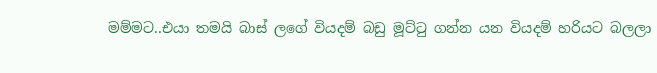මම්මට..එයා තමයි බාස් ලගේ වියදම් බඩු මූට්ටු ගන්න යන වියදම් හරියට බලලා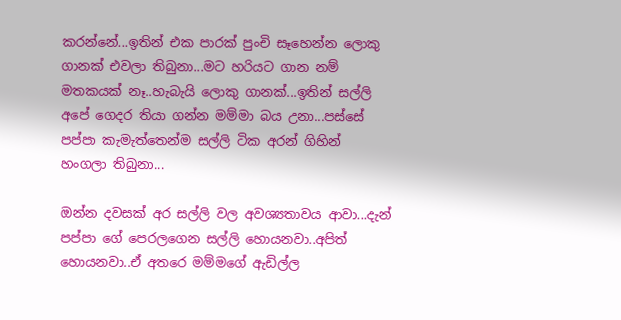කරන්නේ...ඉතින් එක පාරක් පුංචි සෑහෙන්න ලොකු ගානක් එවලා තිබුනා...මට හරියට ගාන නම් මතකයක් නෑ..හැබැයි ලොකු ගානක්...ඉතින් සල්ලි අපේ ගෙදර තියා ගන්න මම්මා බය උනා...පස්සේ පප්පා කැමැත්තෙන්ම සල්ලි ටික අරන් ගිහින් හංගලා තිබුනා...

ඔන්න දවසක් අර සල්ලි වල අවශ්‍යතාවය ආවා...දැන් පප්පා ගේ පෙරලගෙන සල්ලි හොයනවා..අපිත් හොයනවා..ඒ අතරෙ මම්මගේ ඇඩිල්ල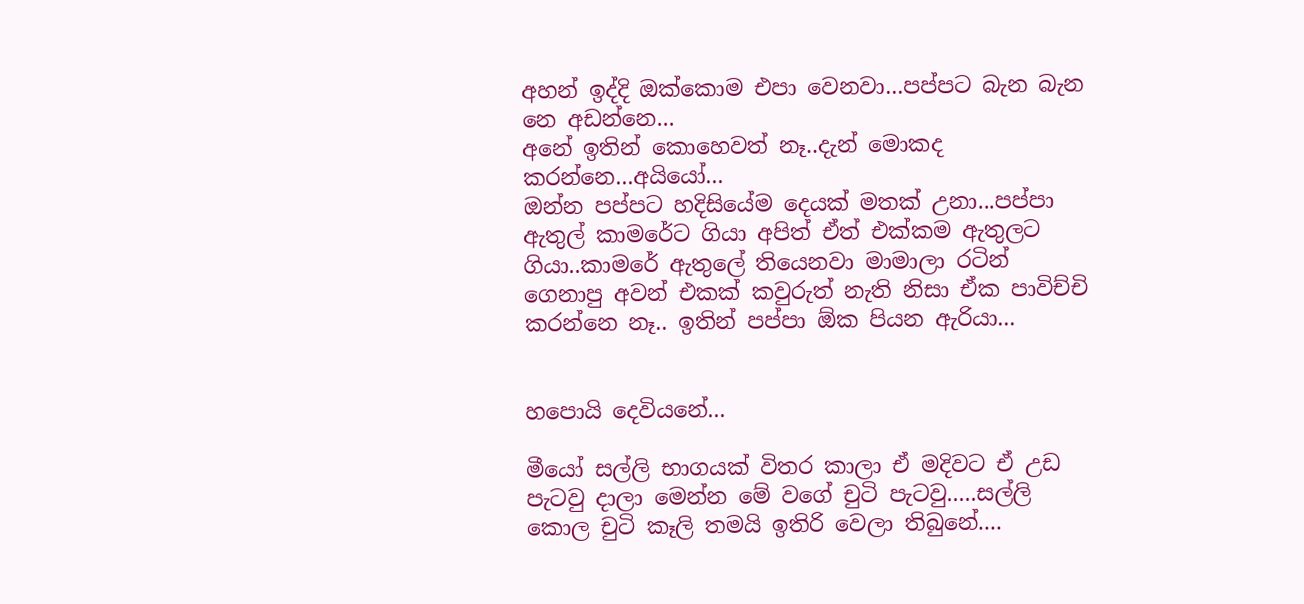අහන් ඉද්දි ඔක්කොම එපා වෙනවා...පප්පට බැන බැන නෙ අඩන්නෙ...
අනේ ඉතින් කොහෙවත් නෑ..දැන් මොකද කරන්නෙ...අයියෝ...
ඔන්න පප්පට හදිසියේම දෙයක් මතක් උනා...පප්පා ඇතුල් කාමරේට ගියා අපිත් ඒත් එක්කම ඇතුලට ගියා..කාමරේ ඇතුලේ තියෙනවා මාමාලා රටින් ගෙනාපු අවන් එකක් කවුරුත් නැති නිසා ඒක පාවිච්චි කරන්නෙ නෑ.. ඉතින් පප්පා ඕක පියන ඇරියා...


හපොයි දෙවියනේ...

මීයෝ සල්ලි භාගයක් විතර කාලා ඒ මදිවට ඒ උඩ පැටවු දාලා මෙන්න මේ වගේ චුටි පැටවු.....සල්ලි කොල චුටි කෑලි තමයි ඉතිරි වෙලා තිබුනේ....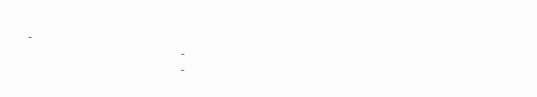-
                                                   -
                                                   -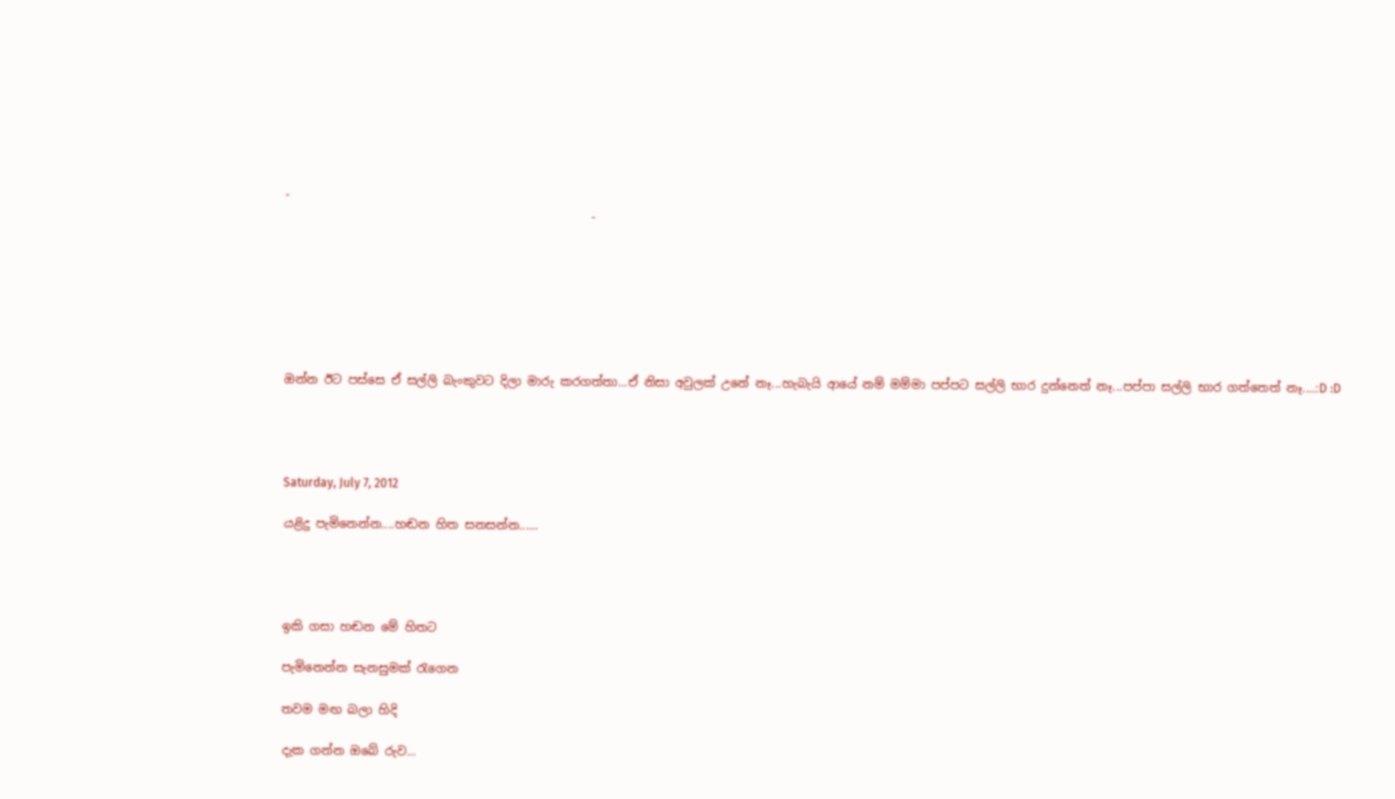-
                                                   -







ඔන්න ඊට පස්සෙ ඒ සල්ලි බැංකුවට දිලා මාරු කරගත්තා...ඒ නිසා අවුලක් උනේ නෑ...හැබැයි ආයේ නම් මම්මා පප්පට සල්ලි භාර දුන්නෙත් නෑ...පප්පා සල්ලි භාර ගත්තෙත් නෑ....:D :D




Saturday, July 7, 2012

යළිදු පැමිනෙන්න....හඬන හිත සනසන්න......




ඉකි ගසා හඬන මේ හිතට

පැමිනෙන්න සැනසුමක් රැගෙන

තවම මඟ බලා හිදි

දැක ගන්න ඔබේ රුව...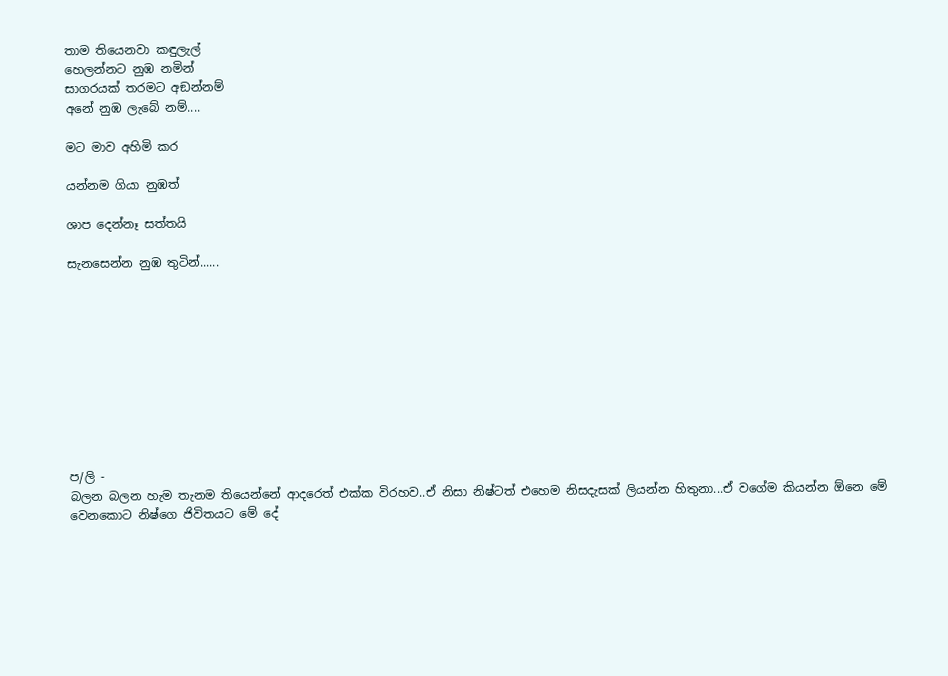තාම තියෙනවා කඳුලැල්
හෙලන්නට නුඹ නමින්
සාගරයක් තරමට අඞන්නම්
අනේ නුඹ ලැබේ නම්....

මට මාව අහිමි කර

යන්නම ගියා නුඹත්

ශාප දෙන්නෑ සත්තයි

සැනසෙන්න නුඹ තුටින්......










ප/ලි -
බලන බලන හැම තැනම තියෙන්නේ ආදරෙත් එක්ක විරහව..ඒ නිසා නිෂ්ටත් එහෙම නිසදැසක් ලියන්න හිතුනා...ඒ වගේම කියන්න ඕනෙ මේ වෙනකොට නිෂ්ගෙ ජිවිතයට මේ දේ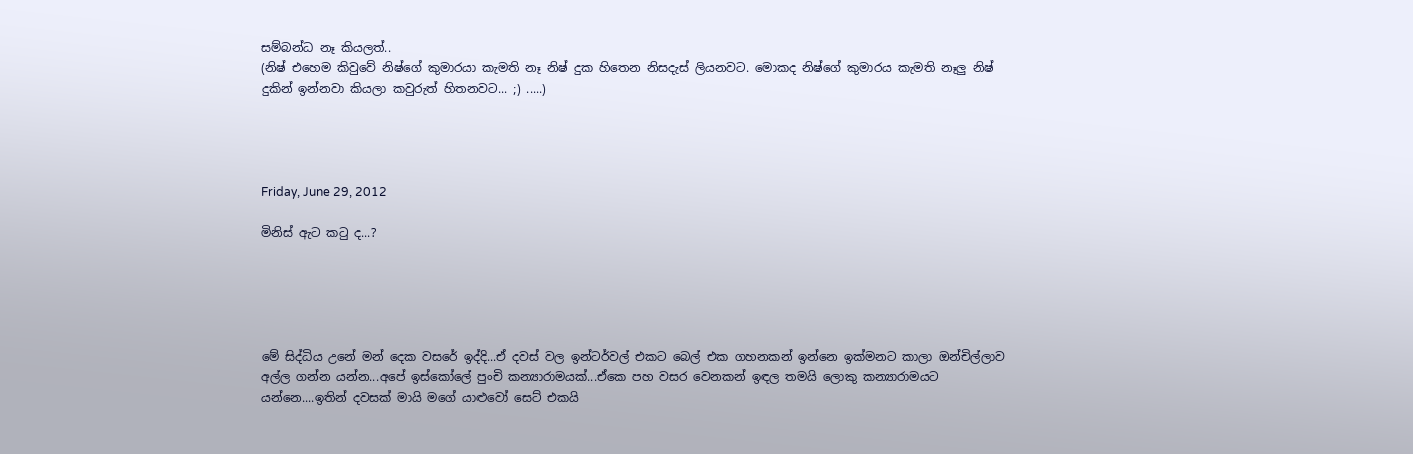සම්බන්ධ නෑ කියලත්..
(නිෂ් එහෙම කිවුවේ නිෂ්ගේ කුමාරයා කැමති නෑ නිෂ් දුක හිතෙන නිසදැස් ලියනවට. මොකද නිෂ්ගේ කුමාරය කැමති නෑලු නිෂ් දුකින් ඉන්නවා කියලා කවුරුත් හිතනවට... ;) .....)




Friday, June 29, 2012

මිනිස් ඇට කටු ද...?





මේ සිද්ධිය උනේ මන් දෙක වසරේ ඉද්දි...ඒ දවස් වල ඉන්ටර්වල් එකට බෙල් එක ගහනකන් ඉන්නෙ ඉක්මනට කාලා ඔන්චිල්ලාව අල්ල ගන්න යන්න...අපේ ඉස්කෝලේ පුංචි කන්‍යාරාමයක්...ඒකෙ පහ වසර වෙනකන් ඉඳල තමයි ලොකු කන්‍යාරාමයට යන්නෙ....ඉතින් දවසක් මායි මගේ යාළුවෝ සෙට් එකයි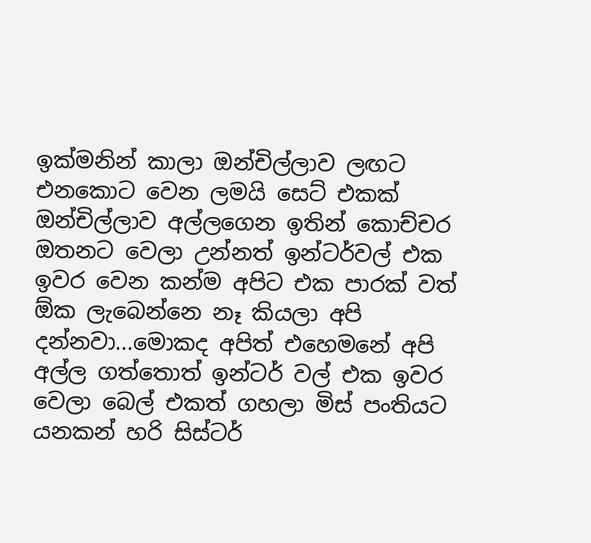ඉක්මනින් කාලා ඔන්චිල්ලාව ලඟට එනකොට වෙන ලමයි සෙට් එකක් ඔන්චිල්ලාව අල්ලගෙන ඉතින් කොච්චර ඔතනට වෙලා උන්නත් ඉන්ටර්වල් එක ඉවර වෙන කන්ම අපිට එක පාරක් වත් ඕක ලැබෙන්නෙ නෑ කියලා අපි දන්නවා...මොකද අපිත් එහෙමනේ අපි අල්ල ගත්තොත් ඉන්ටර් වල් එක ඉවර වෙලා බෙල් එකත් ගහලා මිස් පංතියට යනකන් හරි සිස්ටර්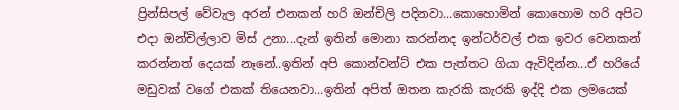ප්‍රින්සිපල් වේවැල අරන් එනකන් හරි ඔන්චිලි පදිනවා...කොහොමින් කොහොම හරි අපිට එදා ඔන්චිල්ලාව මිස් උනා...දැන් ඉතින් මොනා කරන්නද ඉන්ටර්වල් එක ඉවර වෙනකන් කරන්නත් දෙයක් නෑනේ..ඉතින් අපි කොන්වන්ට් එක පැත්තට ගියා ඇවිදින්න...ඒ හරියේ මඩුවක් වගේ එකක් තියෙනවා...ඉතින් අපිත් ඔතන කැරකි කැරකි ඉද්දි එක ලමයෙක්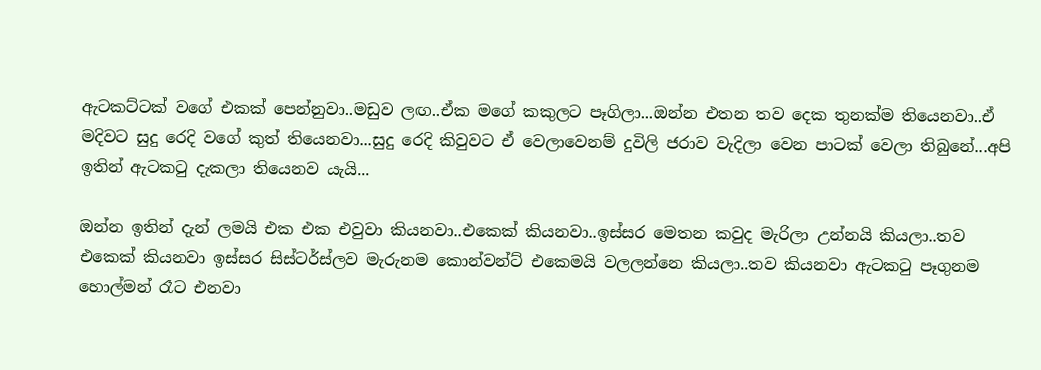ඇටකට්ටක් වගේ එකක් පෙන්නුවා..මඩුව ලඟ..ඒක මගේ කකුලට පෑගිලා...ඔන්න එතන තව දෙක තුනක්ම තියෙනවා..ඒ මදිවට සුදු රෙදි වගේ කුත් තියෙනවා...සුදු රෙදි කිවුවට ඒ වෙලාවෙනම් දුවිලි ජරාව වැදිලා වෙන පාටක් වෙලා තිබුනේ...අපි ඉතින් ඇටකටු දැකලා තියෙනව යැයි...

ඔන්න ඉතින් දැන් ලමයි එක එක එවුවා කියනවා..එකෙක් කියනවා..ඉස්සර මෙතන කවුද මැරිලා උන්නයි කියලා..තව එකෙක් කියනවා ඉස්සර සිස්ටර්ස්ලව මැරුනම කොන්වන්ට් එකෙමයි වලලන්නෙ කියලා..තව කියනවා ඇටකටු පෑගුනම හොල්මන් රෑට එනවා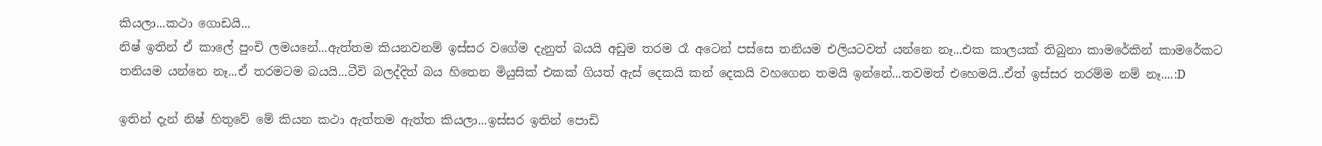කියලා...කථා ගොඩයි...
නිෂ් ඉතින් ඒ කාලේ පුංචි ලමයනේ...ඇත්තම කියනවනම් ඉස්සර වගේම දැනුත් බයයි අඩුම තරම රෑ අටෙන් පස්සෙ තනියම එලියටවත් යන්නෙ නෑ...එක කාලයක් තිබුනා කාමරේකින් කාමරේකට තනියම යන්නෙ නෑ...ඒ තරමටම බයයි...ටීවි බලද්දිත් බය හිතෙන මියුසික් එකක් ගියත් ඇස් දෙකයි කන් දෙකයි වහගෙන තමයි ඉන්නේ...තවමත් එහෙමයි..ඒත් ඉස්සර තරම්ම නම් නෑ....:D

ඉතින් දැන් නිෂ් හිතුවේ මේ කියන කථා ඇත්තම ඇත්ත කියලා...ඉස්සර ඉතින් පොඩි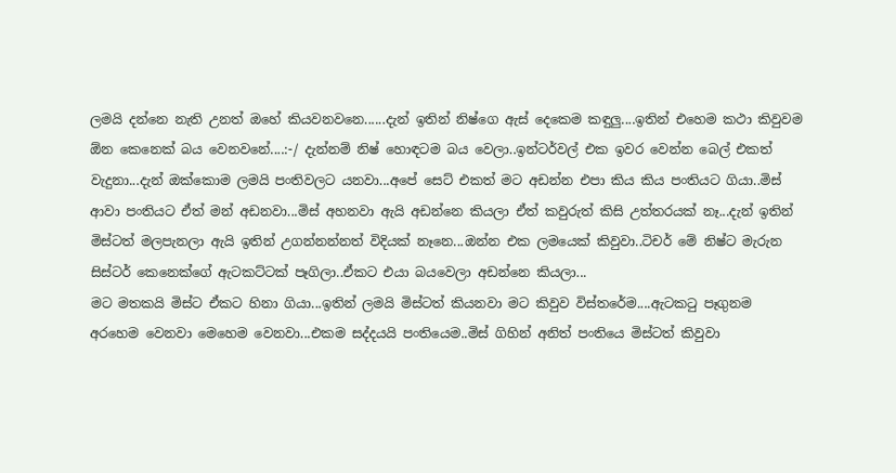ලමයි දන්නෙ නැති උනත් ඔහේ කියවනවනෙ......දැන් ඉතින් නිෂ්ගෙ ඇස් දෙකෙම කඳුලු....ඉතින් එහෙම කථා කිවුවම ඕන කෙනෙක් බය වෙනවනේ....:-/ දැන්නම් නිෂ් හොඳටම බය වෙලා..ඉන්ටර්වල් එක ඉවර වෙන්න බෙල් එකත් වැදුනා...දැන් ඔක්කොම ලමයි පංතිවලට යනවා...අපේ සෙට් එකත් මට අඩන්න එපා කිය කිය පංතියට ගියා..මිස් ආවා පංතියට ඒත් මන් අඩනවා...මිස් අහනවා ඇයි අඩන්නෙ කියලා ඒත් කවුරුත් කිසි උත්තරයක් නෑ...දැන් ඉතින් මිස්ටත් මලපැනලා ඇයි ඉතින් උගන්නන්නත් විදියක් නෑනෙ...ඔන්න එක ලමයෙක් කිවුවා..ටිචර් මේ නිෂ්ට මැරුන සිස්ටර් කෙනෙක්ගේ ඇටකට්ටක් පෑගිලා..ඒකට එයා බයවෙලා අඩන්නෙ කියලා...
මට මතකයි මිස්ට ඒකට හිනා ගියා...ඉතින් ලමයි මිස්ටත් කියනවා මට කිවුව විස්තරේම....ඇටකටු පෑගුනම අරහෙම වෙනවා මෙහෙම වෙනවා...එකම සද්දයයි පංතියෙම..මිස් ගිහින් අනිත් පංතියෙ මිස්ටත් කිවුවා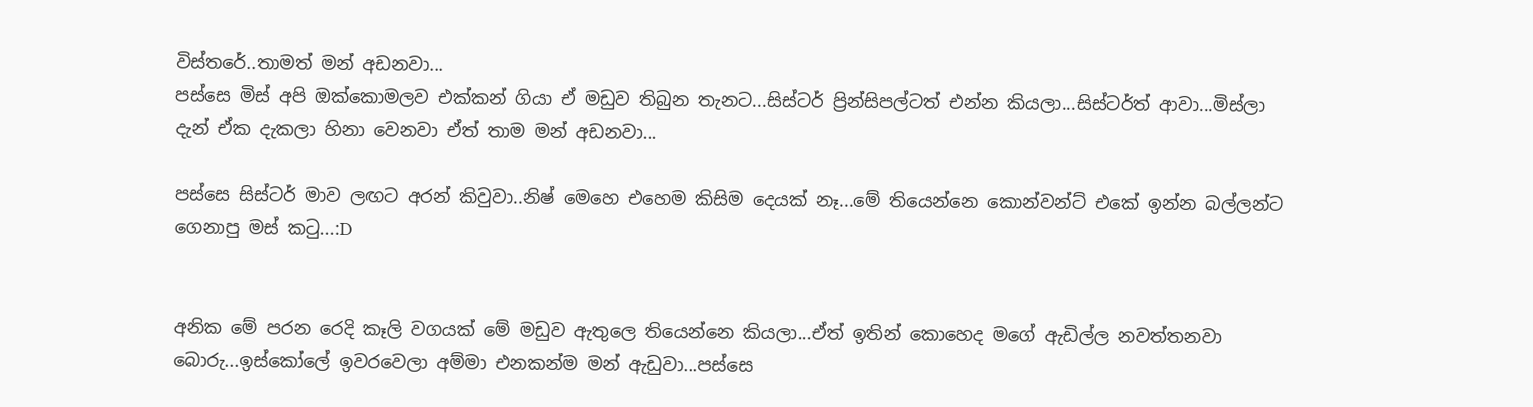විස්තරේ..තාමත් මන් අඩනවා...
පස්සෙ මිස් අපි ඔක්කොමලව එක්කන් ගියා ඒ මඩුව තිබුන තැනට...සිස්ටර් ප්‍රින්සිපල්ටත් එන්න කියලා...සිස්ටර්ත් ආවා...මිස්ලා දැන් ඒක දැකලා හිනා වෙනවා ඒත් තාම මන් අඩනවා...

පස්සෙ සිස්ටර් මාව ලඟට අරන් කිවුවා..නිෂ් මෙහෙ එහෙම කිසිම දෙයක් නෑ...මේ තියෙන්නෙ කොන්වන්ට් එකේ ඉන්න බල්ලන්ට ගෙනාපු මස් කටු...:D


අනික මේ පරන රෙදි කෑලි වගයක් මේ මඩුව ඇතුලෙ තියෙන්නෙ කියලා...ඒත් ඉතින් කොහෙද මගේ ඇඩිල්ල නවත්තනවා බොරු...ඉස්කෝලේ ඉවරවෙලා අම්මා එනකන්ම මන් ඇඩුවා...පස්සෙ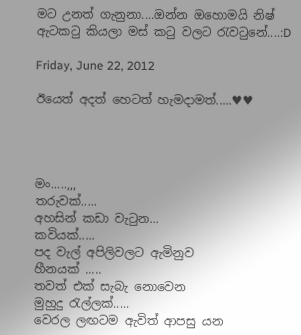මට උනත් ගැනුනා....ඔන්න ඔහොමයි නිෂ් ඇටකටු කියලා මස් කටු වලට රැවටුනේ....:D

Friday, June 22, 2012

ඊයෙත් අදත් හෙටත් හැමදාමත්.....♥♥




මං.....,,,
තරුවක්.....
අහසින් කඩා වැටුන...
කවියක්.....
පද වැල් අපිලිවලට ඇමිනුව
හීනයක් .....
තවත් එක් සැබැ නොවෙන
මුහුදු රැල්ලක්.....
වෙරල ලඟටම ඇවිත් ආපසු යන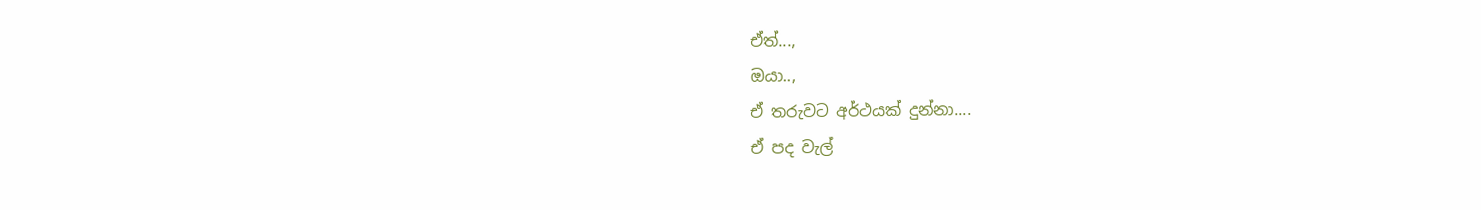ඒත්...,
ඔයා..,
ඒ තරුවට අර්ථයක් දුන්නා....
ඒ පද වැල්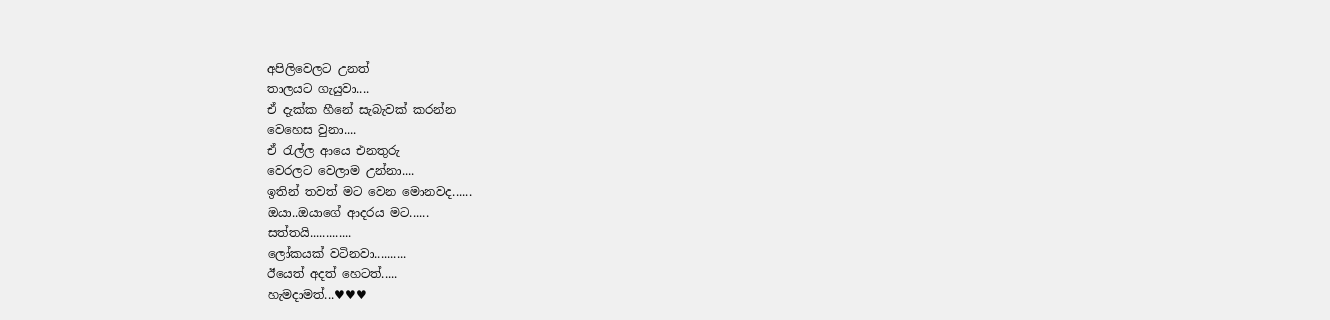අපිලිවෙලට උනත්
තාලයට ගැයුවා....
ඒ දැක්ක හීනේ සැබැවක් කරන්න
වෙහෙස වුනා....
ඒ රැල්ල ආයෙ එනතුරු
වෙරලට වෙලාම උන්නා....
ඉතින් තවත් මට වෙන මොනවද......
ඔයා..ඔයාගේ ආදරය මට......
සත්තයි.............
ලෝකයක් වටිනවා..........
ඊයෙත් අදත් හෙටත්.....
හැමදාමත්...♥♥♥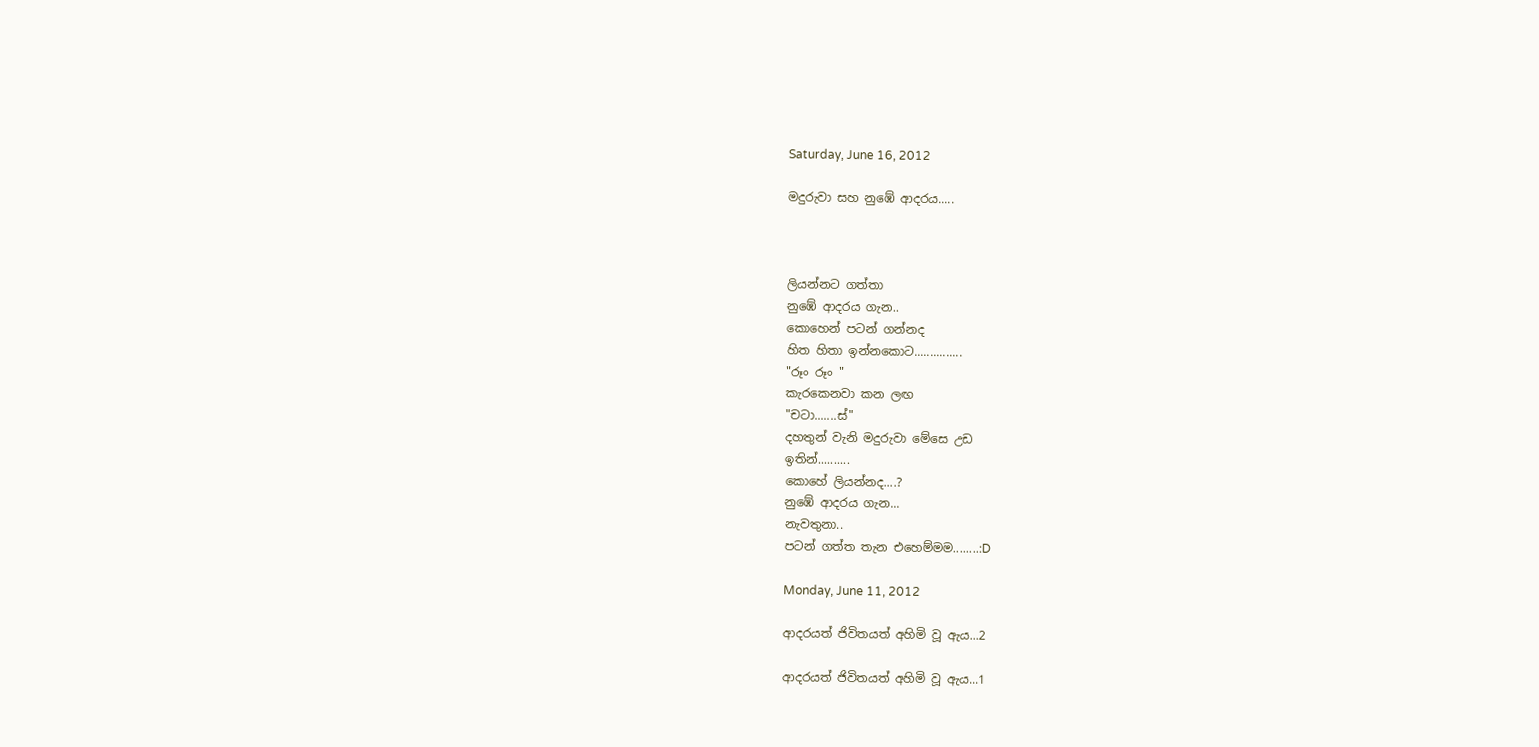Saturday, June 16, 2012

මදුරුවා සහ නුඹේ ආදරය.....



ලියන්නට ගත්තා
නුඹේ ආදරය ගැන..
කොහෙන් පටන් ගන්නද
හිත හිතා ඉන්නකොට...............
"රූං රූං "
කැරකෙනවා කන ලඟ
"චටා.......ස්"
දහතුන් වැනි මදුරුවා මේසෙ උඩ
ඉතින්..........
කොහේ ලියන්නද....?
නුඹේ ආදරය ගැන...
නැවතුනා..
පටන් ගත්ත තැන එහෙම්මම........:D

Monday, June 11, 2012

ආදරයත් ජිවිතයත් අහිමි වූ ඇය...2

ආදරයත් ජිවිතයත් අහිමි වූ ඇය...1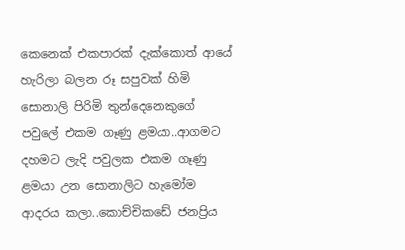කෙනෙක් එකපාරක් දැක්කොත් ආයේ හැරිලා බලන රූ සපුවක් හිමි සොනාලි පිරිමි තුන්දෙනෙකුගේ පවුලේ එකම ගෑණු ළමයා..ආගමට දහමට ලැදි පවුලක එකම ගෑණු ළමයා උන සොනාලිට හැමෝම ආදරය කලා..කොච්චිකඩේ ජනප්‍රිය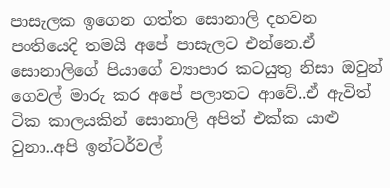පාසැලක ඉගෙන ගත්ත සොනාලි දහවන පංතියෙදි තමයි අපේ පාසැලට එන්නෙ.ඒ සොනාලිගේ පියාගේ ව්‍යාපාර කටයුතු නිසා ඔවුන් ගෙවල් මාරු කර අපේ පලාතට ආවේ..ඒ ඇවිත් ටික කාලයකින් සොනාලි අපිත් එක්ක යාළු වුනා..අපි ඉන්ටර්වල්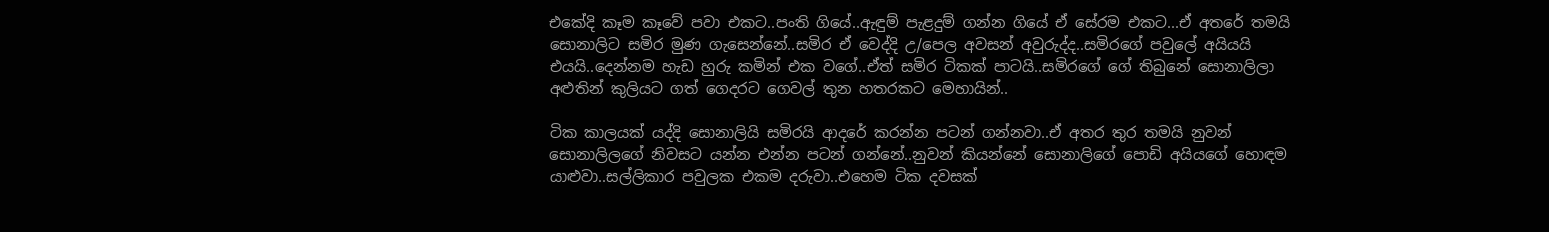එකේදි කෑම කෑවේ පවා එකට..පංති ගියේ..ඇඳුම් පැළදුම් ගන්න ගියේ ඒ සේරම එකට...ඒ අතරේ තමයි සොනාලිට සමිර මුණ ගැසෙන්නේ..සමිර ඒ වෙද්දි උ/පෙල අවසන් අවුරුද්ද..සමිරගේ පවුලේ අයියයි එයයි..දෙන්නම හැඩ හුරු කමින් එක වගේ..ඒත් සමිර ටිකක් පාටයි..සමිරගේ ගේ තිබුනේ සොනාලිලා අළුතින් කුලියට ගත් ගෙදරට ගෙවල් තුන හතරකට මෙහායින්..

ටික කාලයක් යද්දි සොනාලියි සමිරයි ආදරේ කරන්න පටන් ගන්නවා..ඒ අතර තුර තමයි නුවන් සොනාලිලගේ නිවසට යන්න එන්න පටන් ගන්නේ..නුවන් කියන්නේ සොනාලිගේ පොඩි අයියගේ හොඳම යාළුවා..සල්ලිකාර පවුලක එකම දරුවා..එහෙම ටික දවසක්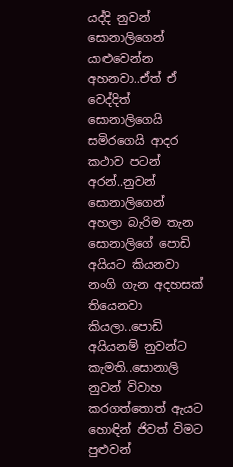යද්දි නුවන් සොනාලිගෙන් යාළුවෙන්න අහනවා..ඒත් ඒ වෙද්දිත් සොනාලිගෙයි සමිරගෙයි ආදර කථාව පටන් අරන්..නුවන් සොනාලිගෙන් අහලා බැරිම තැන සොනාලිගේ පොඩි අයියට කියනවා නංගි ගැන අදහසක් තියෙනවා කියලා..පොඩි අයියනම් නුවන්ට කැමති..සොනාලි නුවන් විවාහ කරගත්තොත් ඇයට හොඳින් ජිවත් විමට පුළුවන්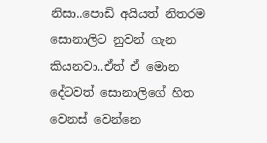නිසා..පොඩි අයියත් නිතරම සොනාලිට නුවන් ගැන කියනවා..ඒත් ඒ මොන දේටවත් සොනාලිගේ හිත වෙනස් වෙන්නෙ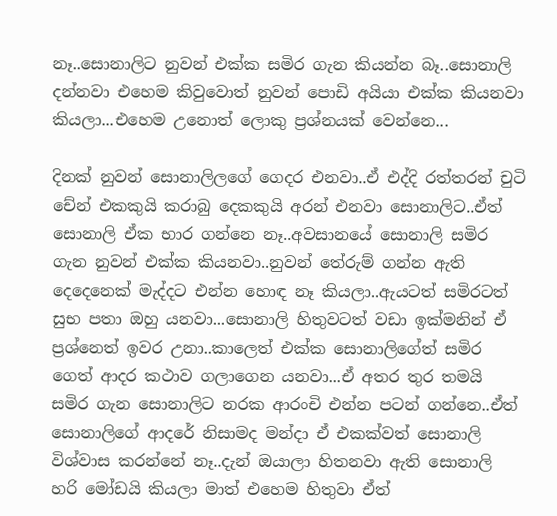නෑ..සොනාලිට නුවන් එක්ක සමිර ගැන කියන්න බෑ..සොනාලි දන්නවා එහෙම කිවුවොත් නුවන් පොඩි අයියා එක්ක කියනවා කියලා...එහෙම උනොත් ලොකු ප්‍රශ්නයක් වෙන්නෙ...

දිනක් නුවන් සොනාලිලගේ ගෙදර එනවා..ඒ එද්දි රත්තරන් චුටි චේන් එකකුයි කරාබු දෙකකුයි අරන් එනවා සොනාලිට..ඒත් සොනාලි ඒක භාර ගන්නෙ නෑ..අවසානයේ සොනාලි සමිර ගැන නුවන් එක්ක කියනවා..නුවන් තේරුම් ගන්න ඇති දෙදෙනෙක් මැද්දට එන්න හොඳ නෑ කියලා..ඇයටත් සමිරටත් සුභ පතා ඔහු යනවා...සොනාලි හිතුවටත් වඩා ඉක්මනින් ඒ ප්‍රශ්නෙත් ඉවර උනා..කාලෙත් එක්ක සොනාලිගේත් සමිර ගෙත් ආදර කථාව ගලාගෙන යනවා...ඒ අතර තුර තමයි සමිර ගැන සොනාලිට නරක ආරංචි එන්න පටන් ගන්නෙ..ඒත් සොනාලිගේ ආදරේ නිසාමද මන්දා ඒ එකක්වත් සොනාලි විශ්වාස කරන්නේ නෑ..දැන් ඔයාලා හිතනවා ඇති සොනාලි හරි මෝඩයි කියලා මාත් එහෙම හිතුවා ඒත්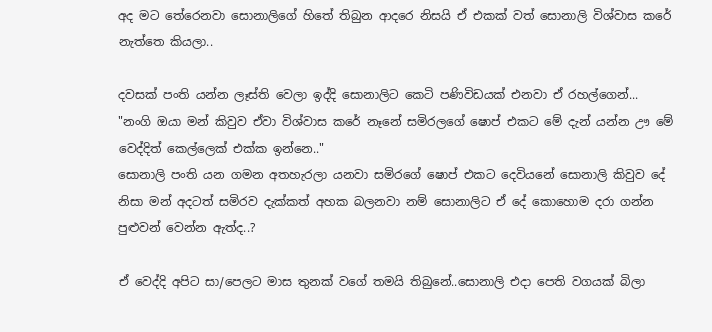අද මට තේරෙනවා සොනාලිගේ හිතේ තිබුන ආදරෙ නිසයි ඒ එකක් වත් සොනාලි විශ්වාස කරේ නැත්තෙ කියලා..

දවසක් පංති යන්න ලෑස්ති වෙලා ඉද්දි සොනාලිට කෙටි පණිවිඩයක් එනවා ඒ රහල්ගෙන්...
"නංගි ඔයා මන් කිවුව ඒවා විශ්වාස කරේ නෑනේ සමිරලගේ ෂොප් එකට මේ දැන් යන්න ඌ මේ වෙද්දිත් කෙල්ලෙක් එක්ක ඉන්නෙ.."
සොනාලි පංති යන ගමන අතහැරලා යනවා සමිරගේ ෂොප් එකට දෙවියනේ සොනාලි කිවුව දේ නිසා මන් අදටත් සමිරව දැක්කත් අහක බලනවා නම් සොනාලිට ඒ දේ කොහොම දරා ගන්න පුළුවන් වෙන්න ඇත්ද..?

ඒ වෙද්දි අපිට සා/පෙලට මාස තුනක් වගේ තමයි තිබුනේ..සොනාලි එදා පෙති වගයක් බිලා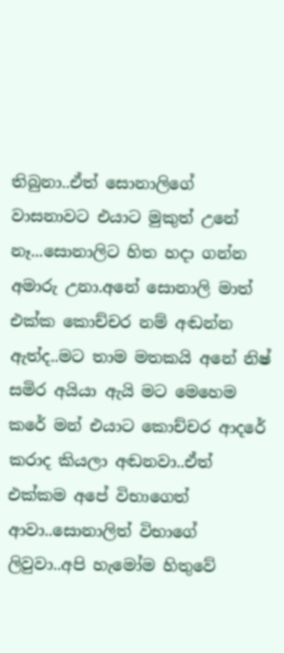තිබුනා..ඒත් සොනාලිගේ වාසනාවට එයාට මුකුත් උනේ නෑ...සොනාලිට හිත හදා ගන්න අමාරු උනා.අනේ සොනාලි මාත් එක්ක කොච්චර නම් අඬන්න ඇත්ද..මට තාම මතකයි අනේ නිෂ් සමිර අයියා ඇයි මට මෙහෙම කරේ මන් එයාට කොච්චර ආදරේ කරාද කියලා අඬනවා..ඒත් එක්කම අපේ විභාගෙත් ආවා..සොනාලිත් විභාගේ ලිවුවා..අපි හැමෝම හිතුවේ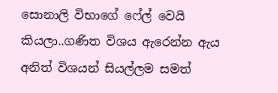සොනාලි විභාගේ ෆේල් වෙයි කියලා..ගණිත විශය ඇරෙන්න ඇය අනිත් විශයන් සියල්ලම සමත්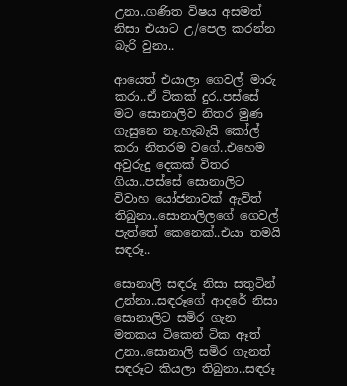උනා..ගණිත විෂය අසමත් නිසා එයාට උ/පෙල කරන්න බැරි වුනා..

ආයෙත් එයාලා ගෙවල් මාරු කරා..ඒ ටිකක් දුර..පස්සේ මට සොනාලිව නිතර මුණ ගැසුනෙ නෑ.හැබැයි කෝල් කරා නිතරම වගේ..එහෙම අවුරුදු දෙකක් විතර ගියා..පස්සේ සොනාලිට විවාහ යෝජනාවක් ඇවිත් තිබුනා..සොනාලිලගේ ගෙවල් පැත්තේ කෙනෙක්..එයා තමයි සඳරූ..

සොනාලි සඳරූ නිසා සතුටින් උන්නා..සඳරූගේ ආදරේ නිසා සොනාලිට සමිර ගැන මතකය ටිකෙන් ටික ඈත් උනා..සොනාලි සමිර ගැනත් සඳරූට කියලා තිබුනා..සඳරූ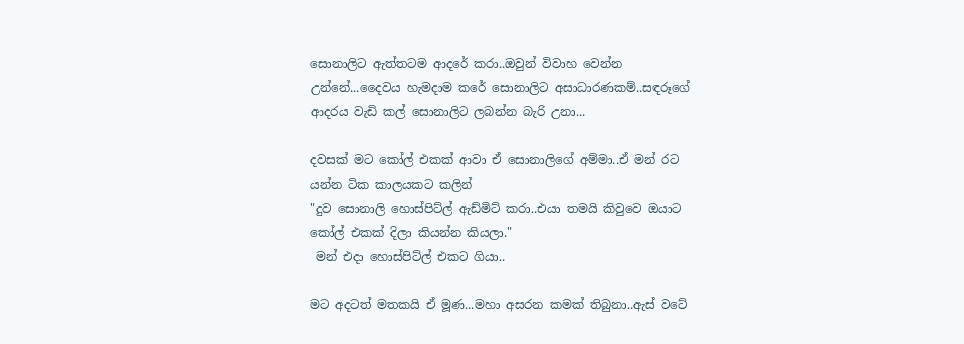සොනාලිට ඇත්තටම ආදරේ කරා..ඔවුන් විවාහ වෙන්න උන්නේ...දෛවය හැමදාම කරේ සොනාලිට අසාධාරණකම්..සඳරූගේ ආදරය වැඩි කල් සොනාලිට ලබන්න බැරි උනා...

දවසක් මට කෝල් එකක් ආවා ඒ සොනාලිගේ අම්මා..ඒ මන් රට යන්න ටික කාලයකට කලින්
"දුව සොනාලි හොස්පිට්ල් ඇඩ්මිට් කරා..එයා තමයි කිවුවෙ ඔයාට කෝල් එකක් දිලා කියන්න කියලා."
 මන් එදා හොස්පිට්ල් එකට ගියා..

මට අදටත් මතකයි ඒ මූණ...මහා අසරන කමක් තිබුනා..ඇස් වටේ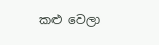කළු වෙලා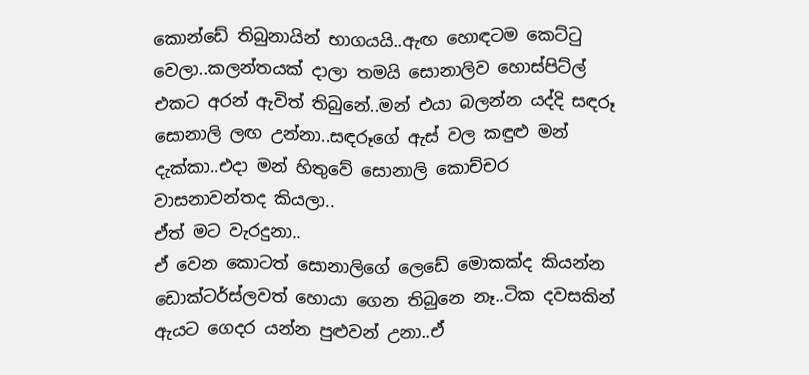කොන්ඩේ තිබුනායින් භාගයයි..ඇඟ හොඳටම කෙට්ටු වෙලා..කලන්තයක් දාලා තමයි සොනාලිව හොස්පිට්ල් එකට අරන් ඇවිත් තිබුනේ..මන් එයා බලන්න යද්දි සඳරූ සොනාලි ලඟ උන්නා..සඳරූගේ ඇස් වල කඳුළු මන් දැක්කා..එදා මන් හිතුවේ සොනාලි කොච්චර වාසනාවන්තද කියලා..
ඒත් මට වැරදුනා..
ඒ වෙන කොටත් සොනාලිගේ ලෙඩේ මොකක්ද කියන්න ඩොක්ටර්ස්ලවත් හොයා ගෙන තිබුනෙ නෑ..ටික දවසකින් ඇයට ගෙදර යන්න පුළුවන් උනා..ඒ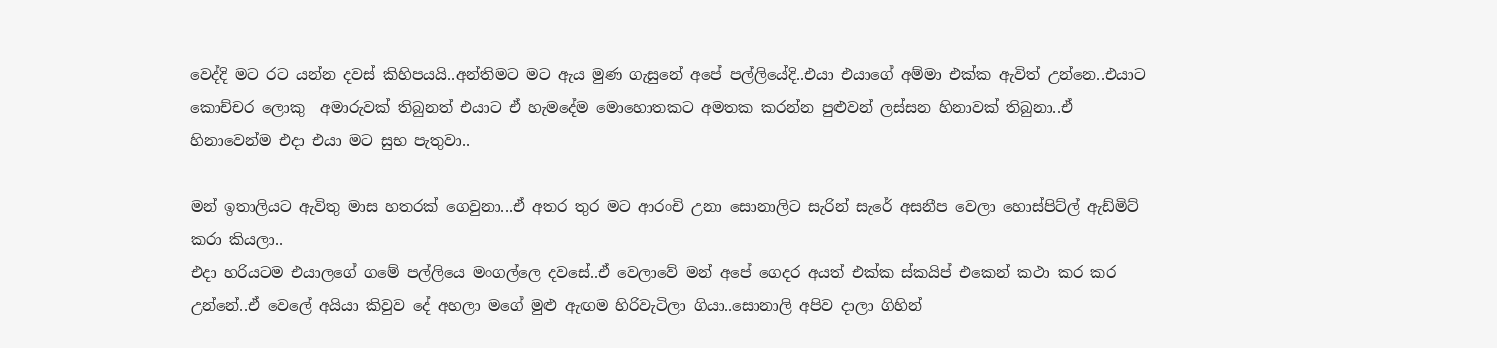වෙද්දි මට රට යන්න දවස් කිහිපයයි..අන්තිමට මට ඇය මුණ ගැසුනේ අපේ පල්ලියේදි..එයා එයාගේ අම්මා එක්ක ඇවිත් උන්නෙ..එයාට කොච්චර ලොකු  අමාරුවක් තිබුනත් එයාට ඒ හැමදේම මොහොතකට අමතක කරන්න පුළුවන් ලස්සන හිනාවක් තිබුනා..ඒ හිනාවෙන්ම එදා එයා මට සුභ පැතුවා..

මන් ඉතාලියට ඇවිතු මාස හතරක් ගෙවුනා...ඒ අතර තුර මට ආරංචි උනා සොනාලිට සැරින් සැරේ අසනීප වෙලා හොස්පිට්ල් ඇඩ්මිට් කරා කියලා..
එදා හරියටම එයාලගේ ගමේ පල්ලියෙ මංගල්ලෙ දවසේ..ඒ වෙලාවේ මන් අපේ ගෙදර අයත් එක්ක ස්කයිප් එකෙන් කථා කර කර උන්නේ..ඒ වෙලේ අයියා කිවුව දේ අහලා මගේ මුළු ඇඟම හිරිවැටිලා ගියා..සොනාලි අපිව දාලා ගිහින්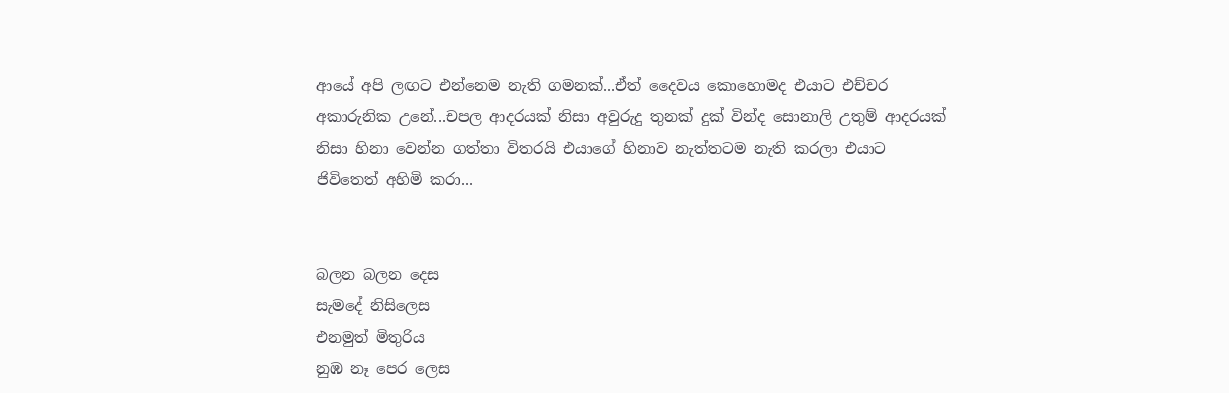ආයේ අපි ලඟට එන්නෙම නැති ගමනක්...ඒත් දෛවය කොහොමද එයාට එච්චර අකාරුනික උනේ...චපල ආදරයක් නිසා අවුරුදු තුනක් දුක් වින්ද සොනාලි උතුම් ආදරයක් නිසා හිනා වෙන්න ගත්තා විතරයි එයාගේ හිනාව නැත්තටම නැති කරලා එයාට ජිවිතෙත් අහිමි කරා...


බලන බලන දෙස
සැමදේ නිසිලෙස
එනමුත් මිතුරිය
නුඹ නෑ පෙර ලෙස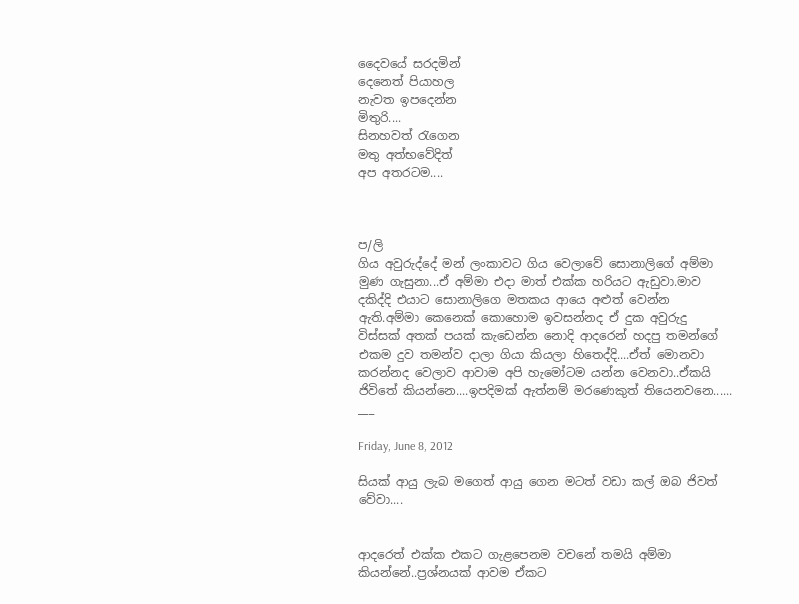දෛවයේ සරදමින්
දෙනෙත් පියාහල
නැවත ඉපදෙන්න
මිතුරි....
සිනහවත් රැගෙන
මතු අත්භවේදිත්
අප අතරටම....



ප/ලි
ගිය අවුරුද්දේ මන් ලංකාවට ගිය වෙලාවේ සොනාලිගේ අම්මා මුණ ගැසුනා...ඒ අම්මා එදා මාත් එක්ක හරියට ඇඩුවා.මාව දකිද්දි එයාට සොනාලිගෙ මතකය ආයෙ අළුත් වෙන්න ඇති.අම්මා කෙනෙක් කොහොම ඉවසන්නද ඒ දුක අවුරුදු විස්සක් අතක් පයක් කැඩෙන්න නොදි ආදරෙන් හදපු තමන්ගේ එකම දුව තමන්ව දාලා ගියා කියලා හිතෙද්දි....ඒත් මොනවා කරන්නද වෙලාව ආවාම අපි හැමෝටම යන්න වෙනවා..ඒකයි ජිවිතේ කියන්නෙ....ඉපදිමක් ඇත්නම් මරණෙකුත් තියෙනවනෙ......
___

Friday, June 8, 2012

සියක් ආයු ලැබ මගෙත් ආයු ගෙන මටත් වඩා කල් ඔබ ජිවත් වේවා....


ආදරෙත් එක්ක එකට ගැළපෙනම වචනේ තමයි අම්මා කියන්නේ..ප්‍රශ්නයක් ආවම ඒකට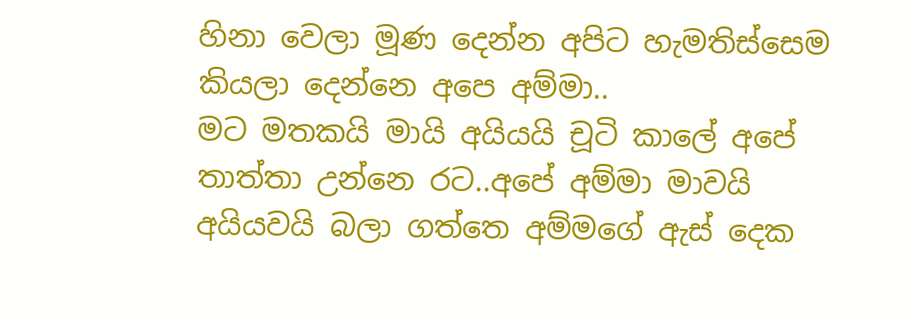හිනා වෙලා මූණ දෙන්න අපිට හැමතිස්සෙම කියලා දෙන්නෙ අපෙ අම්මා..
මට මතකයි මායි අයියයි චූටි කාලේ අපේ තාත්තා උන්නෙ රට..අපේ අම්මා මාවයි අයියවයි බලා ගත්තෙ අම්මගේ ඇස් දෙක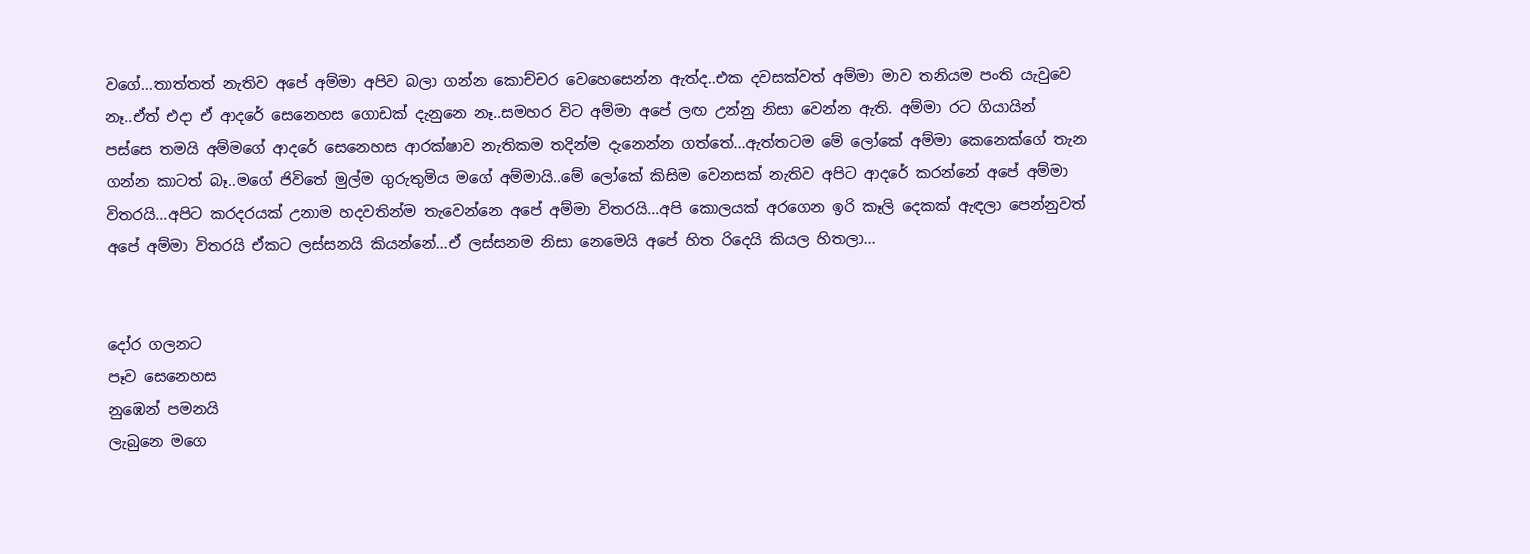වගේ...තාත්තත් නැතිව අපේ අම්මා අපිව බලා ගන්න කොච්චර වෙහෙසෙන්න ඇත්ද..එක දවසක්වත් අම්මා මාව තනියම පංති යැවුවෙ නෑ..ඒත් එදා ඒ ආදරේ සෙනෙහස ගොඩක් දැනුනෙ නෑ..සමහර විට අම්මා අපේ ලඟ උන්නු නිසා වෙන්න ඇති. අම්මා රට ගියායින්  පස්සෙ තමයි අම්මගේ ආදරේ සෙනෙහස ආරක්ෂාව නැතිකම තදින්ම දැනෙන්න ගත්තේ...ඇත්තටම මේ ලෝකේ අම්මා කෙනෙක්ගේ තැන ගන්න කාටත් බෑ..මගේ ජිවිතේ මුල්ම ගුරුතුමිය මගේ අම්මායි..මේ ලෝකේ කිසිම වෙනසක් නැතිව අපිට ආදරේ කරන්නේ අපේ අම්මා විතරයි...අපිට කරදරයක් උනාම හදවතින්ම තැවෙන්නෙ අපේ අම්මා විතරයි...අපි කොලයක් අරගෙන ඉරි කෑලි දෙකක් ඇඳලා පෙන්නුවත් අපේ අම්මා විතරයි ඒකට ලස්සනයි කියන්නේ...ඒ ලස්සනම නිසා නෙමෙයි අපේ හිත රිදෙයි කියල හිතලා...


දෝර ගලනට
පෑව සෙනෙහස
නුඹෙන් පමනයි
ලැබුනෙ මගෙ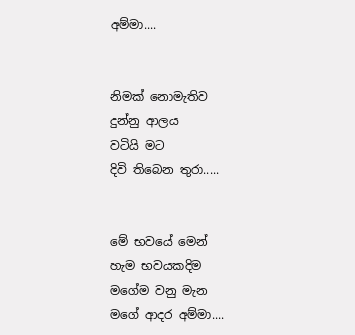අම්මා....


නිමක් නොමැතිව
දුන්නු ආලය
වටියි මට
දිවි තිබෙන තුරා.....


මේ භවයේ මෙන්
හැම භවයකදිම
මගේම වනු මැන
මගේ ආදර අම්මා....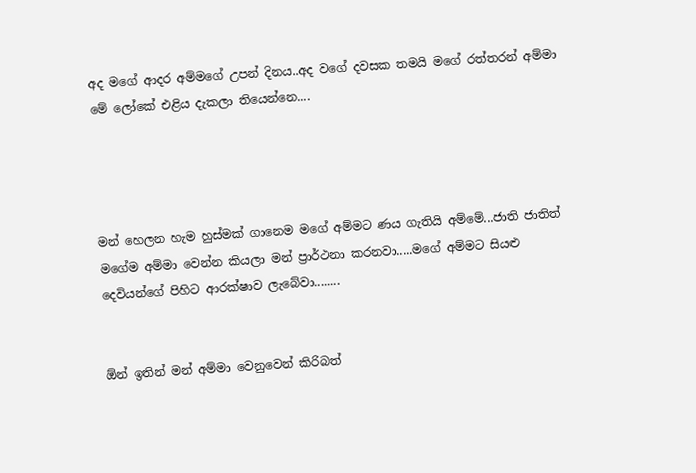අද මගේ ආදර අම්මගේ උපන් දිනය..අද වගේ දවසක තමයි මගේ රත්තරන් අම්මා මේ ලෝකේ එළිය දැකලා තියෙන්නෙ....




මන් හෙලන හැම හුස්මක් ගානෙම මගේ අම්මට ණය ගැතියි අම්මේ...ජාති ජාතිත් මගේම අම්මා වෙන්න කියලා මන් ප්‍රාර්ථනා කරනවා.....මගේ අම්මට සියළු දෙවියන්ගේ පිහිට ආරක්ෂාව ලැබේවා........


ඕන් ඉතින් මන් අම්මා වෙනුවෙන් කිරිබත්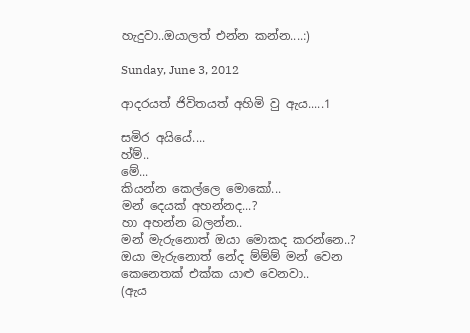හැදුවා..ඔයාලත් එන්න කන්න....:)

Sunday, June 3, 2012

ආදරයත් ජිවිතයත් අහිමි වු ඇය.....1

සමිර අයියේ....
හ්ම්..
මේ...
කියන්න කෙල්ලෙ මොකෝ...
මන් දෙයක් අහන්නද...?
හා අහන්න බලන්න..
මන් මැරුනොත් ඔයා මොකද කරන්නෙ..?
ඔයා මැරුනොත් නේද ම්ම්ම් මන් වෙන කෙනෙතක් එක්ක යාළු වෙනවා..
(ඇය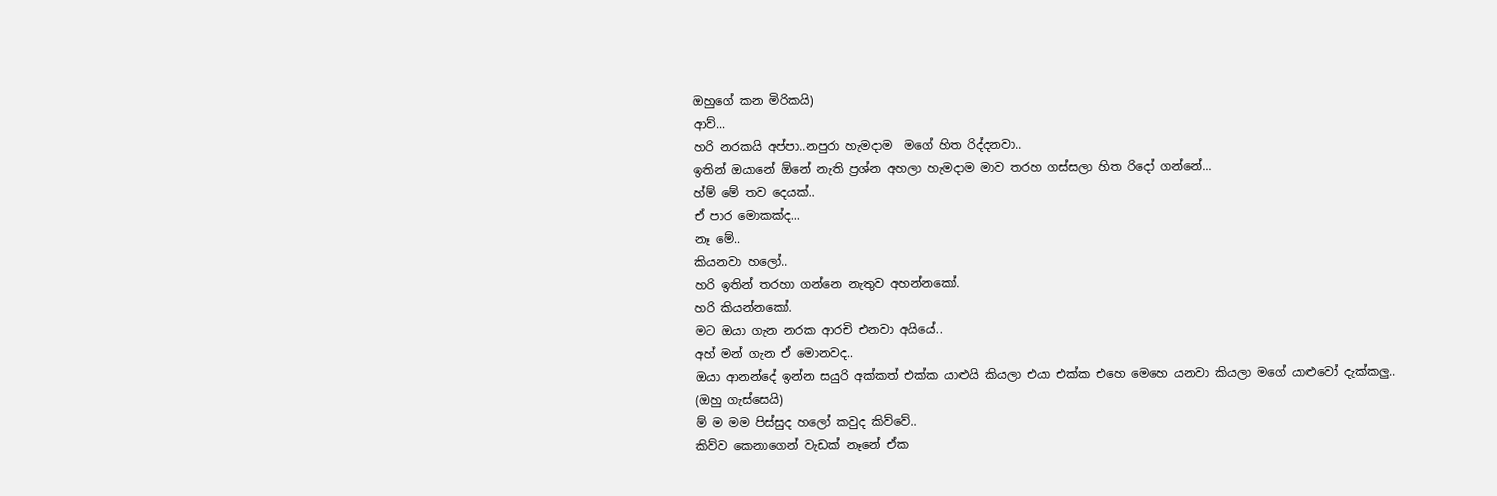ඔහුගේ කන මිරිකයි)
ආව්...
හරි නරකයි අප්පා..නපුරා හැමදාම  මගේ හිත රිද්දනවා..
ඉතින් ඔයානේ ඕනේ නැති ප්‍රශ්න අහලා හැමදාම මාව තරහ ගස්සලා හිත රිදෝ ගන්නේ...
හ්ම් මේ තව දෙයක්..
ඒ පාර මොකක්ද...
නෑ මේ..
කියනවා හලෝ..
හරි ඉතින් තරහා ගන්නෙ නැතුව අහන්නකෝ.
හරි කියන්නකෝ.
මට ඔයා ගැන නරක ආරචි එනවා අයියේ..
අහ් මන් ගැන ඒ මොනවද..
ඔයා ආනන්දේ ඉන්න සයුරි අක්කත් එක්ක යාළුයි කියලා එයා එක්ක එහෙ මෙහෙ යනවා කියලා මගේ යාළුවෝ දැක්කලු..
(ඔහු ගැස්සෙයි)
ම් ම මම පිස්සුද හලෝ කවුද කිව්වේ..
කිව්ව කෙනාගෙන් වැඩක් නෑනේ ඒක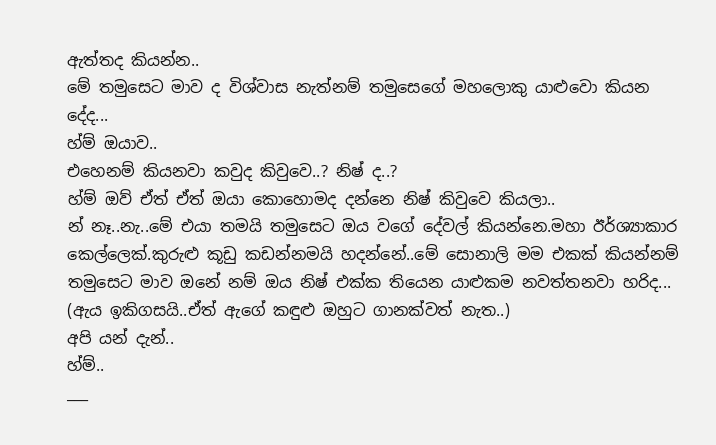ඇත්තද කියන්න..
මේ තමුසෙට මාව ද විශ්වාස නැත්නම් තමුසෙගේ මහලොකු යාළුවො කියන දේද...
හ්ම් ඔයාව..
එහෙනම් කියනවා කවුද කිවුවෙ..? නිෂ් ද..?
හ්ම් ඔව් ඒත් ඒත් ඔයා කොහොමද දන්නෙ නිෂ් කිවුවෙ කියලා..
න් නෑ..නැ..මේ එයා තමයි තමුසෙට ඔය වගේ දේවල් කියන්නෙ.මහා ඊර්ශ්‍යාකාර කෙල්ලෙක්.කුරුළු කූඩු කඩන්නමයි හදන්නේ..මේ සොනාලි මම එකක් කියන්නම් තමුසෙට මාව ඔනේ නම් ඔය නිෂ් එක්ක තියෙන යාළුකම නවත්තනවා හරිද...
(ඇය ඉකිගසයි..ඒත් ඇගේ කඳුළු ඔහුට ගානක්වත් නැත..)
අපි යන් දැන්..
හ්ම්..
___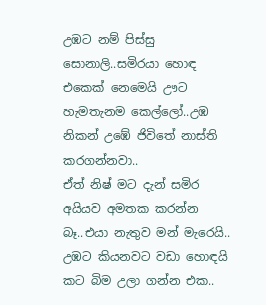උඹට නම් පිස්සු සොනාලි..සමිරයා හොඳ එකෙක් නෙමෙයි ඌට හැමතැනම කෙල්ලෝ..උඹ නිකන් උඹේ ජිවිතේ නාස්ති කරගන්නවා..
ඒත් නිෂ් මට දැන් සමිර අයියව අමතක කරන්න බෑ..එයා නැතුව මන් මැරෙයි..
උඹට කියනවට වඩා හොඳයි කට බිම උලා ගන්න එක..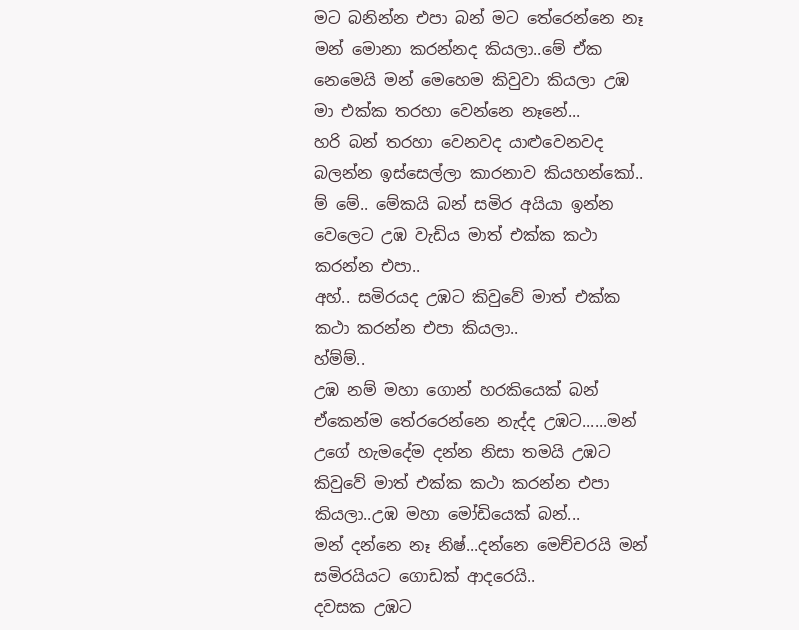මට බනින්න එපා බන් මට තේරෙන්නෙ නෑ මන් මොනා කරන්නද කියලා..මේ ඒක නෙමෙයි මන් මෙහෙම කිවුවා කියලා උඹ මා එක්ක තරහා වෙන්නෙ නෑනේ...
හරි බන් තරහා වෙනවද යාළුවෙනවද බලන්න ඉස්සෙල්ලා කාරනාව කියහන්කෝ..
ම් මේ.. මේකයි බන් සමිර අයියා ඉන්න වෙලෙට උඹ වැඩිය මාත් එක්ක කථා කරන්න එපා..
අහ්.. සමිරයද උඹට කිවුවේ මාත් එක්ක කථා කරන්න එපා කියලා..
හ්ම්ම්..
උඹ නම් මහා ගොන් හරකියෙක් බන් ඒකෙන්ම තේරරෙන්නෙ නැද්ද උඹට......මන් උගේ හැමදේම දන්න නිසා තමයි උඹට කිවුවේ මාත් එක්ක කථා කරන්න එපා කියලා..උඹ මහා මෝඩියෙක් බන්...
මන් දන්නෙ නෑ නිෂ්...දන්නෙ මෙච්චරයි මන් සමිරයියට ගොඩක් ආදරෙයි..
දවසක උඹට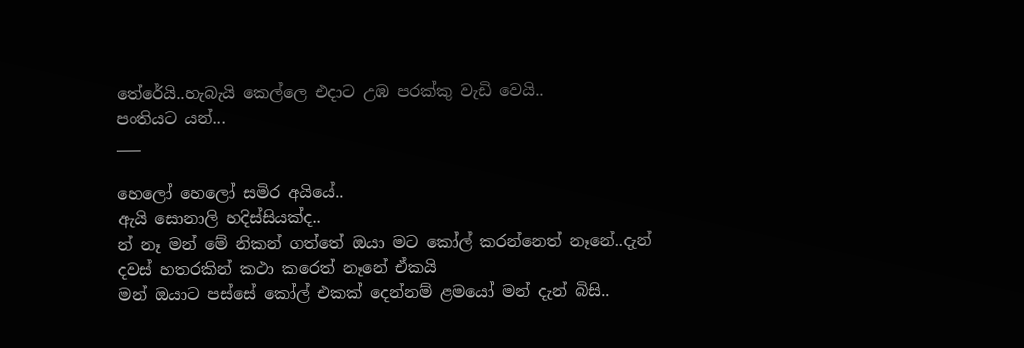තේරේයි..හැබැයි කෙල්ලෙ එදාට උඹ පරක්කු වැඩි වෙයි..
පංතියට යන්...
___

හෙලෝ හෙලෝ සමිර අයියේ..
ඇයි සොනාලි හදිස්සියක්ද..
න් නෑ මන් මේ නිකන් ගත්තේ ඔයා මට කෝල් කරන්නෙත් නෑනේ..දැන් දවස් හතරකින් කථා කරෙත් නෑනේ ඒකයි
මන් ඔයාට පස්සේ කෝල් එකක් දෙන්නම් ළමයෝ මන් දැන් බිසි..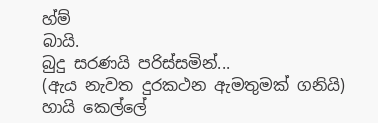හ්ම්
බායි.
බුදු සරණයි පරිස්සමින්...
(ඇය නැවත දුරකථන ඇමතුමක් ගනියි)
හායි කෙල්ලේ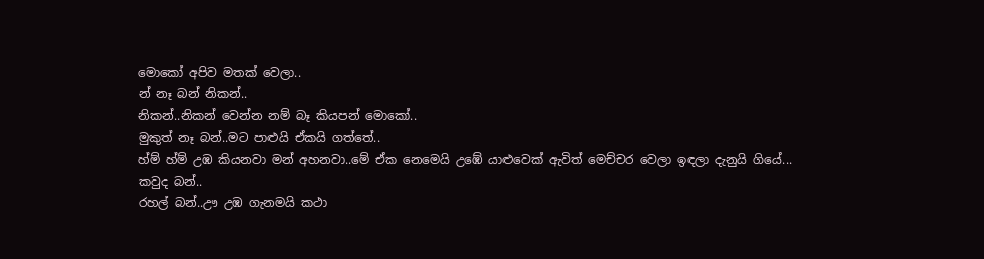මොකෝ අපිව මතක් වෙලා..
න් නෑ බන් නිකන්..
නිකන්..නිකන් වෙන්න නම් බෑ කියපන් මොකෝ..
මුකුත් නෑ බන්..මට පාළුයි ඒකයි ගත්තේ..
හ්ම් හ්ම් උඹ කියනවා මන් අහනවා..මේ ඒක නෙමෙයි උඹේ යාළුවෙක් ඇවිත් මෙච්චර වෙලා ඉඳලා දැනුයි ගියේ...
කවුද බන්..
රහල් බන්..ඌ උඹ ගැනමයි කථා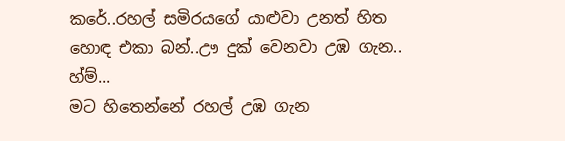කරේ..රහල් සමිරයගේ යාළුවා උනත් හිත හොඳ එකා බන්..ඌ දුක් වෙනවා උඹ ගැන..
හ්ම්...
මට හිතෙන්නේ රහල් උඹ ගැන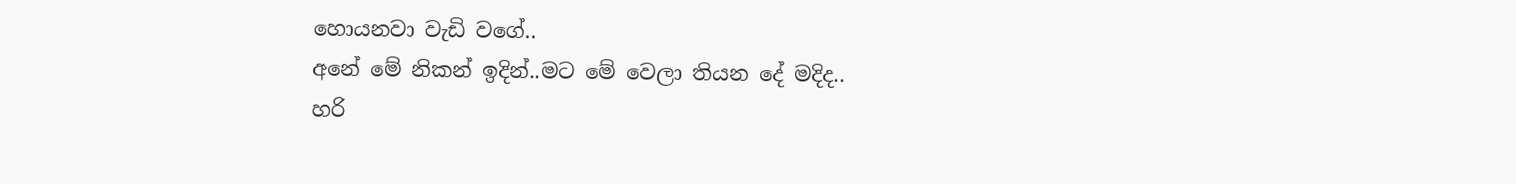හොයනවා වැඩි වගේ..
අනේ මේ නිකන් ඉදින්..මට මේ වෙලා තියන දේ මදිද..
හරි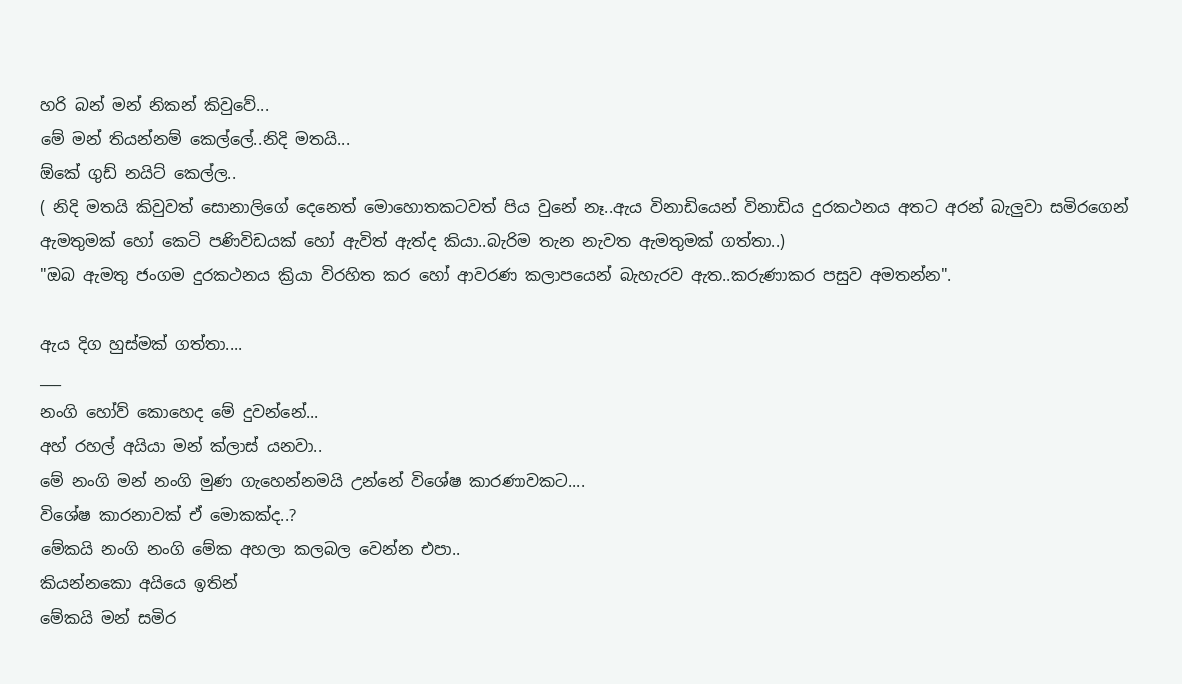හරි බන් මන් නිකන් කිවුවේ...
මේ මන් තියන්නම් කෙල්ලේ..නිදි මතයි...
ඕකේ ගුඩ් නයිට් කෙල්ල..
( නිදි මතයි කිවුවත් සොනාලිගේ දෙනෙත් මොහොතකටවත් පිය වුනේ නෑ..ඇය විනාඩියෙන් විනාඩිය දුරකථනය අතට අරන් බැලුවා සමිරගෙන් ඇමතුමක් හෝ කෙටි පණිවිඩයක් හෝ ඇවිත් ඇත්ද කියා..බැරිම තැන නැවත ඇමතුමක් ගත්තා..)
"ඔබ ඇමතු ජංගම දුරකථනය ක්‍රියා විරහිත කර හෝ ආවරණ කලාපයෙන් බැහැරව ඇත..කරුණාකර පසුව අමතන්න".

ඇය දිග හුස්මක් ගත්තා....
___
නංගි හෝව් කොහෙද මේ දුවන්නේ...
අහ් රහල් අයියා මන් ක්ලාස් යනවා..
මේ නංගි මන් නංගි මුණ ගැහෙන්නමයි උන්නේ විශේෂ කාරණාවකට....
විශේෂ කාරනාවක් ඒ මොකක්ද..?
මේකයි නංගි නංගි මේක අහලා කලබල වෙන්න එපා..
කියන්නකො අයියෙ ඉතින්
මේකයි මන් සමිර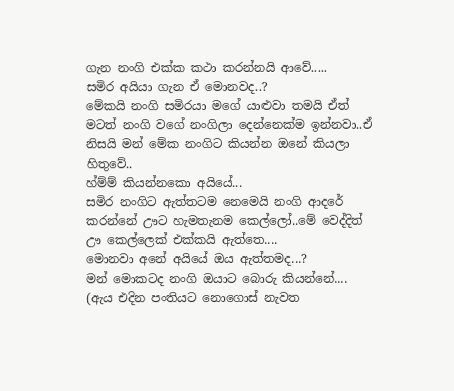ගැන නංගි එක්ක කථා කරන්නයි ආවේ.....
සමිර අයියා ගැන ඒ මොනවද..?
මේකයි නංගි සමිරයා මගේ යාළුවා තමයි ඒත් මටත් නංගි වගේ නංගිලා දෙන්නෙක්ම ඉන්නවා..ඒ නිසයි මන් මේක නංගිට කියන්න ඔනේ කියලා හිතුවේ..
හ්ම්ම් කියන්නකො අයියේ...
සමිර නංගිට ඇත්තටම නෙමෙයි නංගි ආදරේ කරන්නේ ඌට හැමතැනම කෙල්ලෝ..මේ වෙද්දිත් ඌ කෙල්ලෙක් එක්කයි ඇත්තෙ....
මොනවා අනේ අයියේ ඔය ඇත්තමද...?
මන් මොකටද නංගි ඔයාට බොරු කියන්නේ....
(ඇය එදින පංතියට නොගොස් නැවත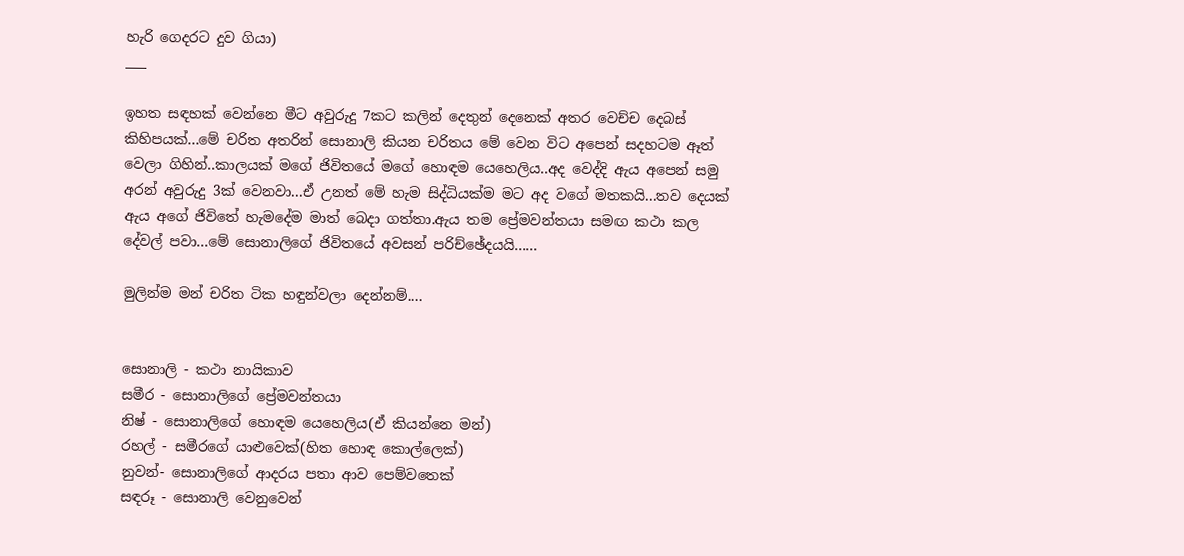හැරි ගෙදරට දුව ගියා)
___

ඉහත සඳහක් වෙන්නෙ මීට අවුරුදු 7කට කලින් දෙතුන් දෙනෙක් අතර වෙච්ච දෙබස් කිහිපයක්...මේ චරිත අතරින් සොනාලි කියන චරිතය මේ වෙන විට අපෙන් සදහටම ඈත් වෙලා ගිහින්..කාලයක් මගේ ජිවිතයේ මගේ හොඳම යෙහෙලිය..අද වෙද්දි ඇය අපෙන් සමු අරන් අවුරුදු 3ක් වෙනවා...ඒ උනත් මේ හැම සිද්ධියක්ම මට අද වගේ මතකයි...තව දෙයක් ඇය අගේ ජිවිතේ හැමදේම මාත් බෙදා ගත්තා.ඇය තම ප්‍රේමවන්තයා සමඟ කථා කල දේවල් පවා...මේ සොනාලිගේ ජිවිතයේ අවසන් පරිච්ඡේදයයි......

මුලින්ම මන් චරිත ටික හඳුන්වලා දෙන්නම්....


සොනාලි - කථා නායිකාව
සමීර - සොනාලිගේ ප්‍රේමවන්තයා
නිෂ් - සොනාලිගේ හොඳම යෙහෙලිය(ඒ කියන්නෙ මන්)
රහල් - සමීරගේ යාළුවෙක්(හිත හොඳ කොල්ලෙක්)
නුවන්- සොනාලිගේ ආදරය පතා ආව පෙම්වතෙක්
සඳරූ - සොනාලි වෙනුවෙන්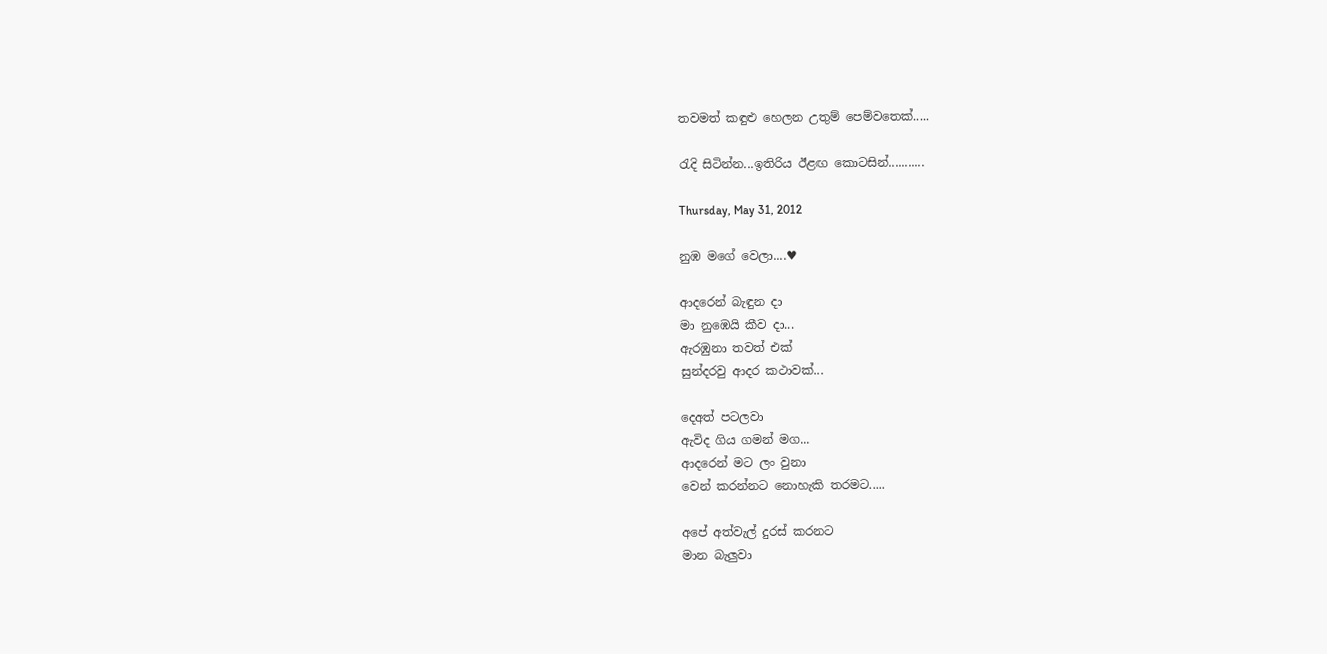තවමත් කඳුළු හෙලන උතුම් පෙම්වතෙක්.....

රැදි සිටින්න...ඉතිරිය ඊළඟ කොටසින්...........

Thursday, May 31, 2012

නුඹ මගේ වෙලා....♥

ආදරෙන් බැඳුන දා
මා නුඹෙයි කීව දා...
ඇරඹුනා තවත් එක්
සුන්දරවු ආදර කථාවක්...

දෙඅත් පටලවා
ඇවිද ගිය ගමන් මග...
ආදරෙන් මට ලං වුනා
වෙන් කරන්නට නොහැකි තරමට.....

අපේ අත්වැල් දුරස් කරනට
මාන බැලුවා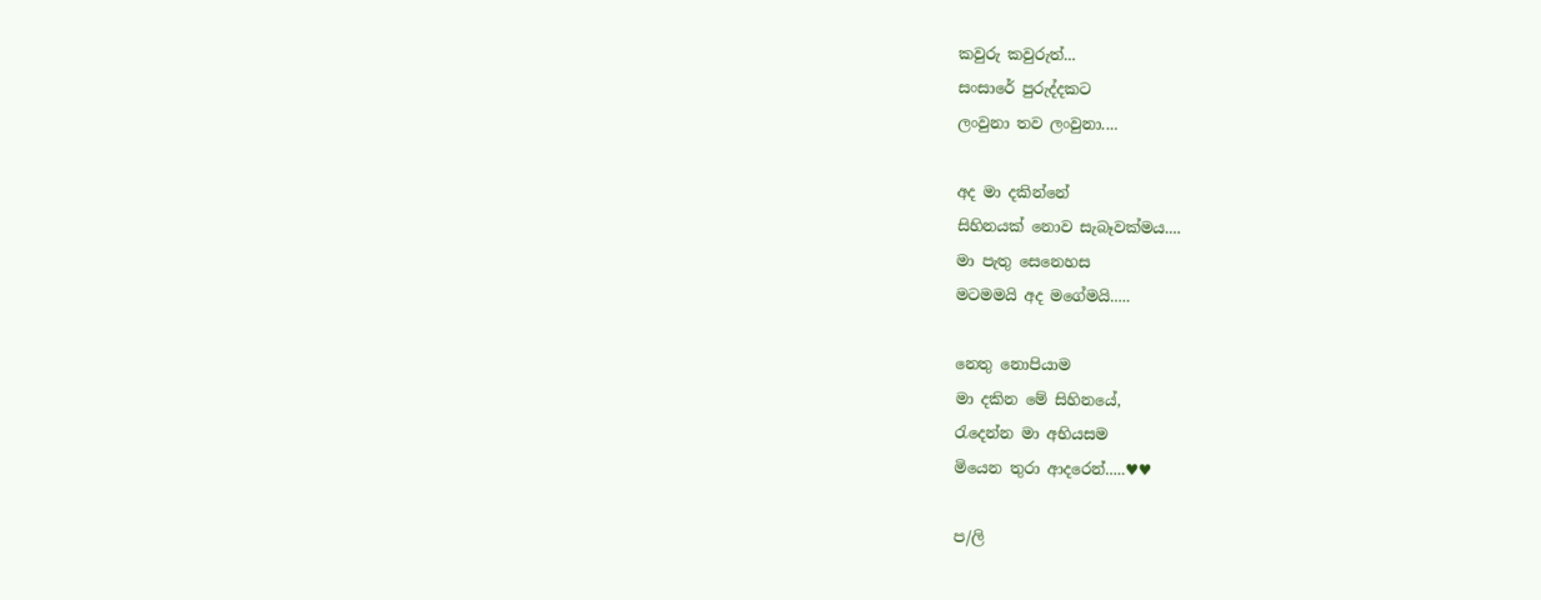කවුරු කවුරුත්...
සංසාරේ පුරුද්දකට
ලංවුනා තව ලංවුනා....

අද මා දකින්නේ
සිහිනයක් නොව සැබෑවක්මය....
මා පැතු සෙනෙහස
මටමමයි අද මගේමයි.....

නෙතු නොපියාම
මා දකින මේ සිහිනයේ,
රැදෙන්න මා අභියසම
මියෙන තුරා ආදරෙන්.....♥♥

ප/ලි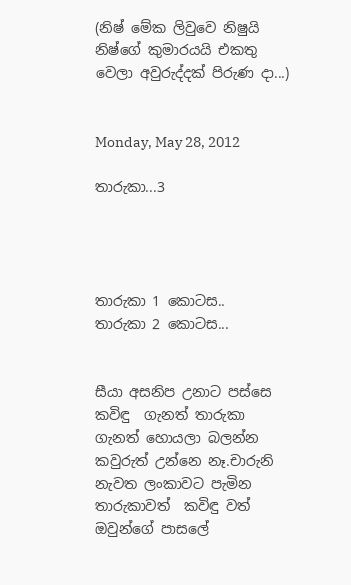(නිෂ් මේක ලිවුවෙ නිෂුයි නිෂ්ගේ කුමාරයයි එකතු වෙලා අවුරුද්දක් පිරුණ දා...)


Monday, May 28, 2012

තාරුකා...3




තාරුකා 1 කොටස..
තාරුකා 2 කොටස...


සීයා අසනිප උනාට පස්සෙ  කවිඳු  ගැනත් තාරුකා ගැනත් හොයලා බලන්න කවුරුත් උන්නෙ නෑ.චාරුනි නැවත ලංකාවට පැමින තාරුකාවත්  කවිඳු වත් ඔවුන්ගේ පාසලේ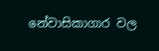නේවාසිකාගාර වල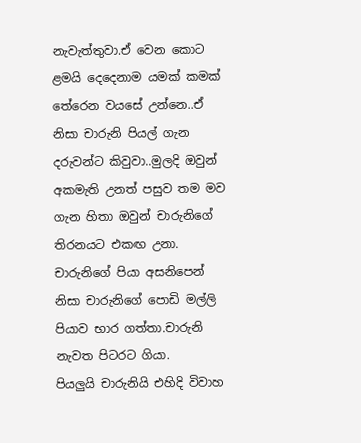නැවැත්තුවා.ඒ වෙන කොට ළමයි දෙදෙනාම යමක් කමක් තේරෙන වයසේ උන්නෙ..ඒ නිසා චාරුනි පියල් ගැන දරුවන්ට කිවුවා..මුලදි ඔවුන් අකමැති උනත් පසුව තම මව ගැන හිතා ඔවුන් චාරුනිගේ තිරනයට එකඟ උනා.
චාරුනිගේ පියා අසනිපෙන් නිසා චාරුනිගේ පොඩි මල්ලි පියාව භාර ගත්තා.චාරුනි නැවත පිටරට ගියා.
පියලුයි චාරුනියි එහිදි විවාහ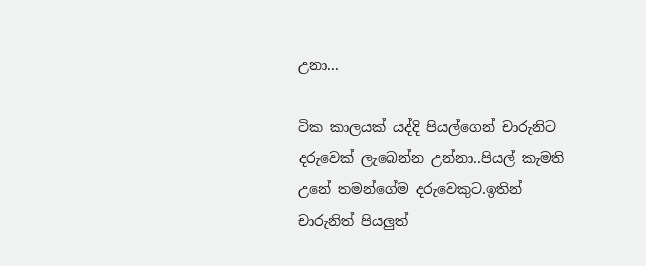උනා...

ටික කාලයක් යද්දි පියල්ගෙන් චාරුනිට දරුවෙක් ලැබෙන්න උන්නා..පියල් කැමති උනේ තමන්ගේම දරුවෙකුට.ඉතින් චාරුනිත් පියලුත්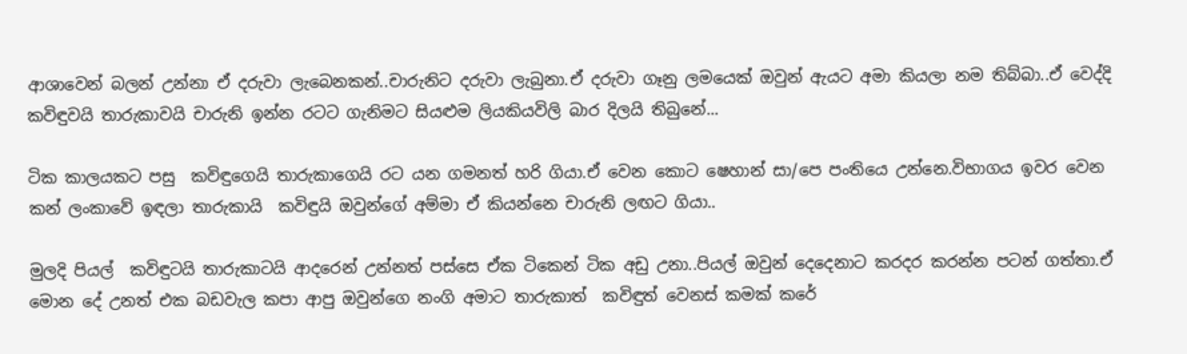ආශාවෙන් බලන් උන්නා ඒ දරුවා ලැබෙනකන්..චාරුනිට දරුවා ලැබුනා.ඒ දරුවා ගෑනු ලමයෙක් ඔවුන් ඇයට අමා කියලා නම තිබ්බා..ඒ වෙද්දි  කවිඳුවයි තාරුකාවයි චාරුනි ඉන්න රටට ගැනිමට සියළුම ලියකියවිලි බාර දිලයි තිබුනේ...

ටික කාලයකට පසු  කවිඳුගෙයි තාරුකාගෙයි රට යන ගමනත් හරි ගියා.ඒ වෙන කොට ෂෙහාන් සා/පෙ පංතියෙ උන්නෙ.විභාගය ඉවර වෙන කන් ලංකාවේ ඉඳලා තාරුකායි  කවිඳුයි ඔවුන්ගේ අම්මා ඒ කියන්නෙ චාරුනි ලඟට ගියා..

මුලදි පියල්  කවිඳුටයි තාරුකාටයි ආදරෙන් උන්නත් පස්සෙ ඒක ටිකෙන් ටික අඩු උනා..පියල් ඔවුන් දෙදෙනාට කරදර කරන්න පටන් ගත්තා.ඒ මොන දේ උනත් එක බඩවැල කපා ආපු ඔවුන්ගෙ නංගි අමාට තාරුකාත්  කවිඳුත් වෙනස් කමක් කරේ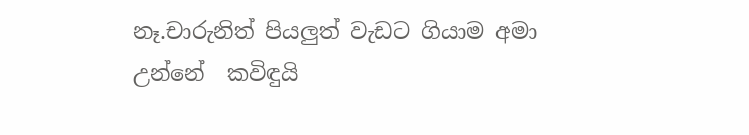නෑ.චාරුනිත් පියලුත් වැඩට ගියාම අමා උන්නේ  කවිඳුයි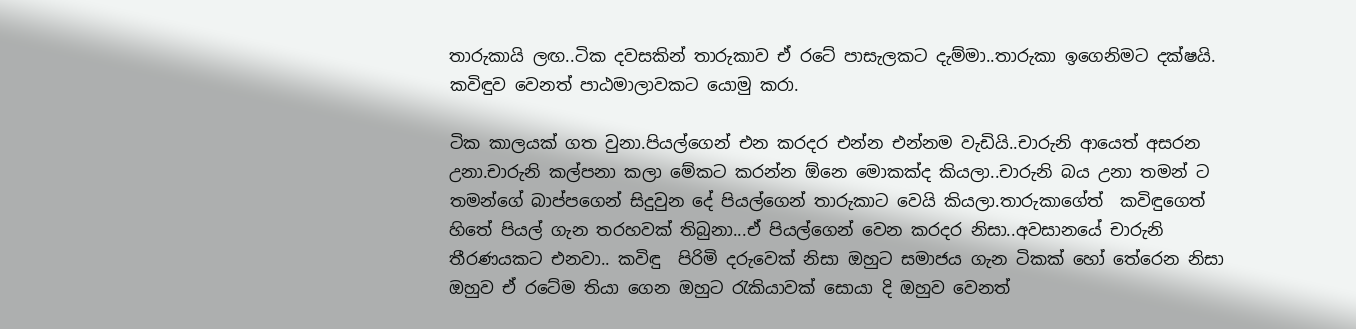තාරුකායි ලඟ..ටික දවසකින් තාරුකාව ඒ රටේ පාසැලකට දැම්මා..තාරුකා ඉගෙනිමට දක්ෂයි. කවිඳුව වෙනත් පාඨමාලාවකට යොමු කරා.

ටික කාලයක් ගත වුනා.පියල්ගෙන් එන කරදර එන්න එන්නම වැඩියි..චාරුනි ආයෙත් අසරන උනා.චාරුනි කල්පනා කලා මේකට කරන්න ඕනෙ මොකක්ද කියලා..චාරුනි බය උනා තමන් ට තමන්ගේ බාප්පගෙන් සිදුවුන දේ පියල්ගෙන් තාරුකාට වෙයි කියලා.තාරුකාගේත්  කවිඳුගෙත් හිතේ පියල් ගැන තරහවක් තිබුනා...ඒ පියල්ගෙන් වෙන කරදර නිසා..අවසානයේ චාරුනි තීරණයකට එනවා.. කවිඳු  පිරිමි දරුවෙක් නිසා ඔහුට සමාජය ගැන ටිකක් හෝ තේරෙන නිසා ඔහුව ඒ රටේම තියා ගෙන ඔහුට රැකියාවක් සොයා දි ඔහුව වෙනත්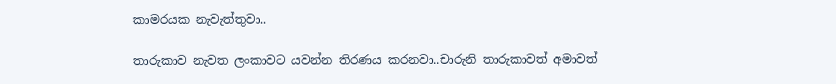කාමරයක නැවැත්තුවා..

තාරුකාව නැවත ලංකාවට යවන්න තිරණය කරනවා..චාරුනි තාරුකාවත් අමාවත්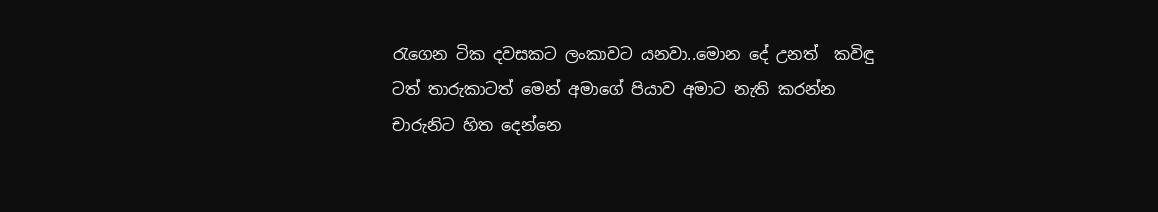රැගෙන ටික දවසකට ලංකාවට යනවා..මොන දේ උනත්  කවිඳු ටත් තාරුකාටත් මෙන් අමාගේ පියාව අමාට නැති කරන්න චාරුනිට හිත දෙන්නෙ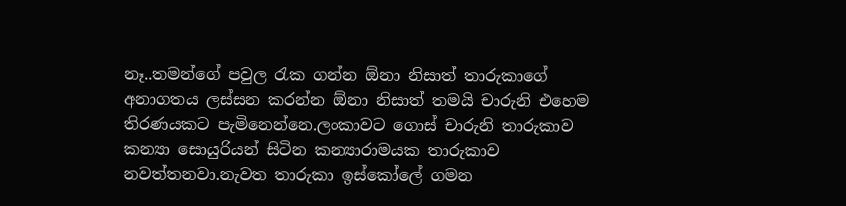නෑ..තමන්ගේ පවුල රැක ගන්න ඕනා නිසාත් තාරුකාගේ අනාගතය ලස්සන කරන්න ඕනා නිසාත් තමයි චාරුනි එහෙම තිරණයකට පැමිනෙන්නෙ.ලංකාවට ගොස් චාරුනි තාරුකාව කන්‍යා සොයුරියන් සිටින කන්‍යාරාමයක තාරුකාව නවත්තනවා.නැවත තාරුකා ඉස්කෝලේ ගමන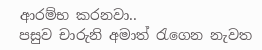ආරම්භ කරනවා..
පසුව චාරුනි අමාත් රැගෙන නැවත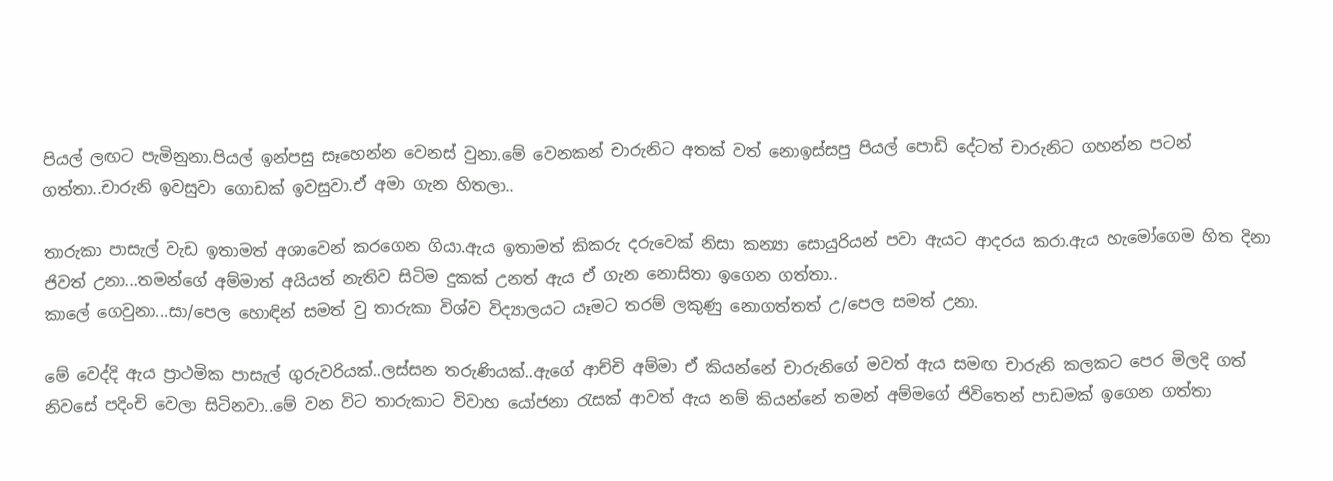පියල් ලඟට පැමිනුනා.පියල් ඉන්පසු සෑහෙන්න වෙනස් වුනා.මේ වෙනකන් චාරුනිට අතක් වත් නොඉස්සපු පියල් පොඩි දේටත් චාරුනිට ගහන්න පටන් ගත්තා..චාරුනි ඉවසුවා ගොඩක් ඉවසුවා.ඒ අමා ගැන හිතලා..

තාරුකා පාසැල් වැඩ ඉතාමත් අශාවෙන් කරගෙන ගියා.ඇය ඉතාමත් කිකරු දරුවෙක් නිසා කන්‍යා සොයුරියන් පවා ඇයට ආදරය කරා.ඇය හැමෝගෙම හිත දිනා ජිවත් උනා...තමන්ගේ අම්මාත් අයියත් නැතිව සිටිම දුකක් උනත් ඇය ඒ ගැන නොසිතා ඉගෙන ගත්තා..
කාලේ ගෙවුනා...සා/පෙල හොඳින් සමත් වු තාරුකා විශ්ව විද්‍යාලයට යෑමට තරම් ලකුණු නොගත්තත් උ/පෙල සමත් උනා.

මේ වෙද්දි ඇය ප්‍රාථමික පාසැල් ගුරුවරියක්..ලස්සන තරුණියක්..ඇගේ ආච්චි අම්මා ඒ කියන්නේ චාරුනිගේ මවත් ඇය සමඟ චාරුනි කලකට පෙර මිලදි ගත් නිවසේ පදිංචි වෙලා සිටිනවා..මේ වන විට තාරුකාට විවාහ යෝජනා රැසක් ආවත් ඇය නම් කියන්නේ තමන් අම්මගේ ජිවිතෙන් පාඩමක් ඉගෙන ගත්තා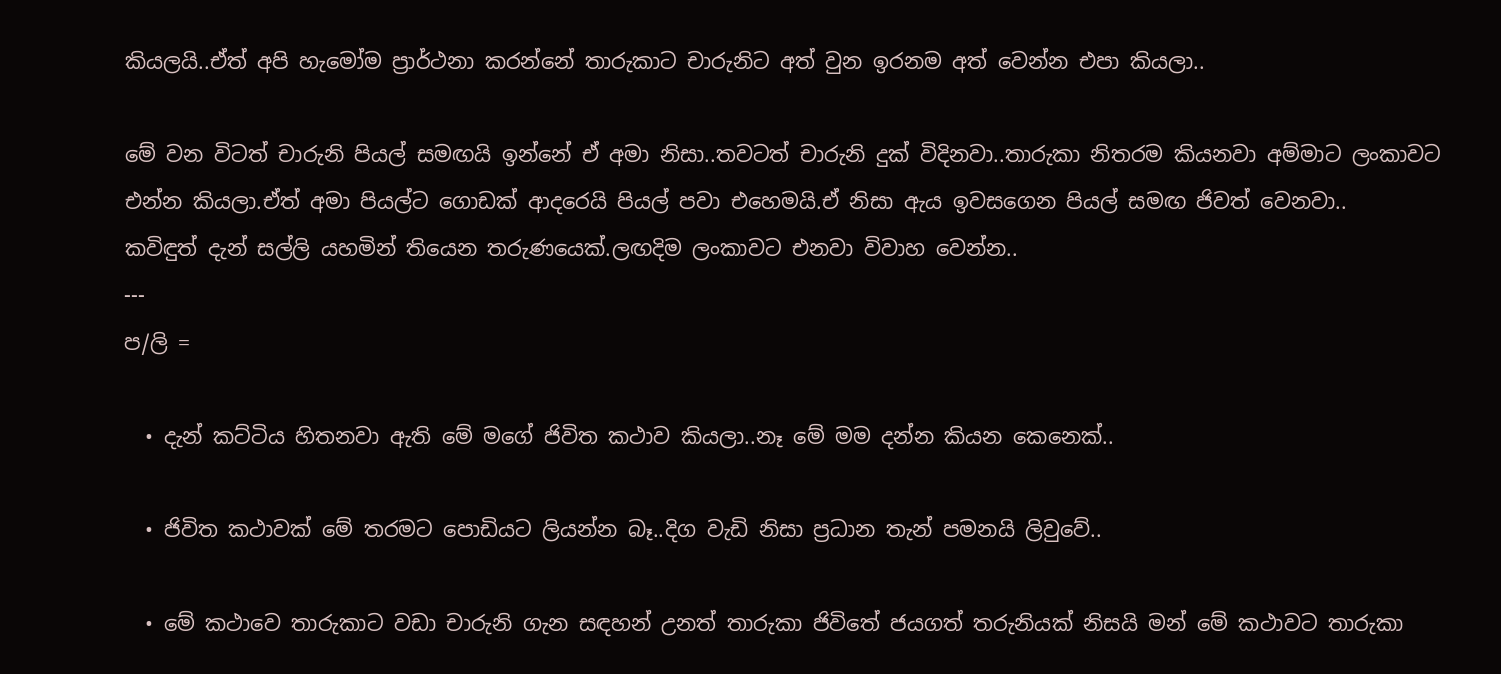කියලයි..ඒත් අපි හැමෝම ප්‍රාර්ථනා කරන්නේ තාරුකාට චාරුනිට අත් වුන ඉරනම අත් වෙන්න එපා කියලා..

මේ වන විටත් චාරුනි පියල් සමඟයි ඉන්නේ ඒ අමා නිසා..තවටත් චාරුනි දුක් විදිනවා..තාරුකා නිතරම කියනවා අම්මාට ලංකාවට එන්න කියලා.ඒත් අමා පියල්ට ගොඩක් ආදරෙයි පියල් පවා එහෙමයි.ඒ නිසා ඇය ඉවසගෙන පියල් සමඟ ජිවත් වෙනවා..
කවිඳුත් දැන් සල්ලි යහමින් තියෙන තරුණයෙක්.ලඟදිම ලංකාවට එනවා විවාහ වෙන්න..
---
ප/ලි =

  • දැන් කට්ටිය හිතනවා ඇති මේ මගේ ජිවිත කථාව කියලා..නෑ මේ මම දන්න කියන කෙනෙක්..

  • ජිවිත කථාවක් මේ තරමට පොඩියට ලියන්න බෑ..දිග වැඩි නිසා ප්‍රධාන තැන් පමනයි ලිවුවේ..

  • මේ කථාවෙ තාරුකාට වඩා චාරුනි ගැන සඳහන් උනත් තාරුකා ජිවිතේ ජයගත් තරුනියක් නිසයි මන් මේ කථාවට තාරුකා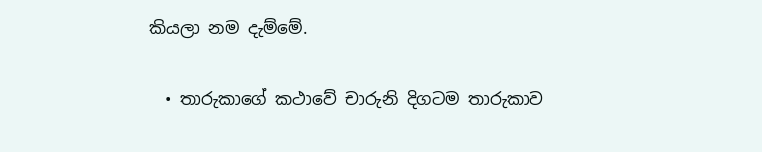කියලා නම දැම්මේ.

  • තාරුකාගේ කථාවේ චාරුනි දිගටම තාරුකාව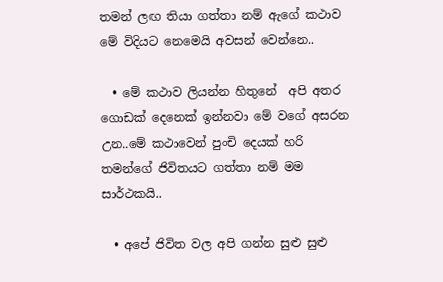තමන් ලඟ තියා ගත්තා නම් ඇගේ කථාව මේ විදියට නෙමෙයි අවසන් වෙන්නෙ..

  • මේ කථාව ලියන්න හිතුනේ  අපි අතර ගොඩක් දෙනෙක් ඉන්නවා මේ වගේ අසරන උන..මේ කථාවෙන් පුංචි දෙයක් හරි තමන්ගේ ජිවිතයට ගත්තා නම් මම සාර්ථකයි..

  • අපේ ජිවිත වල අපි ගන්න සුළු සුළු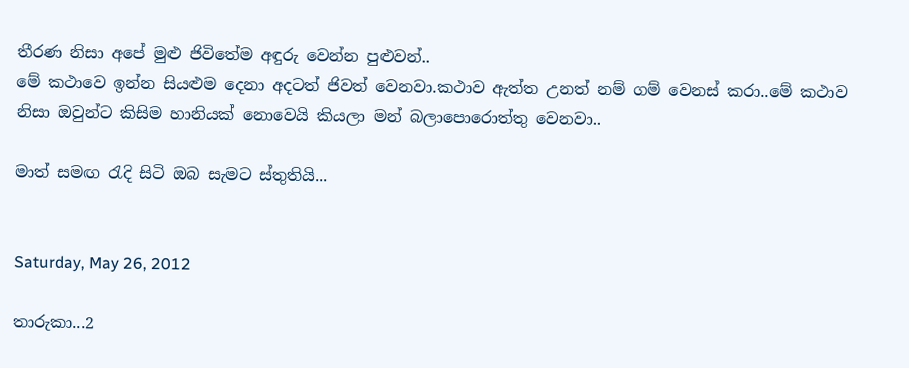තීරණ නිසා අපේ මුළු ජිවිතේම අඳුරු වෙන්න පුළුවන්..
මේ කථාවෙ ඉන්න සියළුම දෙනා අදටත් ජිවත් වෙනවා.කථාව ඇත්ත උනත් නම් ගම් වෙනස් කරා..මේ කථාව නිසා ඔවුන්ට කිසිම හානියක් නොවෙයි කියලා මන් බලාපොරොත්තු වෙනවා..

මාත් සමඟ රැදි සිටි ඔබ සැමට ස්තුතියි...


Saturday, May 26, 2012

තාරුකා...2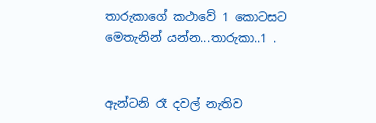තාරුකාගේ කථාවේ 1 කොටසට මෙතැනින් යන්න...තාරුකා..1 .


ඇන්ටනි රෑ දවල් නැතිව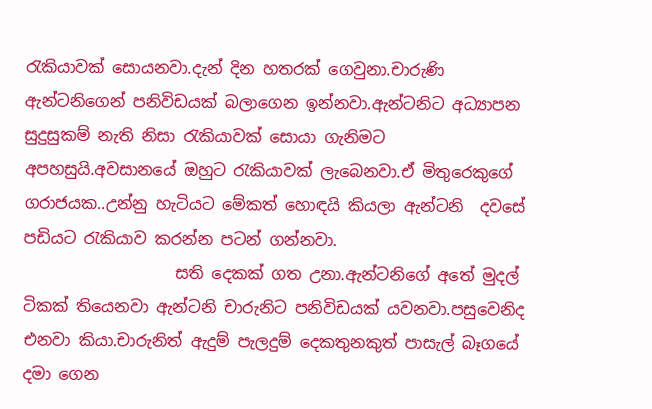රැකියාවක් සොයනවා.දැන් දින හතරක් ගෙවුනා.චාරුණි ඇන්ටනිගෙන් පනිවිඩයක් බලාගෙන ඉන්නවා.ඇන්ටනිට අධ්‍යාපන සුදුසුකම් නැති නිසා රැකියාවක් සොයා ගැනිමට අපහසුයි.අවසානයේ ඔහුට රැකියාවක් ලැබෙනවා.ඒ මිතුරෙකුගේ ගරාජයක..උන්නු හැටියට මේකත් හොඳයි කියලා ඇන්ටනි  දවසේ පඩියට රැකියාව කරන්න පටන් ගන්නවා.
                   සති දෙකක් ගත උනා.ඇන්ටනිගේ අතේ මුදල් ටිකක් තියෙනවා ඇන්ටනි චාරුනිට පනිවිඩයක් යවනවා.පසුවෙනිද එනවා කියා.චාරුනිත් ඇදුම් පැලදුම් දෙකතුනකුත් පාසැල් බෑගයේ දමා ගෙන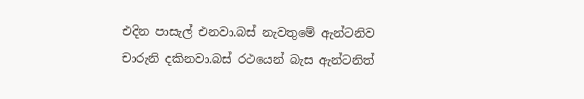එදින පාසැල් එනවා.බස් නැවතුමේ ඇන්ටනිව චාරුනි දකිනවා.බස් රථයෙන් බැස ඇන්ටනිත්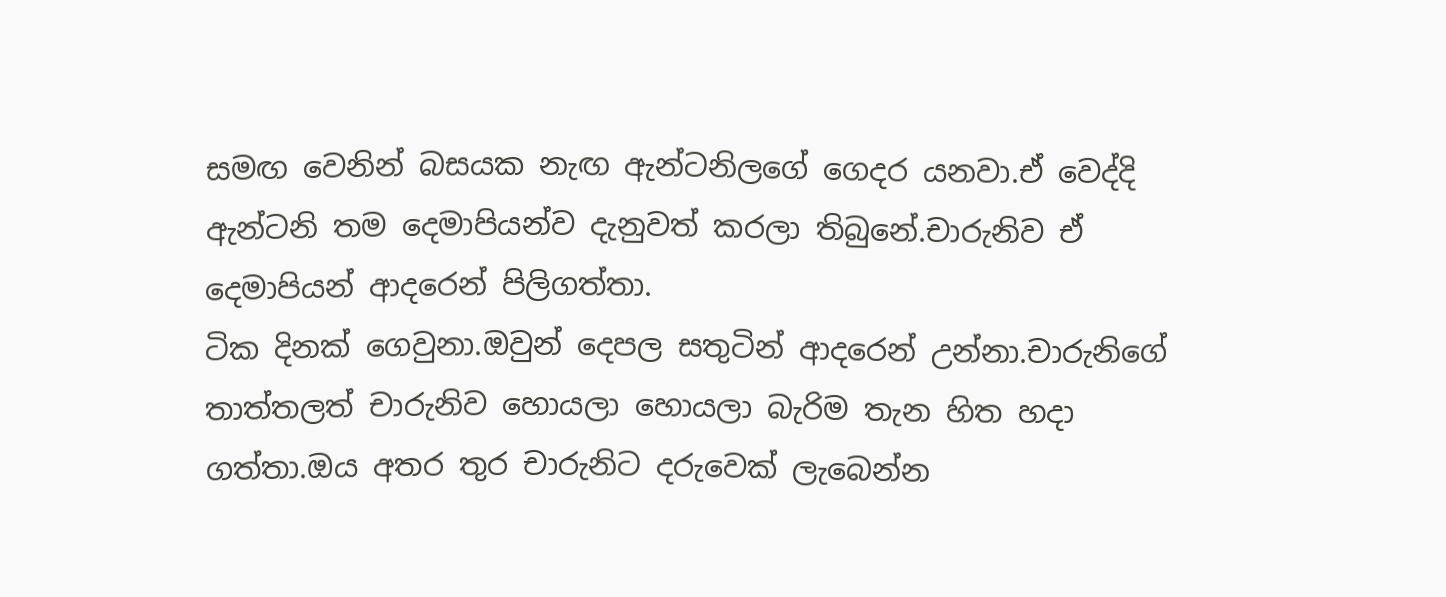සමඟ වෙනින් බසයක නැඟ ඇන්ටනිලගේ ගෙදර යනවා.ඒ වෙද්දි ඇන්ටනි තම දෙමාපියන්ව දැනුවත් කරලා තිබුනේ.චාරුනිව ඒ දෙමාපියන් ආදරෙන් පිලිගත්තා.
ටික දිනක් ගෙවුනා.ඔවුන් දෙපල සතුටින් ආදරෙන් උන්නා.චාරුනිගේ තාත්තලත් චාරුනිව හොයලා හොයලා බැරිම තැන හිත හදා ගත්තා.ඔය අතර තුර චාරුනිට දරුවෙක් ලැබෙන්න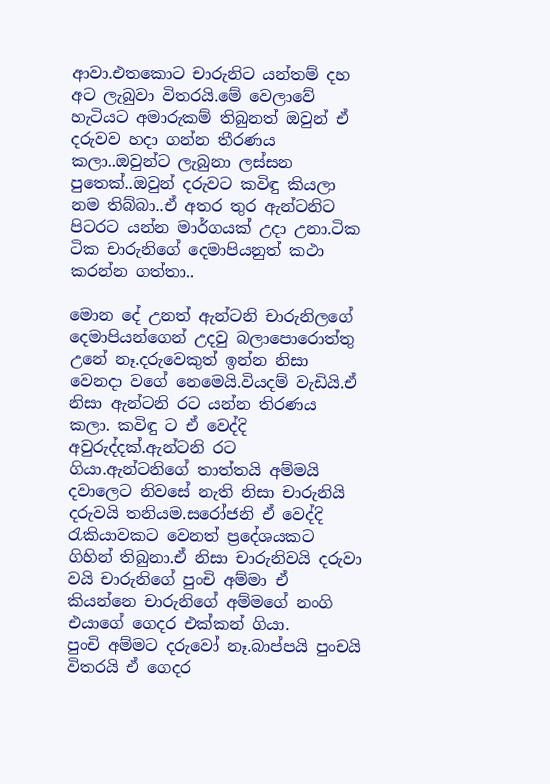ආවා.එතකොට චාරුනිට යන්තම් දහ අට ලැබුවා විතරයි.මේ වෙලාවේ හැටියට අමාරුකම් තිබුනත් ඔවුන් ඒ දරුවව හදා ගන්න තීරණය කලා..ඔවුන්ට ලැබුනා ලස්සන පුතෙක්..ඔවුන් දරුවට කවිඳු කියලා නම තිබ්බා..ඒ අතර තුර ඇන්ටනිට පිටරට යන්න මාර්ගයක් උදා උනා.ටික ටික චාරුනිගේ දෙමාපියනුත් කථා කරන්න ගත්තා..

මොන දේ උනත් ඇන්ටනි චාරුනිලගේ දෙමාපියන්ගෙන් උදවු බලාපොරොත්තු උනේ නෑ.දරුවෙකුත් ඉන්න නිසා වෙනදා වගේ නෙමෙයි.වියදම් වැඩියි.ඒ නිසා ඇන්ටනි රට යන්න තිරණය කලා. කවිඳු ට ඒ වෙද්දි අවුරුද්දක්.ඇන්ටනි රට ගියා.ඇන්ටනිගේ තාත්තයි අම්මයි දවාලෙට නිවසේ නැති නිසා චාරුනියි දරුවයි තනියම.සරෝජනි ඒ වෙද්දි රැකියාවකට වෙනත් ප්‍රදේශයකට ගිහින් තිබුනා.ඒ නිසා චාරුනිවයි දරුවා වයි චාරුනිගේ පුංචි අම්මා ඒ කියන්නෙ චාරුනිගේ අම්මගේ නංගි එයාගේ ගෙදර එක්කන් ගියා.
පුංචි අම්මට දරුවෝ නෑ.බාප්පයි පුංචයි විතරයි ඒ ගෙදර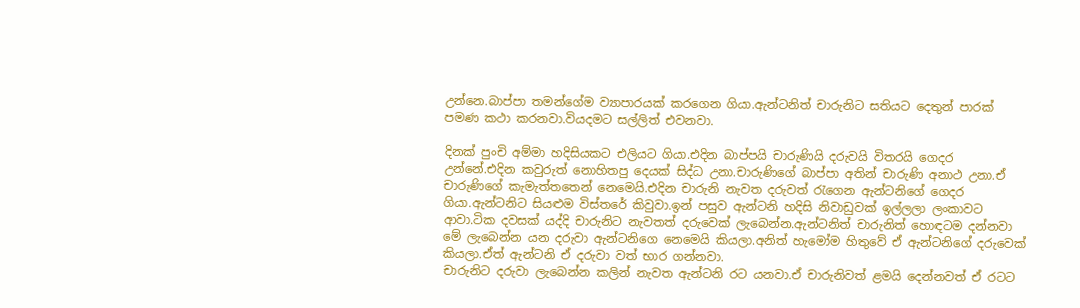උන්නෙ.බාප්පා තමන්ගේම ව්‍යාපාරයක් කරගෙන ගියා.ඇන්ටනිත් චාරුනිට සතියට දෙතුන් පාරක් පමණ කථා කරනවා.වියදමට සල්ලිත් එවනවා.

දිනක් පුංචි අම්මා හදිසියකට එලියට ගියා.එදින බාප්පයි චාරුණියි දරුවයි විතරයි ගෙදර උන්නේ.එදින කවුරුත් නොහිතපු දෙයක් සිද්ධ උනා.චාරුණිගේ බාප්පා අතින් චාරුණි අනාථ උනා.ඒ චාරුණිගේ කැමැත්තතෙන් නෙමෙයි.එදින චාරුනි නැවත දරුවත් රැගෙන ඇන්ටනිගේ ගෙදර ගියා.ඇන්ටනිට සියළුම විස්තරේ කිවුවා.ඉන් පසුව ඇන්ටනි හදිසි නිවාඩුවක් ඉල්ලලා ලංකාවට ආවා.ටික දවසක් යද්දි චාරුනිට නැවතත් දරුවෙක් ලැබෙන්න.ඇන්ටනිත් චාරුනිත් හොඳටම දන්නවා මේ ලැබෙන්න යන දරුවා ඇන්ටනිගෙ නෙමෙයි කියලා.අනිත් හැමෝම හිතුවේ ඒ ඇන්ටනිගේ දරුවෙක් කියලා.ඒත් ඇන්ටනි ඒ දරුවා වත් භාර ගන්නවා.
චාරුනිට දරුවා ලැබෙන්න කලින් නැවත ඇන්ටනි රට යනවා.ඒ චාරුනිවත් ළමයි දෙන්නවත් ඒ රටට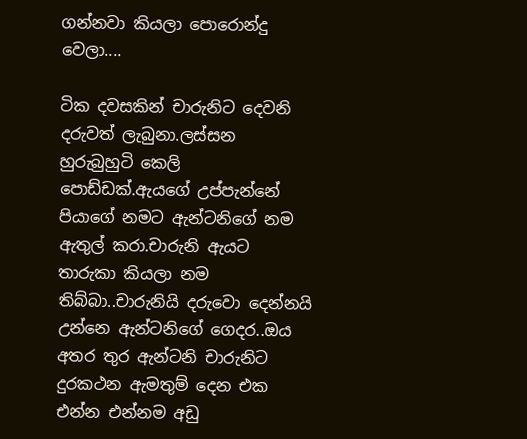ගන්නවා කියලා පොරොන්දු වෙලා....

ටික දවසකින් චාරුනිට දෙවනි දරුවත් ලැබුනා.ලස්සන හුරුබුහුටි කෙලි පොඩ්ඩක්.ඇයගේ උප්පැන්නේ පියාගේ නමට ඇන්ටනිගේ නම ඇතුල් කරා.චාරුනි ඇයට තාරුකා කියලා නම තිබ්බා..චාරුනියි දරුවො දෙන්නයි උන්නෙ ඇන්ටනිගේ ගෙදර..ඔය අතර තුර ඇන්ටනි චාරුනිට දුරකථන ඇමතුම් දෙන එක එන්න එන්නම අඩු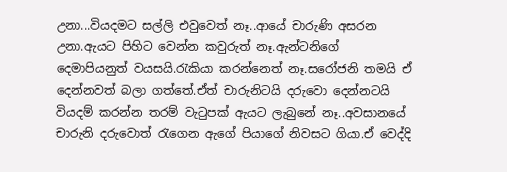උනා...වියදමට සල්ලි එවුවෙත් නෑ..ආයේ චාරුණි අසරන උනා.ඇයට පිහිට වෙන්න කවුරුත් නෑ.ඇන්ටනිගේ දෙමාපියනුත් වයසයි.රැකියා කරන්නෙත් නෑ.සරෝජනි තමයි ඒ දෙන්නවත් බලා ගත්තේ.ඒත් චාරුනිටයි දරුවො දෙන්නටයි වියදම් කරන්න තරම් වැටුපක් ඇයට ලැබුනේ නෑ..අවසානයේ චාරුනි දරුවොත් රැගෙන ඇගේ පියාගේ නිවසට ගියා.ඒ වෙද්දි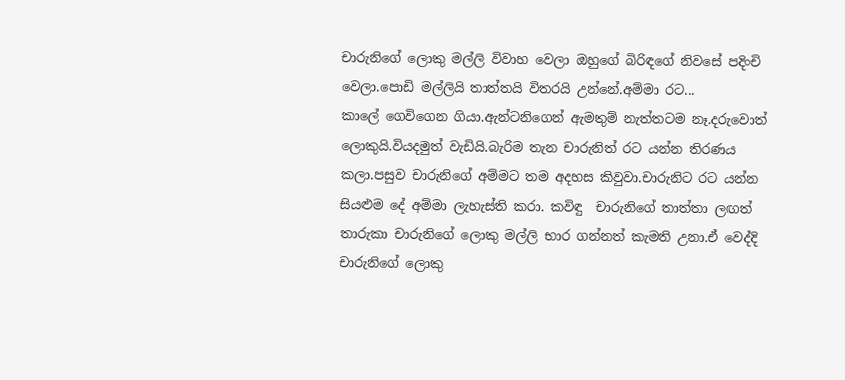චාරුනිගේ ලොකු මල්ලි විවාහ වෙලා ඔහුගේ බිරිඳගේ නිවසේ පදිංචි වෙලා.පොඩි මල්ලියි තාත්තයි විතරයි උන්නේ.අම්මා රට...
කාලේ ගෙවිගෙන ගියා.ඇන්ටනිගෙන් ඇමතුම් නැත්තටම නෑ.දරුවොත් ලොකුයි.වියදමුත් වැඩියි.බැරිම තැන චාරුනිත් රට යන්න තිරණය කලා.පසුව චාරුනිගේ අම්මට තම අදහස කිවුවා.චාරුනිට රට යන්න සියළුම දේ අම්මා ලැහැස්ති කරා. කවිඳු  චාරුනිගේ තාත්තා ලඟත් තාරුකා චාරුනිගේ ලොකු මල්ලි භාර ගන්නත් කැමති උනා.ඒ වෙද්දි චාරුනිගේ ලොකු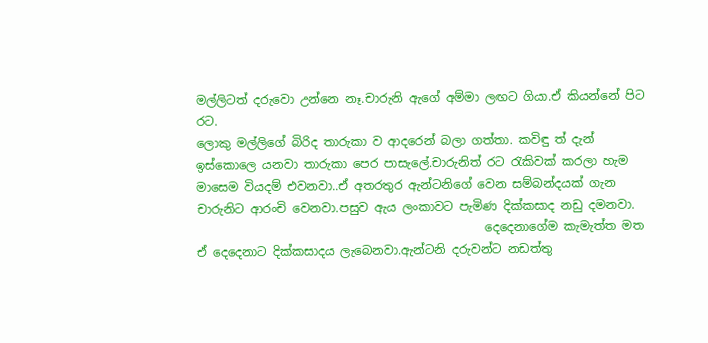මල්ලිටත් දරුවො උන්නෙ නෑ.චාරුනි ඇගේ අම්මා ලඟට ගියා.ඒ කියන්නේ පිට රට.
ලොකු මල්ලිගේ බිරිද තාරුකා ව ආදරෙන් බලා ගත්තා. කවිඳු ත් දැන් ඉස්කොලෙ යනවා තාරුකා පෙර පාසැලේ.චාරුනිත් රට රැකිවක් කරලා හැම මාසෙම වියදම් එවනවා..ඒ අතරතුර ඇන්ටනිගේ වෙන සම්බන්දයක් ගැන චාරුනිට ආරංචි වෙනවා.පසුව ඇය ලංකාවට පැමිණ දික්කසාද නඩු දමනවා.
                                                දෙදෙනාගේම කැමැත්ත මත ඒ දෙදෙනාට දික්කසාදය ලැබෙනවා.ඇන්ටනි දරුවන්ට නඩත්තු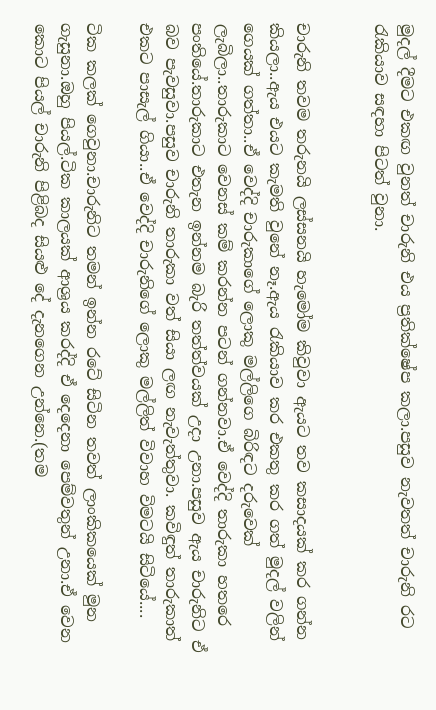මුදල් දීමට එකඟ වුනත් චාරුනි එය ප්‍රතික්ෂේප කලා.පසුව නැවතත් චාරුනි රට රැකියාව සඳහා පිටත් වුනා.


චාරුනි තවම තරුනයි ලස්සනයි හැමෝම කිවුවා ඇයට තව කසාදයක් කර ගන්න කියලා..ඇය එයට කැමති වුනේ නෑ.ඇය රැකියාව කර එකතු කර ගත් මුදල් වලින් ගෙයක් ගත්තා..ඒ වෙද්දි චාරුකාගේ ලොකු මල්ලිගෙ බිරිඳට දරුවෙක් ලැබිලා..තාරුකාට වෙනස් කම් කරන්න පටන් ගන්නවා.ඒ වෙද්දි තාරුකා හතරෙ පංතියේ.තාරුකාට එතැන ඉන්නම බැරි තත්ත්වයක් උදා උනා.පසුව ඇය චාරුනිට ඒ බව පැවසුවා.පසුව චාරුනි තාරුකා වත් සියා ලඟ නැවැත්තුවා. කවිඳුත් තාරුකාත් එකට පාසැල් ගියා..ඒ වෙද්දි චාරුනිගේ ලොකු මල්ලිත් විවාහ විමටයි සිටියේ....

ටික කලක් ගෙවුනා.චාරුනිට තමන් ඉන්න රටේ සිටින තවත් ලාංකිකයෙක් මුන ගැසුනා.ඔහු පියල්.ටික කාලයක් ආශ්‍රය කරද්දි ඒ දෙදෙනා පෙම්වතුන් උනා.ඒ වෙන කොට පියල් චාරුනි පිළිබද සියළු දේ දැනගෙන උන්නෙ.(තම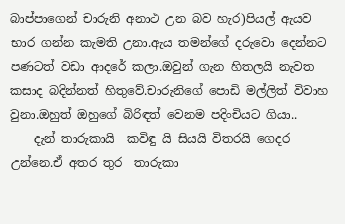බාප්පාගෙන් චාරුනි අනාථ උන බව හැර)පියල් ඇයව භාර ගන්න කැමති උනා.ඇය තමන්ගේ දරුවො දෙන්නට පණටත් වඩා ආදරේ කලා.ඔවුන් ගැන හිතලයි නැවත කසාද බදින්නත් හිතුවේ.චාරුනිගේ පොඩි මල්ලිත් විවාහ වුනා.ඔහුත් ඔහුගේ බිරිඳත් වෙනම පදිංචියට ගියා..
    දැන් තාරුකායි  කවිඳු යි සියයි විතරයි ගෙදර උන්නෙ.ඒ අතර තුර  තාරුකා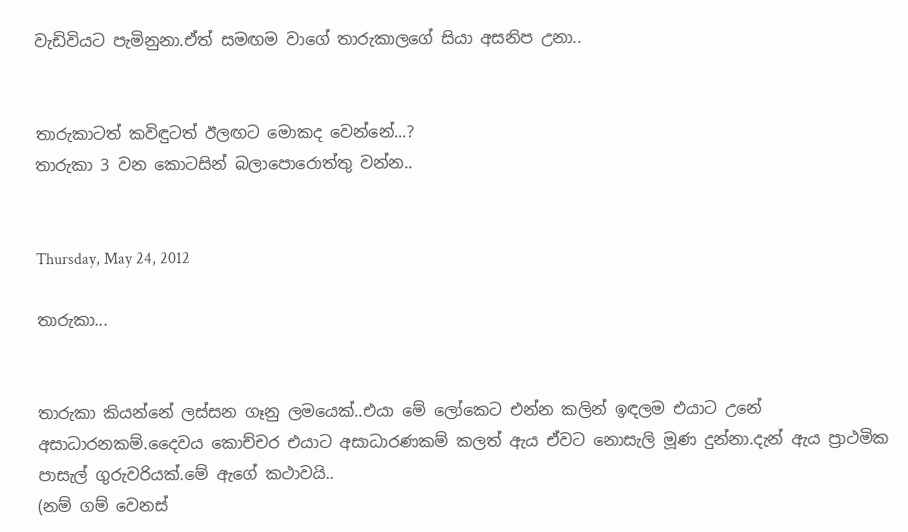වැඩිවියට පැමිනුනා.ඒත් සමඟම වාගේ තාරුකාලගේ සියා අසනිප උනා..


තාරුකාටත් කවිඳුටත් ඊලඟට මොකද වෙන්නේ...?
තාරුකා 3 වන කොටසින් බලාපොරොත්තු වන්න..


Thursday, May 24, 2012

තාරුකා...


තාරුකා කියන්නේ ලස්සන ගෑනු ලමයෙක්..එයා මේ ලෝකෙට එන්න කලින් ඉඳලම එයාට උනේ අසාධාරනකම්.දෛවය කොච්චර එයාට අසාධාරණකම් කලත් ඇය ඒවට නොසැලි මූණ දුන්නා.දැන් ඇය ප්‍රාථමික පාසැල් ගුරුවරියක්.මේ ඇගේ කථාවයි..
(නම් ගම් වෙනස්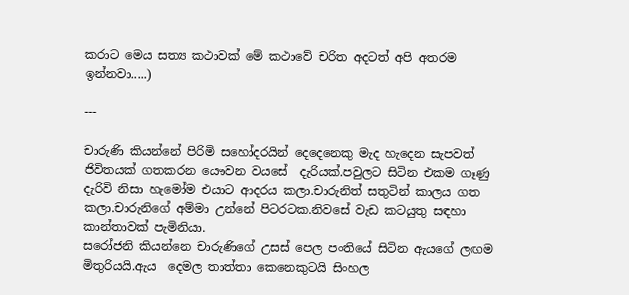කරාට මෙය සත්‍ය කථාවක් මේ කථාවේ චරිත අදටත් අපි අතරම ඉන්නවා.....)

---

චාරුණි කියන්නේ පිරිමි සහෝදරයින් දෙදෙනෙකු මැද හැදෙන සැපවත් ජිවිතයක් ගතකරන යෞවන වයසේ  දැරියක්.පවුලට සිටින එකම ගෑණු දැරිවි නිසා හැමෝම එයාට ආදරය කලා.චාරුනිත් සතුටින් කාලය ගත කලා.චාරුනිගේ අම්මා උන්නේ පිටරටක.නිවසේ වැඩ කටයුතු සඳහා කාන්තාවක් පැමිනියා.
සරෝජනි කියන්නෙ චාරුණිගේ උසස් පෙල පංතියේ සිටින ඇයගේ ලඟම මිතුරියයි.ඇය  දෙමල තාත්තා කෙනෙකුටයි සිංහල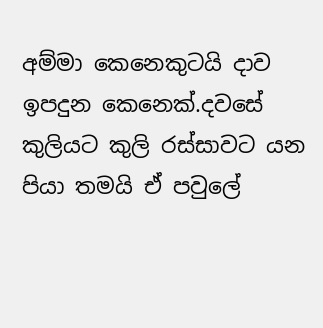අම්මා කෙනෙකුටයි දාව ඉපදුන කෙනෙක්.දවසේ කුලියට කුලි රස්සාවට යන පියා තමයි ඒ පවුලේ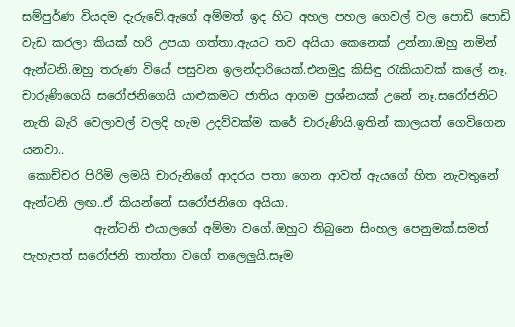සම්පුර්ණ වියදම දැරුවේ.ඇගේ අම්මත් ඉද හිට අහල පහල ගෙවල් වල පොඩි පොඩි වැඩ කරලා කියක් හරි උපයා ගත්තා.ඇයට තව අයියා කෙනෙක් උන්නා.ඔහු නමින් ඇන්ටනි.ඔහු තරුණ වියේ පසුවන ඉලන්දාරියෙක්.එනමුදු කිසිඳු රැකියාවක් කලේ නෑ.
චාරුණිගෙයි සරෝජනිගෙයි යාළුකමට ජාතිය ආගම ප්‍රශ්නයක් උනේ නෑ.සරෝජනිට නැති බැරි වෙලාවල් වලදි හැම උදව්වක්ම කරේ චාරුණියි.ඉතින් කාලයත් ගෙවිගෙන යනවා..
 කොච්චර පිරිමි ලමයි චාරුනිගේ ආදරය පතා ගෙන ආවත් ඇයගේ හිත නැවතුනේ ඇන්ටනි ලඟ..ඒ කියන්නේ සරෝජනිගෙ අයියා.
            ඇන්ටනි එයාලගේ අම්මා වගේ.ඔහුට තිබුනෙ සිංහල පෙනුමක්.සමත් පැහැපත් සරෝජනි තාත්තා වගේ තලෙලුයි.සෑම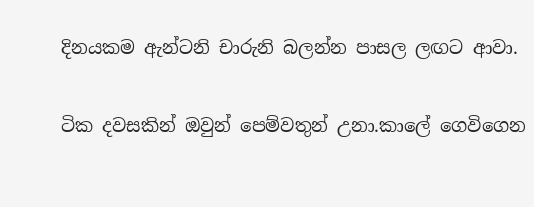දිනයකම ඇන්ටනි චාරුනි බලන්න පාසල ලඟට ආවා.

ටික දවසකින් ඔවුන් පෙම්වතුන් උනා.කාලේ ගෙවිගෙන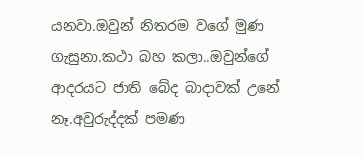යනවා.ඔවුන් නිතරම වගේ මුණ ගැසුනා.කථා බහ කලා..ඔවුන්ගේ ආදරයට ජාති බේද බාදාවක් උනේ නෑ.අවුරුද්දක් පමණ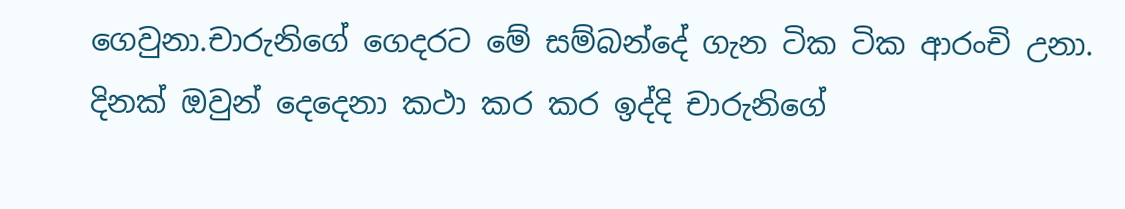ගෙවුනා.චාරුනිගේ ගෙදරට මේ සම්බන්දේ ගැන ටික ටික ආරංචි උනා.
දිනක් ඔවුන් දෙදෙනා කථා කර කර ඉද්දි චාරුනිගේ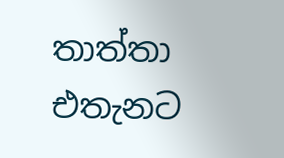තාත්තා එතැනට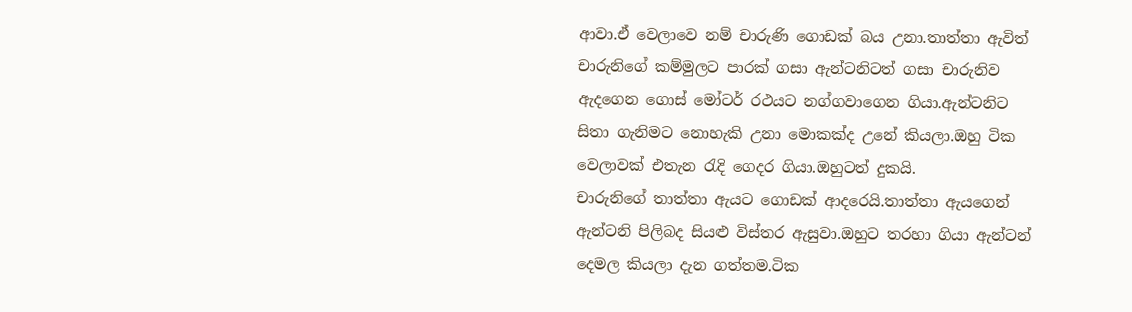ආවා.ඒ වෙලාවෙ නම් චාරුණි ගොඩක් බය උනා.තාත්තා ඇවිත් චාරුනිගේ කම්මුලට පාරක් ගසා ඇන්ටනිටත් ගසා චාරුනිව ඇදගෙන ගොස් මෝටර් රථයට නග්ගවාගෙන ගියා.ඇන්ටනිට සිතා ගැනිමට නොහැකි උනා මොකක්ද උනේ කියලා.ඔහු ටික වෙලාවක් එතැන රැදි ගෙදර ගියා.ඔහුටත් දුකයි.
චාරුනිගේ තාත්තා ඇයට ගොඩක් ආදරෙයි.තාත්තා ඇයගෙන් ඇන්ටනි පිලිබද සියළු විස්තර ඇසුවා.ඔහුට තරහා ගියා ඇන්ටන් දෙමල කියලා දැන ගත්තම.ටික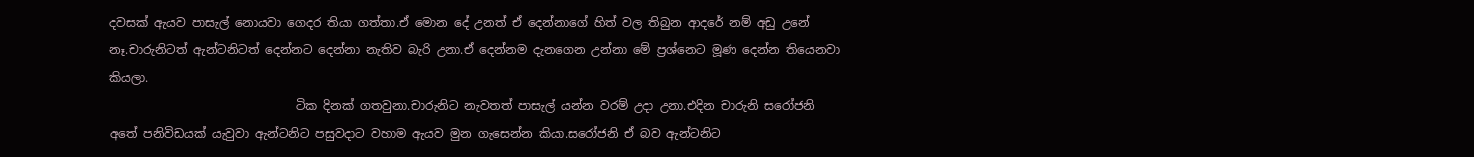දවසක් ඇයව පාසැල් නොයවා ගෙදර තියා ගත්තා.ඒ මොන දේ උනත් ඒ දෙන්නාගේ හිත් වල තිබුන ආදරේ නම් අඩු උනේ නෑ.චාරුනිටත් ඇන්ටනිටත් දෙන්නට දෙන්නා නැතිව බැරි උනා.ඒ දෙන්නම දැනගෙන උන්නා මේ ප්‍රශ්නෙට මූණ දෙන්න තියෙනවා කියලා.
                               ටික දිනක් ගතවුනා.චාරුනිට නැවතත් පාසැල් යන්න වරම් උදා උනා.එදින චාරුනි සරෝජනි අතේ පනිවිඩයක් යැවුවා ඇන්ටනිට පසුවදාට වහාම ඇයව මුන ගැසෙන්න කියා.සරෝජනි ඒ බව ඇන්ටනිට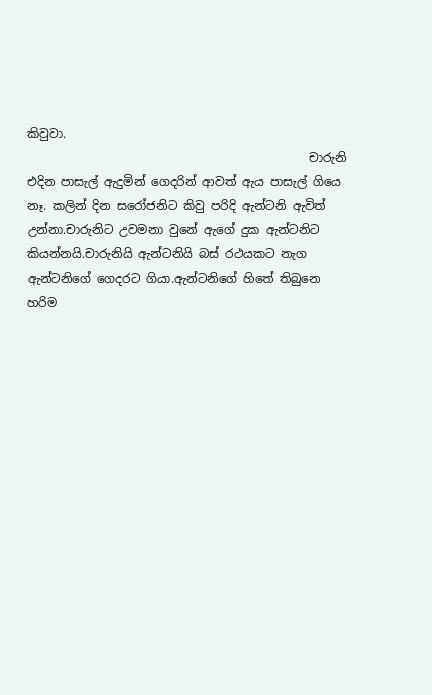කිවුවා.
                                               චාරුනි එදින පාසැල් ඇදුමින් ගෙදරින් ආවත් ඇය පාසැල් ගියෙ නෑ. කලින් දින සරෝජනිට කිවු පරිදි ඇන්ටනි ඇවිත් උන්නා.චාරුනිට උවමනා වුනේ ඇගේ දුක ඇන්ටනිට කියන්නයි.චාරුනියි ඇන්ටනියි බස් රථයකට නැග ඇන්ටනිගේ ගෙදරට ගියා.ඇන්ටනිගේ හිතේ තිබුනෙ හරිම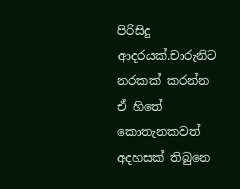පිරිසිදු ආදරයක්.චාරුනිට නරකක් කරන්න ඒ හිතේ කොතැනකවත් අදහසක් තිබුනෙ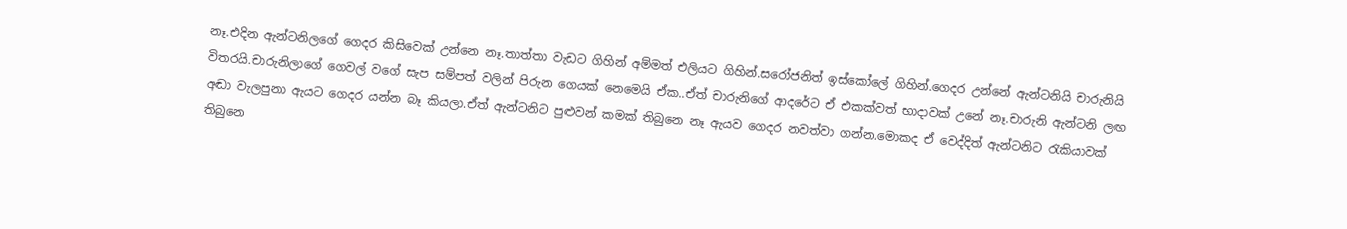නෑ.එදින ඇන්ටනිලගේ ගෙදර කිසිවෙක් උන්නෙ නෑ.තාත්තා වැඩට ගිහින් අම්මත් එලියට ගිහින්.සරෝජනිත් ඉස්කෝලේ ගිහින්.ගෙදර උන්නේ ඇන්ටනියි චාරුනියි විතරයි.චාරුනිලාගේ ගෙවල් වගේ සැප සම්පත් වලින් පිරුන ගෙයක් නෙමෙයි ඒක..ඒත් චාරුනිගේ ආදරේට ඒ එකක්වත් භාදාවක් උනේ නෑ.චාරුනි ඇන්ටනි ලඟ අඬා වැලපුනා ඇයට ගෙදර යන්න බෑ කියලා.ඒත් ඇන්ටනිට පුළුවන් කමක් තිබුනෙ නෑ ඇයව ගෙදර නවත්වා ගන්න.මොකද ඒ වෙද්දිත් ඇන්ටනිට රැකියාවක් තිබුනෙ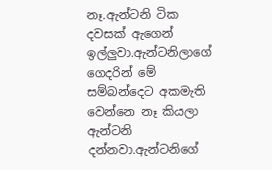නෑ.ඇන්ටනි ටික දවසක් ඇගෙන් ඉල්ලුවා.ඇන්ටනිලාගේ ගෙදරින් මේ සම්බන්දෙට අකමැති වෙන්නෙ නෑ කියලා ඇන්ටනි දන්නවා.ඇන්ටනිගේ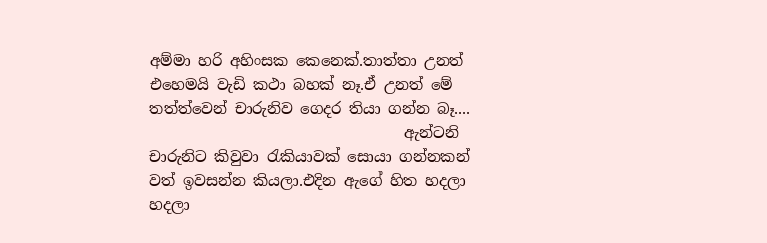අම්මා හරි අහිංසක කෙනෙක්.තාත්තා උනත් එහෙමයි වැඩි කථා බහක් නෑ.ඒ උනත් මේ තත්ත්වෙන් චාරුනිව ගෙදර තියා ගන්න බෑ....
                                  ඇන්ටනි චාරුනිට කිවුවා රැකියාවක් සොයා ගන්නකන් වත් ඉවසන්න කියලා.එදින ඇගේ හිත හදලා හදලා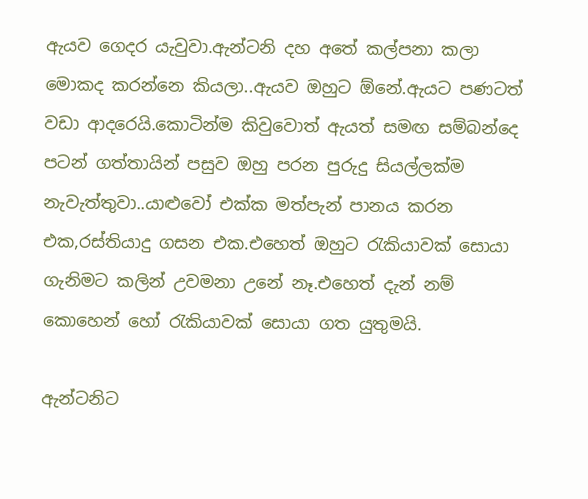ඇයව ගෙදර යැවුවා.ඇන්ටනි දහ අතේ කල්පනා කලා මොකද කරන්නෙ කියලා..ඇයව ඔහුට ඕනේ.ඇයට පණටත් වඩා ආදරෙයි.කොටින්ම කිවුවොත් ඇයත් සමඟ සම්බන්දෙ පටන් ගත්තායින් පසුව ඔහු පරන පුරුදු සියල්ලක්ම නැවැත්තුවා..යාළුවෝ එක්ක මත්පැන් පානය කරන එක,රස්තියාදු ගසන එක.එහෙත් ඔහුට රැකියාවක් සොයා ගැනිමට කලින් උවමනා උනේ නෑ.එහෙත් දැන් නම් කොහෙන් හෝ රැකියාවක් සොයා ගත යුතුමයි.

ඇන්ටනිට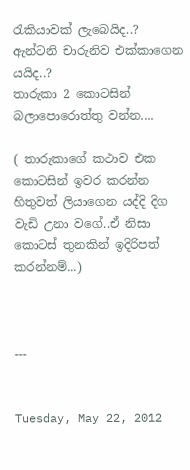රැකියාවක් ලැබෙයිද..? ඇන්ටනි චාරුනිව එක්කාගෙන යයිද..?
තාරුකා 2 කොටසින් බලාපොරොත්තු වන්න....

( තාරුකාගේ කථාව එක කොටසින් ඉවර කරන්න හිතුවත් ලියාගෙන යද්දි දිග වැඩි උනා වගේ..ඒ නිසා කොටස් තුනකින් ඉදිරිපත් කරන්නම්...)



---


Tuesday, May 22, 2012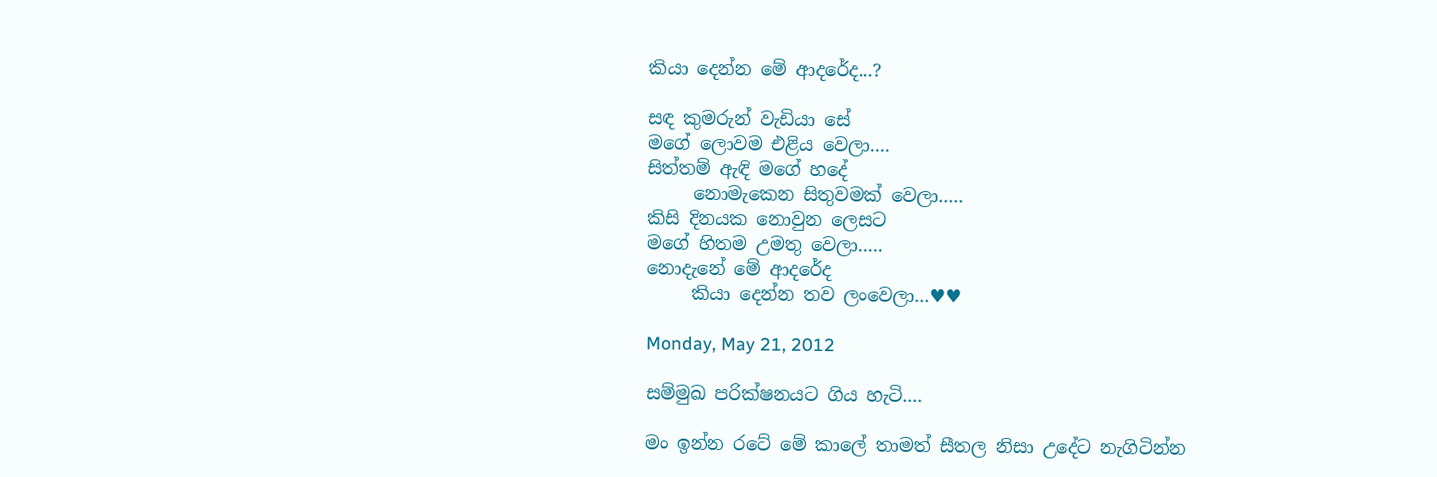කියා දෙන්න මේ ආදරේද...?

සඳ කුමරුන් වැඩියා සේ
මගේ ලොවම එළිය වෙලා....
සිත්තම් ඇඳි මගේ හදේ
     නොමැකෙන සිතුවමක් වෙලා.....
කිසි දිනයක නොවුන ලෙසට
මගේ හිතම උමතු වෙලා.....
නොදැනේ මේ ආදරේද
     කියා දෙන්න තව ලංවෙලා...♥♥

Monday, May 21, 2012

සම්මුඛ පරික්ෂනයට ගිය හැටි....

මං ඉන්න රටේ මේ කාලේ තාමත් සීතල නිසා උදේට නැගිටින්න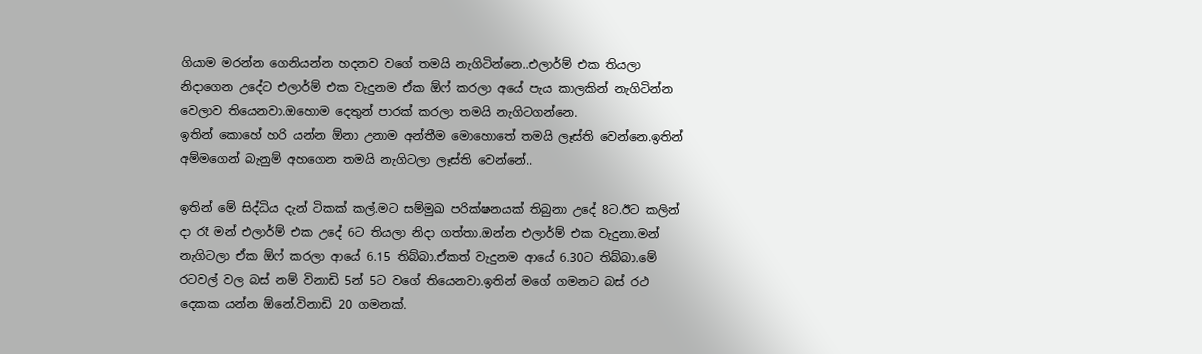ගියාම මරන්න ගෙනියන්න හදනව වගේ තමයි නැගිටින්නෙ..එලාර්ම් එක තියලා නිදාගෙන උදේට එලාර්ම් එක වැදුනම ඒක ඕෆ් කරලා අයේ පැය කාලකින් නැගිටින්න වෙලාව තියෙනවා.ඔහොම දෙතුන් පාරක් කරලා තමයි නැගිටගන්නෙ.
ඉතින් කොහේ හරි යන්න ඕනා උනාම අන්තීම මොහොතේ තමයි ලෑස්ති වෙන්නෙ.ඉතින් අම්මගෙන් බැනුම් අහගෙන තමයි නැගිටලා ලෑස්ති වෙන්නේ..

ඉතින් මේ සිද්ධිය දැන් ටිකක් කල්.මට සම්මුඛ පරික්ෂනයක් තිබුනා උදේ 8ට.ඊට කලින් දා රෑ මන් එලාර්ම් එක උදේ 6ට තියලා නිදා ගත්තා.ඔන්න එලාර්ම් එක වැදුනා.මන් නැගිටලා ඒක ඕෆ් කරලා ආයේ 6.15 තිබ්බා.ඒකත් වැදුනම ආයේ 6.30ට තිබ්බා.මේ රටවල් වල බස් නම් විනාඩි 5න් 5ට වගේ තියෙනවා.ඉතින් මගේ ගමනට බස් රථ දෙකක යන්න ඕනේ.විනාඩි 20 ගමනක්.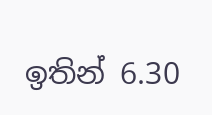ඉතින් 6.30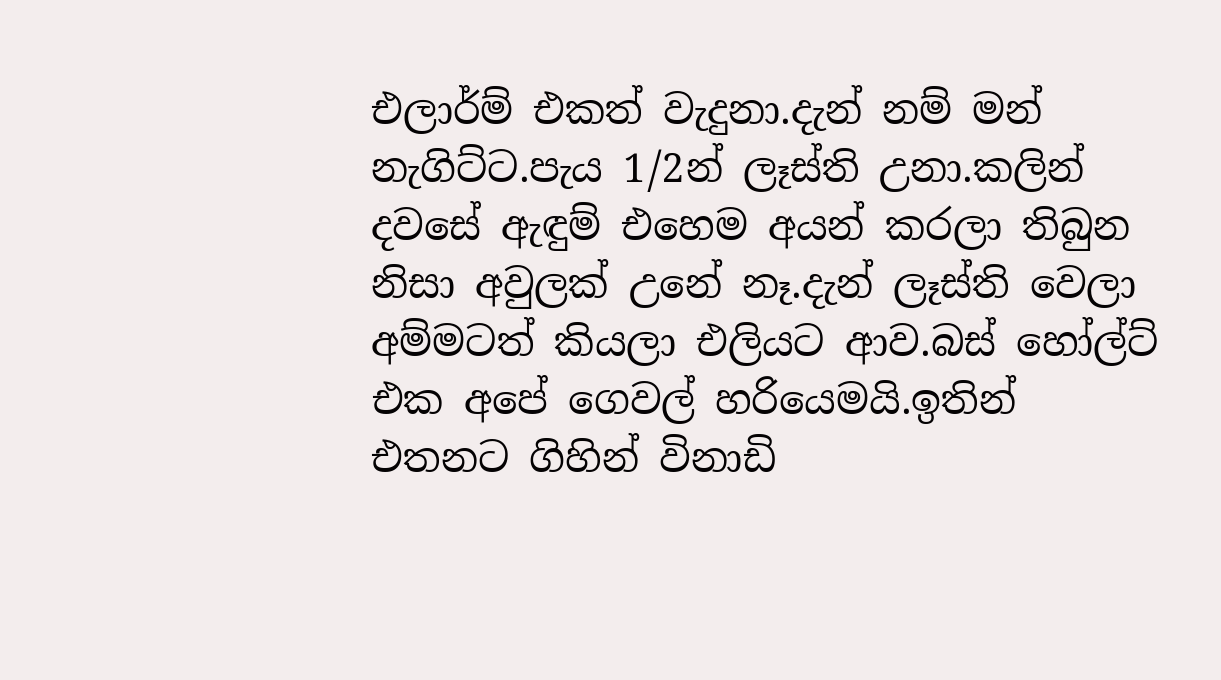එලාර්ම් එකත් වැදුනා.දැන් නම් මන් නැගිට්ට.පැය 1/2න් ලෑස්ති උනා.කලින් දවසේ ඇඳුම් එහෙම අයන් කරලා තිබුන නිසා අවුලක් උනේ නෑ.දැන් ලෑස්ති වෙලා අම්මටත් කියලා එලියට ආව.බස් හෝල්ට් එක අපේ ගෙවල් හරියෙමයි.ඉතින් එතනට ගිහින් විනාඩි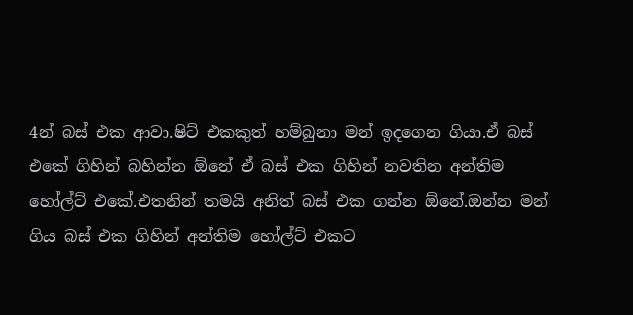4න් බස් එක ආවා.ෂිට් එකකුත් හම්බුනා මන් ඉදගෙන ගියා.ඒ බස් එකේ ගිහින් බහින්න ඕනේ ඒ බස් එක ගිහින් නවතින අන්තිම හෝල්ට් එකේ.එතනින් තමයි අනිත් බස් එක ගන්න ඕනේ.ඔන්න මන් ගිය බස් එක ගිහින් අන්තිම හෝල්ට් එකට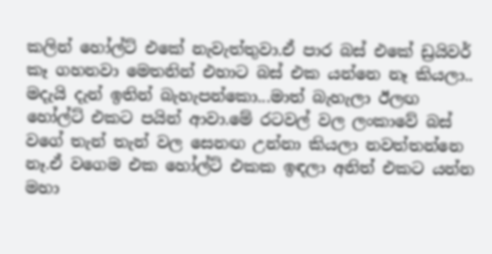කලින් හෝල්ට් එකේ නැවැත්තුවා.ඒ පාර බස් එකේ ඩ්‍රයිවර් කෑ ගහනවා මෙතනින් එහාට බස් එක යන්නෙ නෑ කියලා..
මදැයි දැන් ඉතින් බැහැපන්කො...මාත් බැහැලා ඊලඟ හෝල්ට් එකට පයින් ආවා.මේ රටවල් වල ලංකාවේ බස් වගේ තැන් තැන් වල සෙනඟ උන්නා කියලා නවත්තන්නෙ නෑ.ඒ වගෙම එක හෝල්ට් එකක ඉඳලා අනිත් එකට යන්න මහා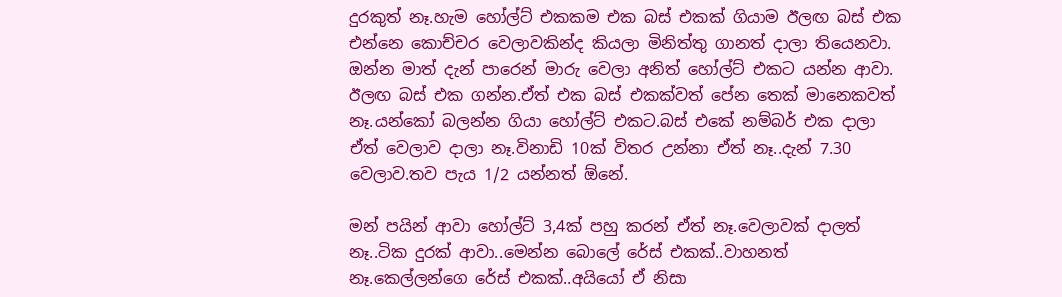දුරකුත් නෑ.හැම හෝල්ට් එකකම එක බස් එකක් ගියාම ඊලඟ බස් එක එන්නෙ කොච්චර වෙලාවකින්ද කියලා මිනිත්තු ගානත් දාලා තියෙනවා.
ඔන්න මාත් දැන් පාරෙන් මාරු වෙලා අනිත් හෝල්ට් එකට යන්න ආවා. ඊලඟ බස් එක ගන්න.ඒත් එක බස් එකක්වත් පේන තෙක් මානෙකවත් නෑ.යන්කෝ බලන්න ගියා හෝල්ට් එකට.බස් එකේ නම්බර් එක දාලා ඒත් වෙලාව දාලා නෑ.විනාඩි 10ක් විතර උන්නා ඒත් නෑ..දැන් 7.30 වෙලාව.තව පැය 1/2 යන්නත් ඕනේ.

මන් පයින් ආවා හෝල්ට් 3,4ක් පහු කරන් ඒත් නෑ.වෙලාවක් දාලත් නෑ..ටික දුරක් ආවා..මෙන්න බොලේ රේස් එකක්..වාහනත් නෑ.කෙල්ලන්ගෙ රේස් එකක්..අයියෝ ඒ නිසා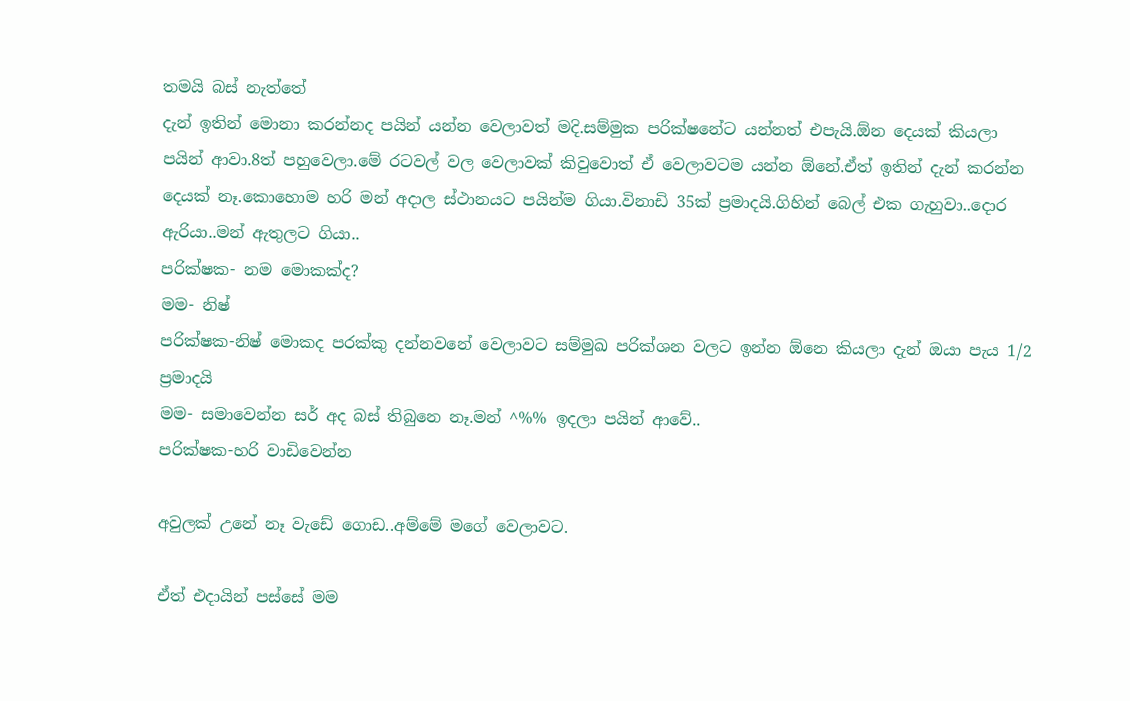තමයි බස් නැත්තේ
දැන් ඉතින් මොනා කරන්නද පයින් යන්න වෙලාවත් මදි.සම්මුක පරික්ෂනේට යන්නත් එපැයි.ඕන දෙයක් කියලා පයින් ආවා.8ත් පහුවෙලා.මේ රටවල් වල වෙලාවක් කිවුවොත් ඒ වෙලාවටම යන්න ඕනේ.ඒත් ඉතින් දැන් කරන්න දෙයක් නෑ.කොහොම හරි මන් අදාල ස්ථානයට පයින්ම ගියා.විනාඩි 35ක් ප්‍රමාදයි.ගිහින් බෙල් එක ගැහුවා..දොර ඇරියා..මන් ඇතුලට ගියා..
පරික්ෂක- නම මොකක්ද?
මම- නිෂ්
පරික්ෂක-නිෂ් මොකද පරක්කු දන්නවනේ වෙලාවට සම්මුඛ පරික්ශන වලට ඉන්න ඕනෙ කියලා දැන් ඔයා පැය 1/2 ප්‍රමාදයි
මම- සමාවෙන්න සර් අද බස් තිබුනෙ නෑ.මන් ^%% ඉදලා පයින් ආවේ..
පරික්ෂක-හරි වාඩිවෙන්න

අවුලක් උනේ නෑ වැඩේ ගොඩ..අම්මේ මගේ වෙලාවට.

ඒත් එදායින් පස්සේ මම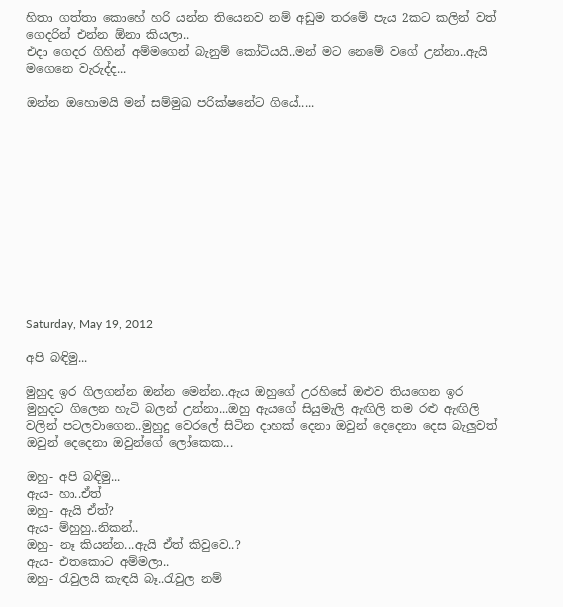හිතා ගත්තා කොහේ හරි යන්න තියෙනව නම් අඩුම තරමේ පැය 2කට කලින් වත් ගෙදරින් එන්න ඕනා කියලා..
එදා ගෙදර ගිහින් අම්මගෙන් බැනුම් කෝටියයි..මන් මට නෙමේ වගේ උන්නා..ඇයි මගෙනෙ වැරුද්ද...

ඔන්න ඔහොමයි මන් සම්මුඛ පරික්ෂනේට ගියේ.....












Saturday, May 19, 2012

අපි බඳිමු...

මුහුද ඉර ගිලගන්න ඔන්න මෙන්න..ඇය ඔහුගේ උරහිසේ ඔළුව තියගෙන ඉර මුහුදට ගිලෙන හැටි බලන් උන්නා...ඔහු ඇයගේ සියුමැලි ඇඟිලි තම රළු ඇඟිලි වලින් පටලවාගෙන..මුහුදු වෙරලේ සිටින දාහක් දෙනා ඔවුන් දෙදෙනා දෙස බැලුවත් ඔවුන් දෙදෙනා ඔවුන්ගේ ලෝකෙක...

ඔහු- අපි බඳිමු...
ඇය- හා..ඒත්
ඔහු- ඇයි ඒත්?
ඇය- ම්හුහු..නිකන්..
ඔහු- නෑ කියන්න...ඇයි ඒත් කිවුවෙ..?
ඇය- එතකොට අම්මලා..
ඔහු- රැවුලයි කැඳයි බෑ..රැවුල නම්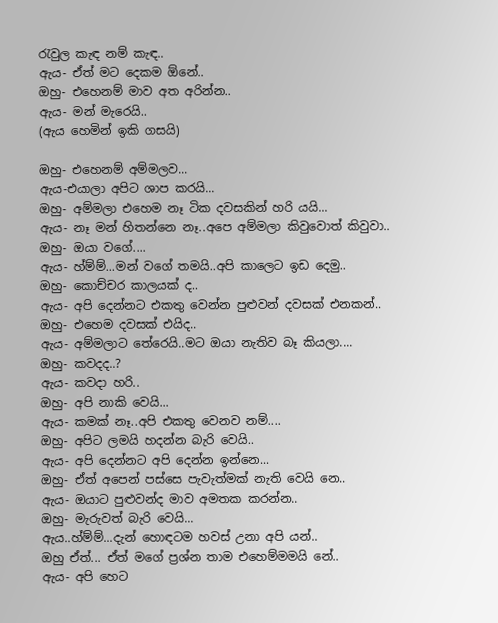රැවුල කැඳ නම් කැඳ..
ඇය- ඒත් මට දෙකම ඕනේ..
ඔහු- එහෙනම් මාව අත අරින්න..
ඇය- මන් මැරෙයි..
(ඇය හෙමින් ඉකි ගසයි)

ඔහු- එහෙනම් අම්මලව...
ඇය-එයාලා අපිට ශාප කරයි...
ඔහු- අම්මලා එහෙම නෑ ටික දවසකින් හරි යයි...
ඇය- නෑ මන් හිතන්නෙ නෑ..අපෙ අම්මලා කිවුවොත් කිවුවා..
ඔහු- ඔයා වගේ....
ඇය- හ්ම්ම්...මන් වගේ තමයි..අපි කාලෙට ඉඩ දෙමු..
ඔහු- කොච්චර කාලයක් ද..
ඇය- අපි දෙන්නට එකතු වෙන්න පුළුවන් දවසක් එනකන්..
ඔහු- එහෙම දවසක් එයිද..
ඇය- අම්මලාට තේරෙයි..මට ඔයා නැතිව බෑ කියලා....
ඔහු- කවදද..?
ඇය- කවදා හරි..
ඔහු- අපි නාකි වෙයි...
ඇය- කමක් නෑ..අපි එකතු වෙනව නම්....
ඔහු- අපිට ලමයි හදන්න බැරි වෙයි..
ඇය- අපි දෙන්නට අපි දෙන්න ඉන්නෙ...
ඔහු- ඒත් අපෙන් පස්සෙ පැවැත්මක් නැති වෙයි නෙ..
ඇය- ඔයාට පුළුවන්ද මාව අමතක කරන්න..
ඔහු- මැරුවත් බැරි වෙයි...
ඇය..හ්ම්ම්...දැන් හොඳටම හවස් උනා අපි යන්..
ඔහු ඒත්... ඒත් මගේ ප්‍රශ්න තාම එහෙම්මමයි නේ..
ඇය- අපි හෙට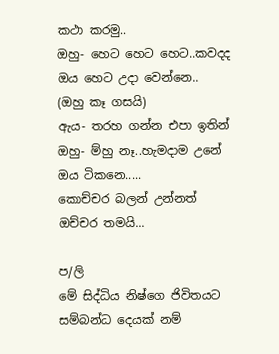කථා කරමු..
ඔහු- හෙට හෙට හෙට..කවදද ඔය හෙට උදා වෙන්නෙ..
(ඔහු කෑ ගසයි)
ඇය- තරහ ගන්න එපා ඉතින්
ඔහු- ම්හු නෑ..හැමදාම උනේ ඔය ටිකනෙ.....
කොච්චර බලන් උන්නත් ඔච්චර තමයි...

ප/ලි
මේ සිද්ධිය නිෂ්ගෙ ජිවිතයට සම්බන්ධ දෙයක් නම්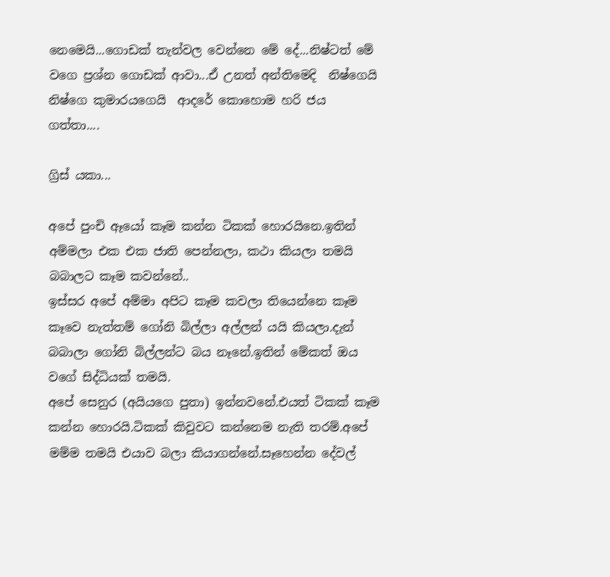නෙමෙයි...ගොඩක් තැන්වල වෙන්නෙ මේ දේ...නිෂ්ටත් මේ වගෙ ප්‍රශ්න ගොඩක් ආවා...ඒ උනත් අන්තිමෙදි  නිෂ්ගෙයි නිෂ්ගෙ කුමාරයගෙයි  ආදරේ කොහොම හරි ජය ගත්තා....

ග්‍රිස් යකා...

අපේ පුංචි ඈයෝ කෑම කන්න ටිකක් හොරයිනෙ.ඉතින් අම්මලා එක එක ජාති පෙන්නලා, කථා කියලා තමයි බබාලට කෑම කවන්නේ..
ඉස්සර අපේ අම්මා අපිට කෑම කවලා තියෙන්නෙ කෑම කෑවෙ නැත්තම් ගෝනි බිල්ලා අල්ලන් යයි කියලා.දැන් බබාලා ගෝනි බිල්ලන්ට බය නෑනේ.ඉතින් මේකත් ඔය වගේ සිද්ධියක් තමයි.
අපේ සෙනුර (අයියගෙ පුතා) ඉන්නවනේ.එයත් ටිකක් කෑම කන්න හොරයි.ටිකක් කිවුවට කන්නෙම නැති තරම්.අපේ මම්ම තමයි එයාව බලා කියාගන්නේ.සෑහෙන්න දේවල්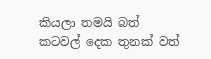කියලා තමයි බත් කටවල් දෙක තුනක් වත්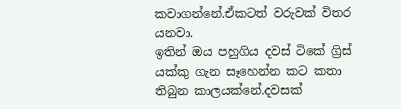කවාගන්නේ.ඒකටත් වරුවක් විතර යනවා.
ඉතින් ඔය පහුගිය දවස් ටිකේ ග්‍රිස් යක්කු ගැන සෑහෙන්න කට කතා තිබුන කාලයක්නේ.දවසක්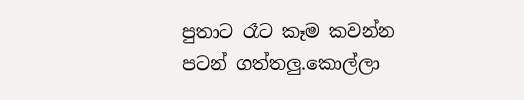පුතාට රෑට කෑම කවන්න පටන් ගත්තලු.කොල්ලා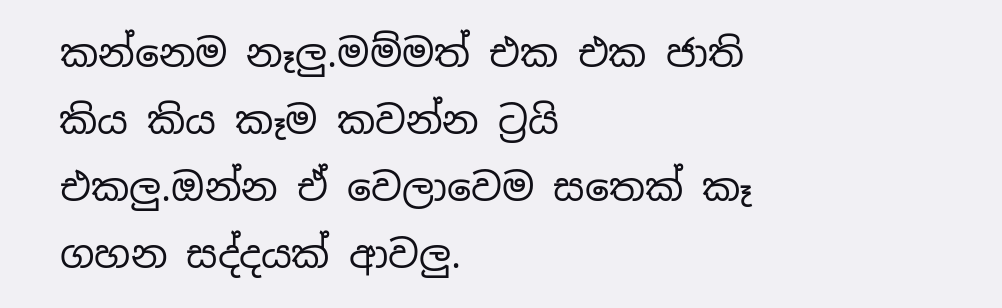කන්නෙම නෑලු.මම්මත් එක එක ජාති කිය කිය කෑම කවන්න ට්‍රයි එකලු.ඔන්න ඒ වෙලාවෙම සතෙක් කෑ ගහන සද්දයක් ආවලු.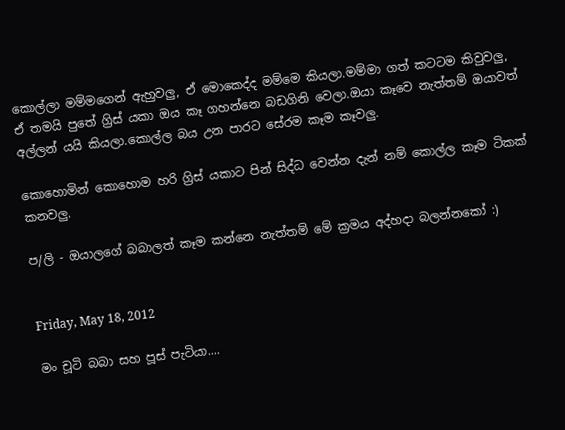කොල්ලා මම්මගෙන් ඇහුවලු, ඒ මොකෙද්ද මම්මෙ කියලා.මම්මා ගත් කටටම කිවුවලු, ඒ තමයි පුතේ ග්‍රිස් යකා ඔය කෑ ගහන්නෙ බඩගිනි වෙලා.ඔයා කෑවෙ නැත්තම් ඔයාවත් අල්ලන් යයි කියලා.කොල්ල බය උන පාරට සේරම කෑම කෑවලු.

කොහොමින් කොහොම හරි ග්‍රිස් යකාට පින් සිද්ධ වෙන්න දැන් නම් කොල්ල කෑම ටිකක් කනවලු.

ප/ලි - ඔයාලගේ බබාලත් කෑම කන්නෙ නැත්තම් මේ ක්‍රමය අද්හදා බලන්නකෝ :)


Friday, May 18, 2012

මං චූටි බබා සහ පූස් පැටියා....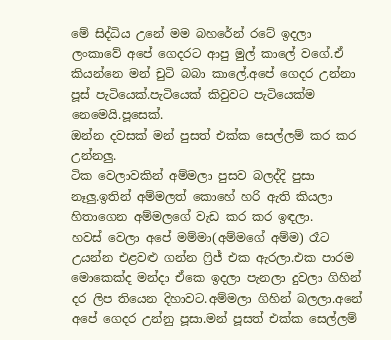මේ සිද්ධිය උනේ මම බහරේන් රටේ ඉදලා ලංකාවේ අපේ ගෙදරට ආපු මුල් කාලේ වගේ.ඒ කියන්නෙ මන් චුටි බබා කාලේ.අපේ ගෙදර උන්නා පූස් පැටියෙක්.පැටියෙක් කිවුවට පැටියෙක්ම නෙමෙයි.පූසෙක්.
ඔන්න දවසක් මන් පුසත් එක්ක සෙල්ලම් කර කර උන්නලු.
ටික වෙලාවකින් අම්මලා පුසව බලද්දි පුසා නෑලු.ඉතින් අම්මලත් කොහේ හරි ඇති කියලා හිතාගෙන අම්මලගේ වැඩ කර කර ඉඳලා.
හවස් වෙලා අපේ මම්මා(අම්මගේ අම්ම) රෑට උයන්න එළවළු ගන්න ෆ්‍රිජ් එක ඇරලා.එක පාරම මොකෙක්ද මන්දා ඒකෙ ඉදලා පැනලා දුවලා ගිහින් දර ලිප තියෙන දිහාවට.අම්මලා ගිහින් බලලා.අනේ අපේ ගෙදර උන්නු පූසා.මන් පූසත් එක්ක සෙල්ලම්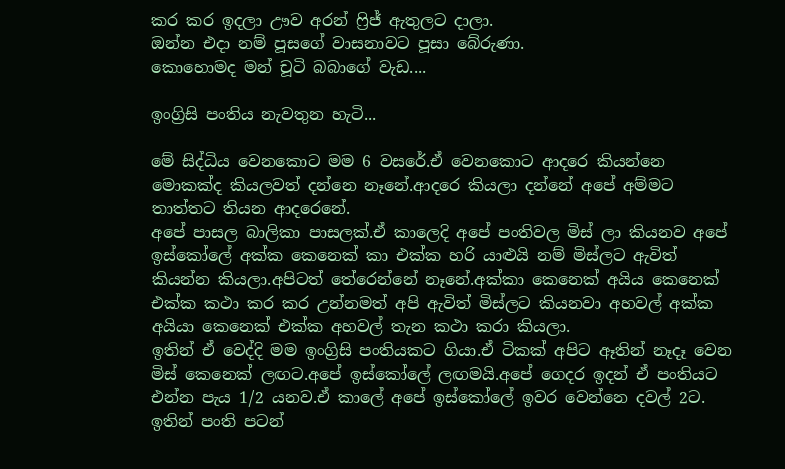කර කර ඉදලා ඌව අරන් ෆ්‍රිජ් ඇතුලට දාලා.
ඔන්න එදා නම් පූසගේ වාසනාවට පූසා බේරුණා.
කොහොමද මන් චූටි බබාගේ වැඩ....

ඉංග්‍රිසි පංතිය නැවතුන හැටි...

මේ සිද්ධිය වෙනකොට මම 6 වසරේ.ඒ වෙනකොට ආදරෙ කියන්නෙ මොකක්ද කියලවත් දන්නෙ නෑනේ.ආදරෙ කියලා දන්නේ අපේ අම්මට තාත්තට තියන ආදරෙනේ.
අපේ පාසල බාලිකා පාසලක්.ඒ කාලෙදි අපේ පංතිවල මිස් ලා කියනව අපේ ඉස්කෝලේ අක්ක කෙනෙක් කා එක්ක හරි යාළුයි නම් මිස්ලට ඇවිත් කියන්න කියලා.අපිටත් තේරෙන්නේ නෑනේ.අක්කා කෙනෙක් අයිය කෙනෙක් එක්ක කථා කර කර උන්නමත් අපි ඇවිත් මිස්ලට කියනවා අහවල් අක්ක අයියා කෙනෙක් එක්ක අහවල් තැන කථා කරා කියලා.
ඉතින් ඒ වෙද්දි මම ඉංග්‍රිසි පංතියකට ගියා.ඒ ටිකක් අපිට ඈතින් නෑදෑ වෙන මිස් කෙනෙක් ලඟට.අපේ ඉස්කෝලේ ලඟමයි.අපේ ගෙදර ඉදන් ඒ පංතියට එන්න පැය 1/2 යනව.ඒ කාලේ අපේ ඉස්කෝලේ ඉවර වෙන්නෙ දවල් 2ට.
ඉතින් පංති පටන්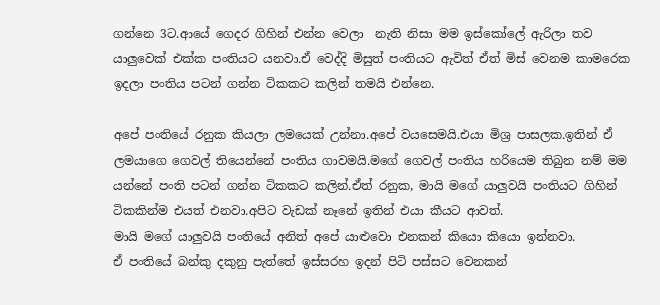ගන්නෙ 3ට.ආයේ ගෙදර ගිහින් එන්න වෙලා  නැති නිසා මම ඉස්කෝලේ ඇරිලා තව යාලුවෙක් එක්ක පංතියට යනවා.ඒ වෙද්දි මිසුත් පංතියට ඇවිත් ඒත් මිස් වෙනම කාමරෙක ඉදලා පංතිය පටන් ගන්න ටිකකට කලින් තමයි එන්නෙ.

අපේ පංතියේ රනුක කියලා ලමයෙක් උන්නා.අපේ වයසෙමයි.එයා මිශ්‍ර පාසලක.ඉතින් ඒ ලමයාගෙ ගෙවල් තියෙන්නේ පංතිය ගාවමයි.මගේ ගෙවල් පංතිය හරියෙම තිබුන නම් මම යන්නේ පංති පටන් ගන්න ටිකකට කලින්.ඒත් රනුක, මායි මගේ යාලුවයි පංතියට ගිහින් ටිකකින්ම එයත් එනවා.අපිට වැඩක් නෑනේ ඉතින් එයා කීයට ආවත්.
මායි මගේ යාලුවයි පංතියේ අනිත් අපේ යාළුවො එනකන් කියො කියො ඉන්නවා.
ඒ පංතියේ බන්කු දකුනු පැත්තේ ඉස්සරහ ඉදන් පිටි පස්සට වෙනකන්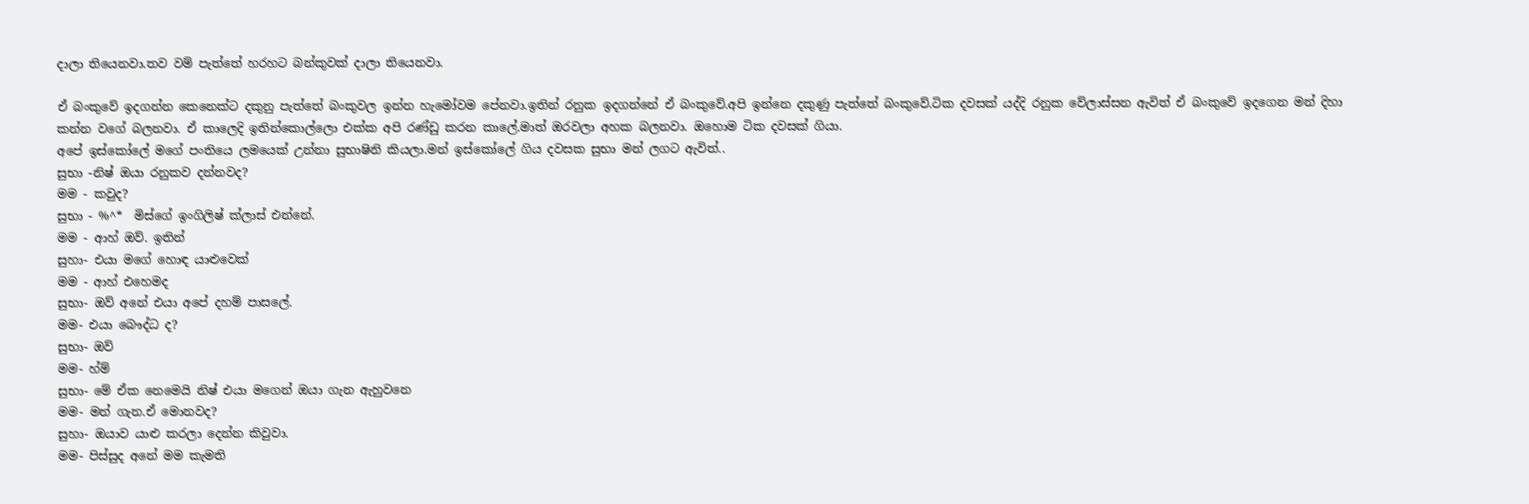දාලා තියෙනවා.තව වම් පැත්තේ හරහට බන්කුවක් දාලා තියෙනවා.

ඒ බංකුවේ ඉදගන්න කෙනෙක්ට දකුනු පැත්තේ බංකුවල ඉන්න හැමෝවම පේනවා.ඉතින් රනුක ඉදගන්නේ ඒ බංකුවේ.අපි ඉන්නෙ දකුණු පැත්තේ බංකුවේ.ටික දවසක් යද්දි රනුක වේලාස්සන ඇවිත් ඒ බංකුවේ ඉදගෙන මන් දිහා කන්න වගේ බලනවා. ඒ කාලෙදි ඉතින්කොල්ලො එක්ක අපි රණ්ඩු කරන කාලේ.මාත් ඔරවලා අහක බලනවා. ඔහොම ටික දවසක් ගියා.
අපේ ඉස්කෝලේ මගේ පංතියෙ ලමයෙක් උන්නා සුභාෂිනි කියලා.මන් ඉස්කෝලේ ගිය දවසක සුභා මන් ලගට ඇවිත්..
සුභා -නිෂ් ඔයා රනුකව දන්නවද?
මම - කවුද?
සුභා - %^*  මිස්ගේ ඉංගිලිෂ් ක්ලාස් එන්නේ.
මම - ආහ් ඔව්. ඉතින්
සුහා- එයා මගේ හොඳ යාළුවෙක්
මම - ආහ් එහෙමද
සුභා- ඔව් අනේ එයා අපේ දහම් පාසලේ.
මම- එයා ‍බෞද්ධ ද?
සුභා- ඔව්
මම- හ්ම්
සුභා- මේ ඒක නෙමෙයි නිෂ් එයා මගෙන් ඔයා ගැන ඇහුවනෙ
මම- මන් ගැන.ඒ මොනවද?
සුහා- ඔයාව යාළු කරලා දෙන්න කිවුවා.
මම- පිස්සුද අනේ මම කැමති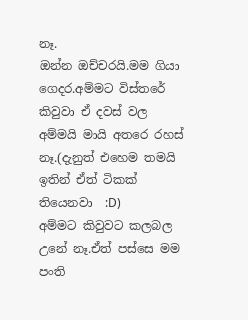නෑ.
ඔන්න ඔච්චරයි.මම ගියා ගෙදර.අම්මට විස්තරේ කිවුවා ඒ දවස් වල අම්මයි මායි අතරෙ රහස් නෑ.(දැනුත් එහෙම තමයි ඉතින් ඒත් ටිකක් තියෙනවා  :D)
අම්මට කිවුවට කලබල උනේ නෑ.ඒත් පස්සෙ මම පංති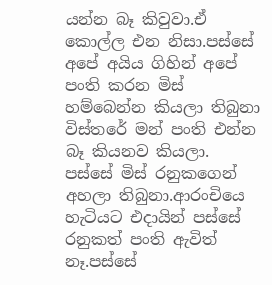යන්න බෑ කිවුවා.ඒ කොල්ල එන නිසා.පස්සේ අපේ අයිය ගිහින් අපේ පංති කරන මිස් හම්බෙන්න කියලා තිබුනා විස්තරේ මන් පංති එන්න බෑ කියනව කියලා.
පස්සේ මිස් රනුකගෙන් අහලා තිබුනා.ආරංචියෙ හැටියට එදායින් පස්සේ රනුකත් පංති ඇවිත් නෑ.පස්සේ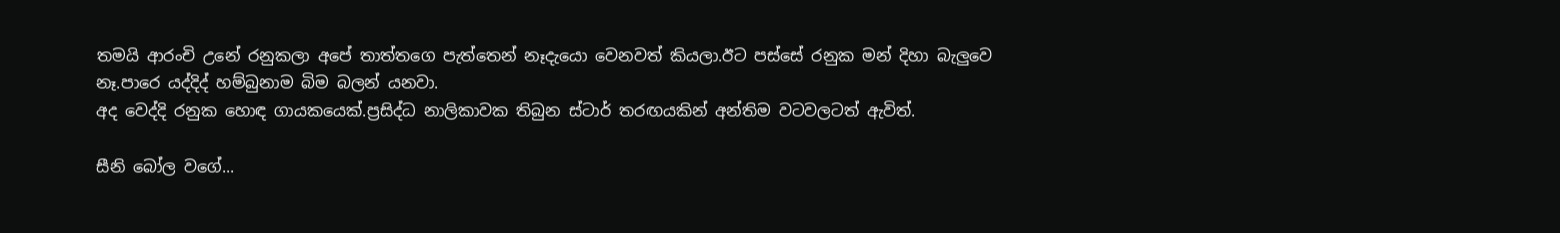තමයි ආරංචි උනේ රනුකලා අපේ තාත්තගෙ පැත්තෙන් නෑදැයො වෙනවත් කියලා.ඊට පස්සේ රනුක මන් දිහා බැලුවෙ නෑ.පාරෙ යද්දිද් හම්බුනාම බිම බලන් යනවා.
අද වෙද්දි රනුක හොඳ ගායකයෙක්.ප්‍රසිද්ධ නාලිකාවක තිබුන ස්ටාර් තරඟයකින් අන්තිම වටවලටත් ඇවිත්.

සීනි බෝල වගේ...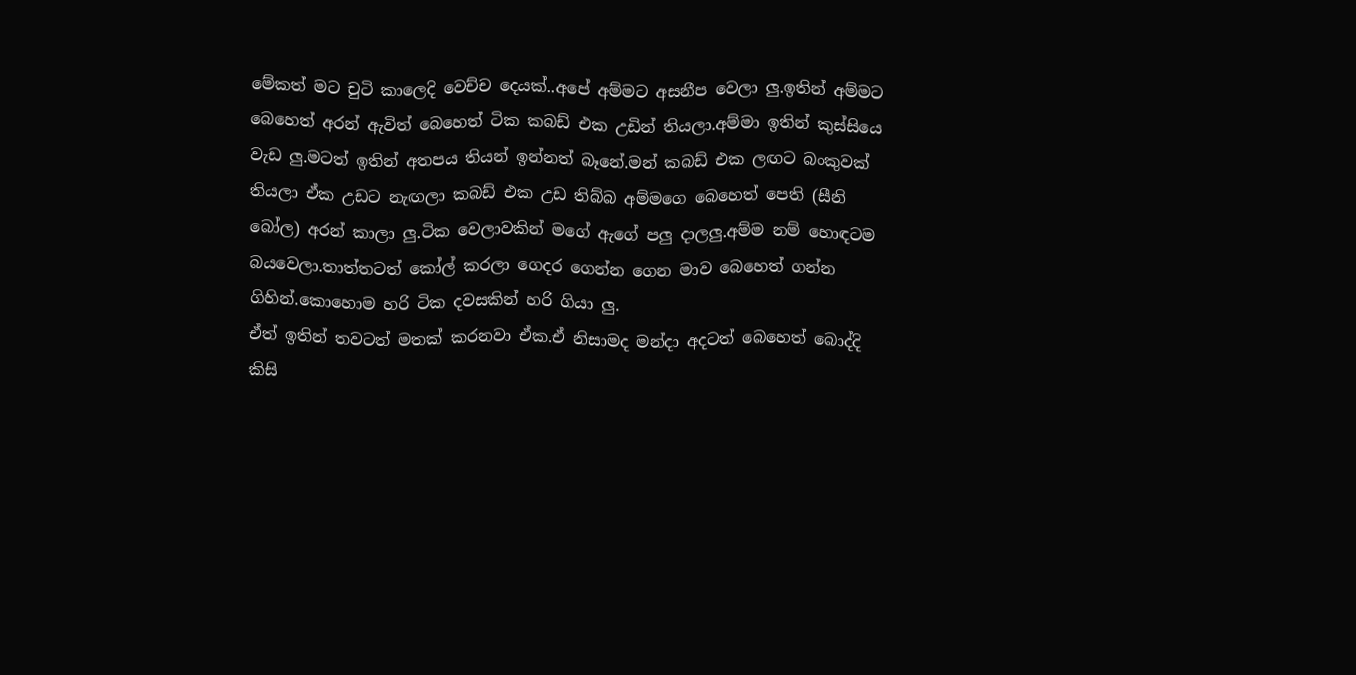මේකත් මට චුටි කාලෙදි වෙච්ච දෙයක්..අපේ අම්මට අසනීප වෙලා ලු.ඉතින් අම්මට බෙහෙත් අරන් ඇවිත් බෙහෙත් ටික කබඩ් එක උඩින් තියලා.අම්මා ඉතින් කුස්සියෙ වැඩ ලු.මටත් ඉතින් අතපය තියන් ඉන්නත් බෑනේ.මන් කබඩ් එක ලඟට බංකුවක් තියලා ඒක උඩට නැඟලා කබඩ් එක උඩ තිබ්බ අම්මගෙ බෙහෙත් පෙති (සීනි බෝල) අරන් කාලා ලු.ටික වෙලාවකින් මගේ ඇගේ පලු දාලලු.අම්ම නම් හොඳටම බයවෙලා.තාත්තටත් කෝල් කරලා ගෙදර ගෙන්න ගෙන මාව බෙහෙත් ගන්න ගිහින්.කොහොම හරි ටික දවසකින් හරි ගියා ලු.
ඒත් ඉතින් තවටත් මතක් කරනවා ඒක.ඒ නිසාමද මන්දා අදටත් බෙහෙත් බොද්දි කිසි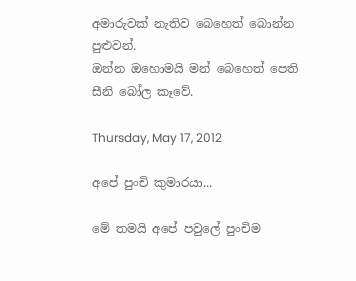අමාරුවක් නැතිව බෙහෙත් බොන්න පුළුවන්.
ඔන්න ඔහොමයි මන් බෙහෙත් පෙති සීනි බෝල කෑවේ.

Thursday, May 17, 2012

අපේ පුංචි කුමාරයා...

මේ තමයි අපේ පවුලේ පුංචිම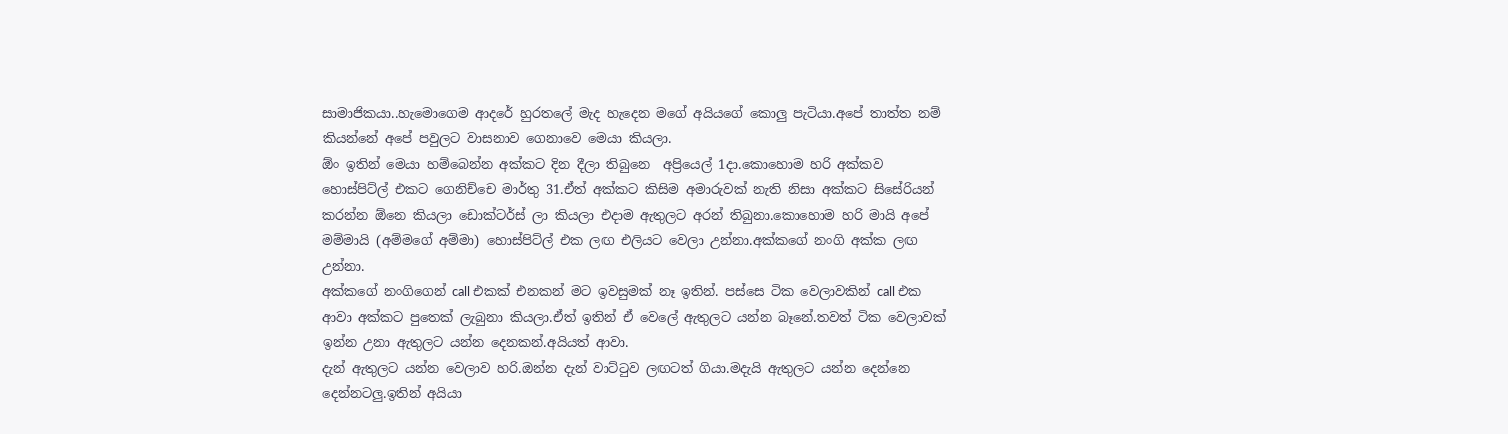සාමාජිකයා..හැමොගෙම ආදරේ හුරතලේ මැද හැදෙන මගේ අයියගේ කොලු පැටියා.අපේ තාත්ත නම් කියන්නේ අපේ පවුලට වාසනාව ගෙනාවෙ මෙයා කියලා.
ඕං ඉතින් මෙයා හම්බෙන්න අක්කට දින දීලා තිබුනෙ  අප්‍රියෙල් 1දා.කොහොම හරි අක්කව හොස්පිට්ල් එකට ගෙනිච්චෙ මාර්තු 31.ඒත් අක්කට කිසිම අමාරුවක් නැති නිසා අක්කට සිසේරියන් කරන්න ඕනෙ කියලා ඩොක්ටර්ස් ලා කියලා එදාම ඇතුලට අරන් තිබුනා.කොහොම හරි මායි අපේ මම්මායි (අම්මගේ අම්මා) හොස්පිට්ල් එක ලඟ එලියට වෙලා උන්නා.අක්කගේ නංගි අක්ක ලඟ උන්නා.
අක්කගේ නංගිගෙන් call එකක් එනකන් මට ඉවසුමක් නෑ ඉතින්. පස්සෙ ටික වෙලාවකින් call එක ආවා අක්කට පුතෙක් ලැබුනා කියලා.ඒත් ඉතින් ඒ වෙලේ ඇතුලට යන්න බෑනේ.තවත් ටික වෙලාවක් ඉන්න උනා ඇතුලට යන්න දෙනකන්.අයියත් ආවා.
දැන් ඇතුලට යන්න වෙලාව හරි.ඔන්න දැන් වාට්ටුව ලඟටත් ගියා.මදැයි ඇතුලට යන්න දෙන්නෙ දෙන්නටලු.ඉතින් අයියා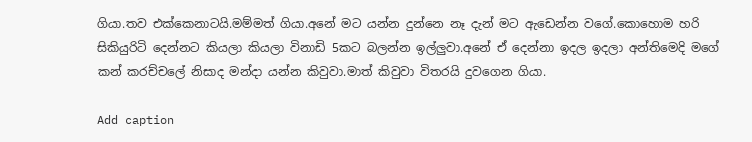ගියා.තව එක්කෙනාටයි.මම්මත් ගියා.අනේ මට යන්න දුන්නෙ නෑ දැන් මට ඇඩෙන්න වගේ.කොහොම හරි සිකියුරිටි දෙන්නට කියලා කියලා විනාඩි 5කට බලන්න ඉල්ලුවා.අනේ ඒ දෙන්නා ඉදල ඉදලා අන්තිමෙදි මගේ කන් කරච්චලේ නිසාද මන්දා යන්න කිවුවා.මාත් කිවුවා විතරයි දුවගෙන ගියා.

Add caption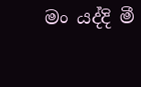මං යද්දි මී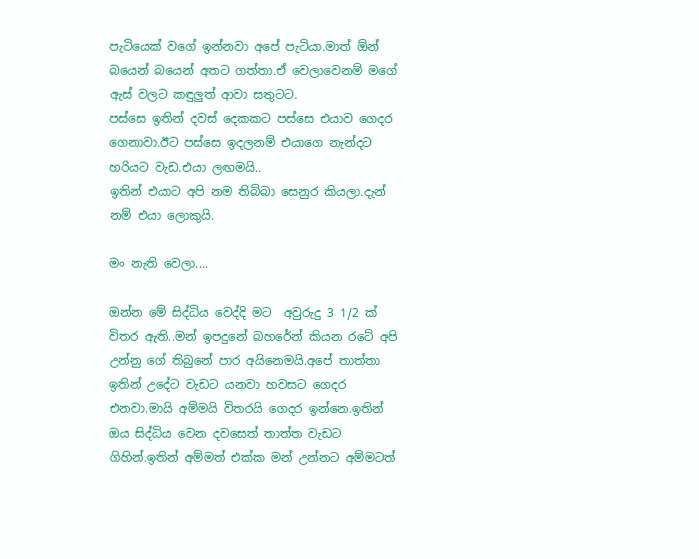පැටියෙක් වගේ ඉන්නවා අපේ පැටියා.මාත් ඕන් බයෙන් බයෙන් අතට ගත්තා.ඒ වෙලාවෙනම් මගේ ඇස් වලට කඳුලුත් ආවා සතුටට.
පස්සෙ ඉතින් දවස් දෙකකට පස්සෙ එයාව ගෙදර ගෙනාවා.ඊට පස්සෙ ඉදලනම් එයාගෙ නැන්දට හරියට වැඩ.එයා ලඟමයි..
ඉතින් එයාට අපි නම තිබ්බා සෙනුර කියලා.දැන් නම් එයා ලොකුයි.

මං නැති වෙලා....

ඔන්න මේ සිද්ධිය වෙද්දි මට  අවුරුදු 3 1/2 ක් විතර ඇති..මන් ඉපදුනේ බහරේන් කියන රටේ අපි උන්නු ගේ තිබුනේ පාර අයිනෙමයි.අපේ තාත්තා ඉතින් උදේට වැඩට යනවා හවසට ගෙදර එනවා.මායි අම්මයි විතරයි ගෙදර ඉන්නෙ.ඉතින් ඔය සිද්ධිය වෙන දවසෙත් තාත්ත වැඩට ගිහින්.ඉතින් අම්මත් එක්ක මන් උන්නට අම්මටත්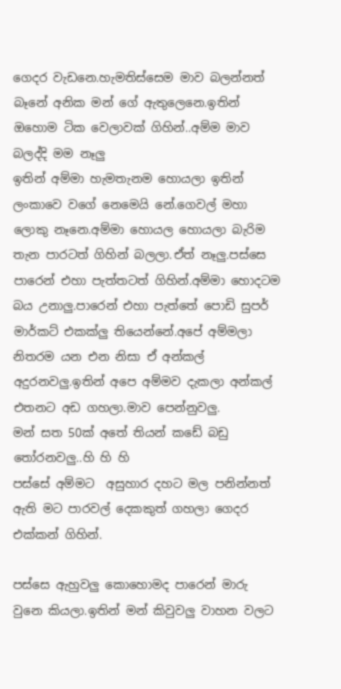ගෙදර වැඩනෙ.හැමතිස්සෙම මාව බලන්නත් බෑනේ අනික මන් ගේ ඇතුලෙනෙ.ඉතින් ඔහොම ටික වෙලාවක් ගිහින්..අම්ම මාව බලද්දි මම නෑලු
ඉතින් අම්මා හැමතැනම හොයලා ඉතින් ලංකාවෙ වගේ නෙමෙයි නේ.ගෙවල් මහා ලොකු නෑනෙ.අම්මා හොයල හොයලා බැරිම තැන පාරටත් ගිහින් බලලා.ඒත් නෑලු.පස්සෙ පාරෙන් එහා පැත්තටත් ගිහින්.අම්මා හොදටම බය උනාලු.පාරෙන් එහා පැත්තේ පොඩි සුපර් මාර්කට් එකක්ලු තියෙන්නේ.අපේ අම්මලා නිතරම යන එන නිසා ඒ අන්කල් අදුරනවලු.ඉතින් අපෙ අම්මව දැකලා අන්කල් එතනට අඩ ගහලා.මාව පෙන්නුවලු.
මන් සත 50ක් අතේ තියන් කඩේ බඩු තෝරනවලු..හි හි හි
පස්සේ අම්මට  අසුහාර දහට මල පනින්නත් ඇති මට පාරවල් දෙකකුත් ගහලා ගෙදර එක්කන් ගිහින්.

පස්සෙ ඇහුවලු කොහොමද පාරෙන් මාරු වුනෙ කියලා.ඉතින් මන් කිවුවලු වාහන වලට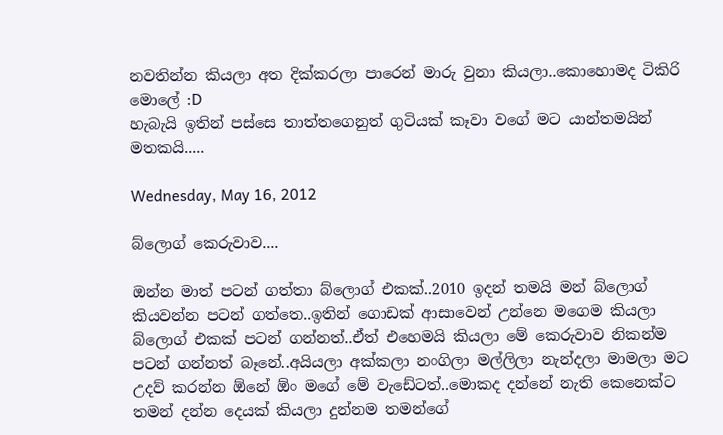නවතින්න කියලා අත දික්කරලා පාරෙන් මාරු වුනා කියලා..කොහොමද ටිකිරි මොලේ :D
හැබැයි ඉතින් පස්සෙ තාත්තගෙනුත් ගුටියක් කෑවා වගේ මට යාන්තමයින් මතකයි.....

Wednesday, May 16, 2012

බ්ලොග් කෙරුවාව....

ඔන්න මාත් පටන් ගත්තා බ්ලොග් එකක්..2010 ඉදන් තමයි මන් බ්ලොග් කියවන්න පටන් ගත්තෙ..ඉතින් ගොඩක් ආසාවෙන් උන්නෙ මගෙම කියලා බ්ලොග් එකක් පටන් ගන්නත්..ඒත් එහෙමයි කියලා මේ කෙරුවාව නිකන්ම පටන් ගන්නත් බෑනේ..අයියලා අක්කලා නංගිලා මල්ලිලා නැන්දලා මාමලා මට උදව් කරන්න ඕනේ ඕං මගේ මේ වැඩේටත්..මොකද දන්නේ නැති කෙනෙක්ට තමන් දන්න දෙයක් කියලා දුන්නම තමන්ගේ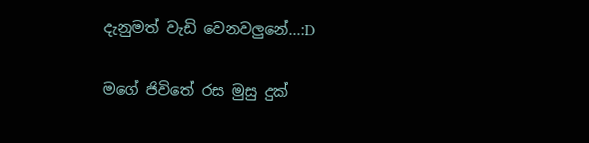දැනුමත් වැඩි වෙනවලුනේ...:D

මගේ ජිවිතේ රස මුසු දුක්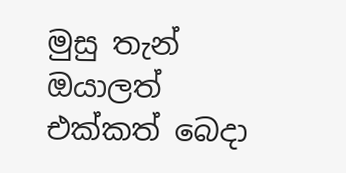මුසු තැන් ඔයාලත් එක්කත් බෙදා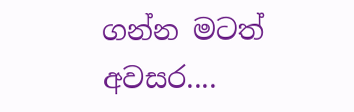ගන්න මටත් අවසර....